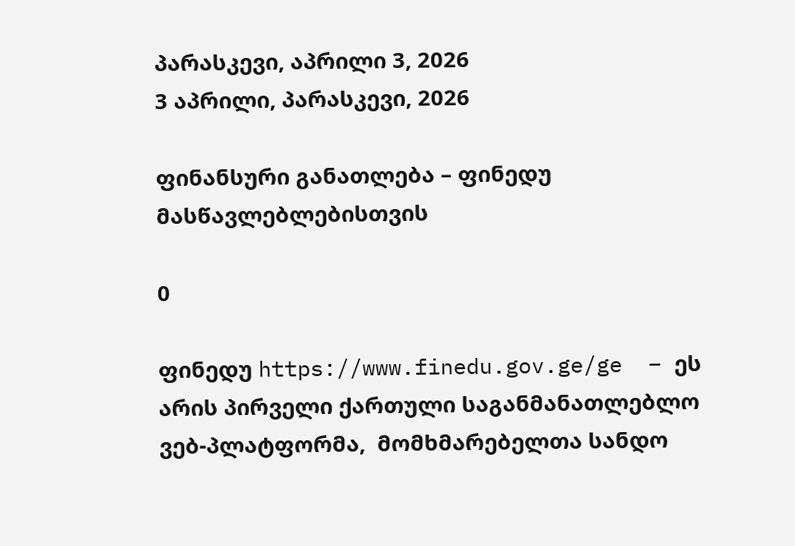პარასკევი, აპრილი 3, 2026
3 აპრილი, პარასკევი, 2026

ფინანსური განათლება – ფინედუ მასწავლებლებისთვის

0

ფინედუ https://www.finedu.gov.ge/ge  – ეს არის პირველი ქართული საგანმანათლებლო ვებ-პლატფორმა,  მომხმარებელთა სანდო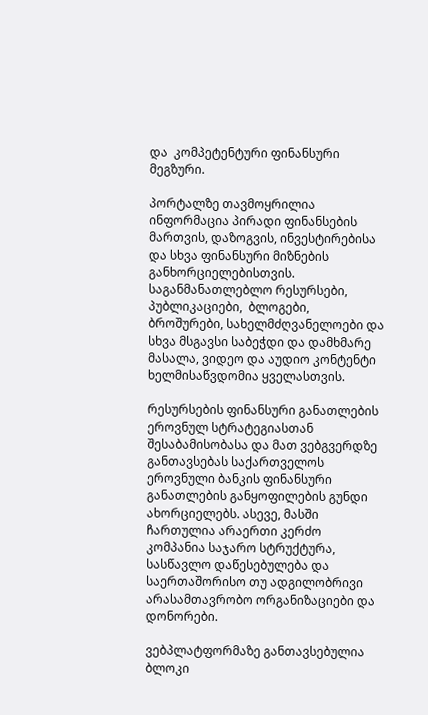და  კომპეტენტური ფინანსური მეგზური.

პორტალზე თავმოყრილია ინფორმაცია პირადი ფინანსების მართვის, დაზოგვის, ინვესტირებისა და სხვა ფინანსური მიზნების განხორციელებისთვის. საგანმანათლებლო რესურსები, პუბლიკაციები,  ბლოგები, ბროშურები, სახელმძღვანელოები და სხვა მსგავსი საბეჭდი და დამხმარე მასალა, ვიდეო და აუდიო კონტენტი ხელმისაწვდომია ყველასთვის.

რესურსების ფინანსური განათლების ეროვნულ სტრატეგიასთან შესაბამისობასა და მათ ვებგვერდზე განთავსებას საქართველოს ეროვნული ბანკის ფინანსური განათლების განყოფილების გუნდი ახორციელებს. ასევე, მასში ჩართულია არაერთი კერძო კომპანია საჯარო სტრუქტურა, სასწავლო დაწესებულება და საერთაშორისო თუ ადგილობრივი არასამთავრობო ორგანიზაციები და დონორები.

ვებპლატფორმაზე განთავსებულია ბლოკი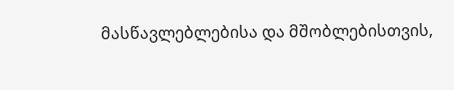მასწავლებლებისა და მშობლებისთვის,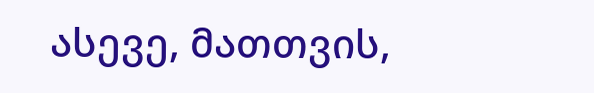ასევე, მათთვის,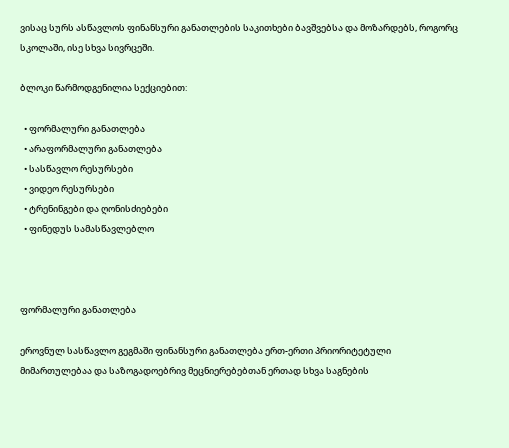ვისაც სურს ასწავლოს ფინანსური განათლების საკითხები ბავშვებსა და მოზარდებს, როგორც სკოლაში, ისე სხვა სივრცეში.

ბლოკი წარმოდგენილია სექციებით:

  • ფორმალური განათლება
  • არაფორმალური განათლება
  • სასწავლო რესურსები
  • ვიდეო რესურსები
  • ტრენინგები და ღონისძიებები
  • ფინედუს სამასწავლებლო



ფორმალური განათლება

ეროვნულ სასწავლო გეგმაში ფინანსური განათლება ერთ-ერთი პრიორიტეტული მიმართულებაა და საზოგადოებრივ მეცნიერებებთან ერთად სხვა საგნების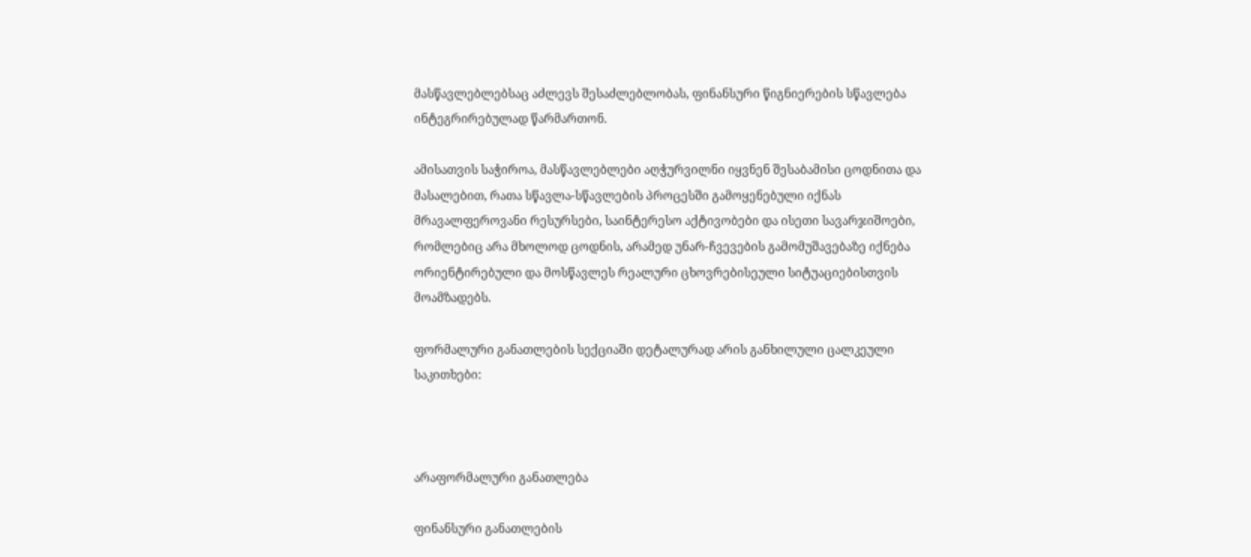მასწავლებლებსაც აძლევს შესაძლებლობას, ფინანსური წიგნიერების სწავლება ინტეგრირებულად წარმართონ.

ამისათვის საჭიროა, მასწავლებლები აღჭურვილნი იყვნენ შესაბამისი ცოდნითა და მასალებით, რათა სწავლა-სწავლების პროცესში გამოყენებული იქნას მრავალფეროვანი რესურსები, საინტერესო აქტივობები და ისეთი სავარჯიშოები, რომლებიც არა მხოლოდ ცოდნის, არამედ უნარ-ჩვევების გამომუშავებაზე იქნება ორიენტირებული და მოსწავლეს რეალური ცხოვრებისეული სიტუაციებისთვის მოამზადებს.

ფორმალური განათლების სექციაში დეტალურად არის განხილული ცალკეული საკითხები:



არაფორმალური განათლება

ფინანსური განათლების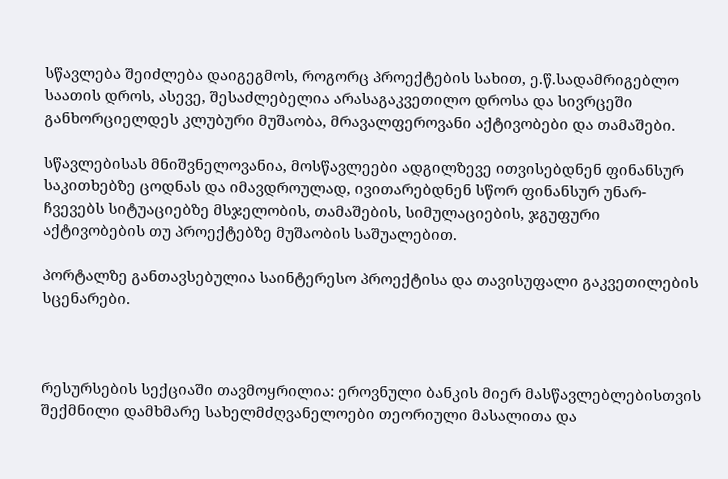სწავლება შეიძლება დაიგეგმოს, როგორც პროექტების სახით, ე.წ.სადამრიგებლო საათის დროს, ასევე, შესაძლებელია არასაგაკვეთილო დროსა და სივრცეში  განხორციელდეს კლუბური მუშაობა, მრავალფეროვანი აქტივობები და თამაშები.

სწავლებისას მნიშვნელოვანია, მოსწავლეები ადგილზევე ითვისებდნენ ფინანსურ საკითხებზე ცოდნას და იმავდროულად, ივითარებდნენ სწორ ფინანსურ უნარ-ჩვევებს სიტუაციებზე მსჯელობის, თამაშების, სიმულაციების, ჯგუფური აქტივობების თუ პროექტებზე მუშაობის საშუალებით.

პორტალზე განთავსებულია საინტერესო პროექტისა და თავისუფალი გაკვეთილების სცენარები.



რესურსების სექციაში თავმოყრილია: ეროვნული ბანკის მიერ მასწავლებლებისთვის შექმნილი დამხმარე სახელმძღვანელოები თეორიული მასალითა და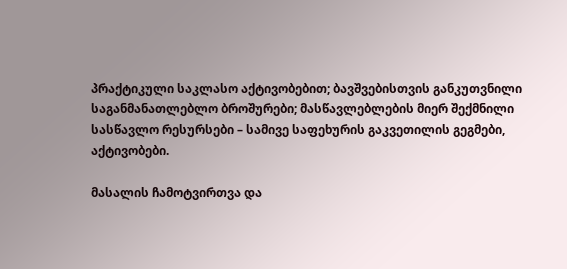პრაქტიკული საკლასო აქტივობებით; ბავშვებისთვის განკუთვნილი საგანმანათლებლო ბროშურები; მასწავლებლების მიერ შექმნილი სასწავლო რესურსები – სამივე საფეხურის გაკვეთილის გეგმები, აქტივობები.

მასალის ჩამოტვირთვა და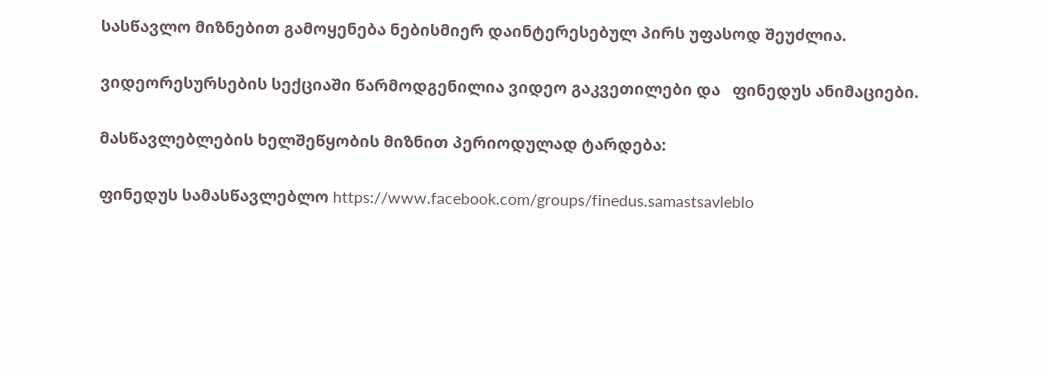სასწავლო მიზნებით გამოყენება ნებისმიერ დაინტერესებულ პირს უფასოდ შეუძლია.

ვიდეორესურსების სექციაში წარმოდგენილია ვიდეო გაკვეთილები და   ფინედუს ანიმაციები.

მასწავლებლების ხელშეწყობის მიზნით პერიოდულად ტარდება:

ფინედუს სამასწავლებლო https://www.facebook.com/groups/finedus.samastsavleblo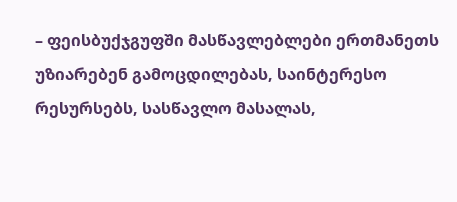– ფეისბუქჯგუფში მასწავლებლები ერთმანეთს უზიარებენ გამოცდილებას, საინტერესო რესურსებს, სასწავლო მასალას,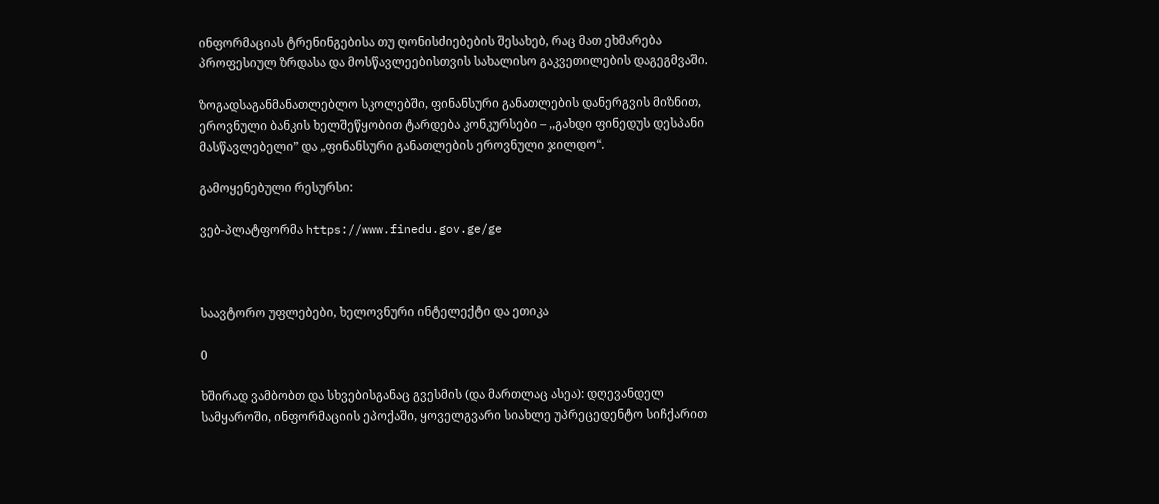ინფორმაციას ტრენინგებისა თუ ღონისძიებების შესახებ, რაც მათ ეხმარება  პროფესიულ ზრდასა და მოსწავლეებისთვის სახალისო გაკვეთილების დაგეგმვაში.

ზოგადსაგანმანათლებლო სკოლებში, ფინანსური განათლების დანერგვის მიზნით, ეროვნული ბანკის ხელშეწყობით ტარდება კონკურსები – ,,გახდი ფინედუს დესპანი მასწავლებელი” და „ფინანსური განათლების ეროვნული ჯილდო“.

გამოყენებული რესურსი:

ვებ-პლატფორმა https://www.finedu.gov.ge/ge



საავტორო უფლებები, ხელოვნური ინტელექტი და ეთიკა

0

ხშირად ვამბობთ და სხვებისგანაც გვესმის (და მართლაც ასეა): დღევანდელ სამყაროში, ინფორმაციის ეპოქაში, ყოველგვარი სიახლე უპრეცედენტო სიჩქარით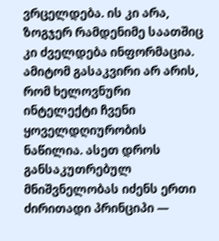ვრცელდება. ის კი არა, ზოგჯერ რამდენიმე საათშიც კი ძველდება ინფორმაცია. ამიტომ გასაკვირი არ არის, რომ ხელოვნური ინტელექტი ჩვენი ყოველდღიურობის ნაწილია. ასეთ დროს განსაკუთრებულ მნიშვნელობას იძენს ერთი ძირითადი პრინციპი —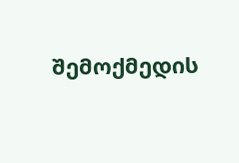შემოქმედის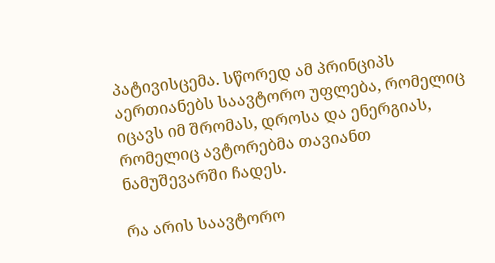პატივისცემა. სწორედ ამ პრინციპს აერთიანებს საავტორო უფლება, რომელიც იცავს იმ შრომას, დროსა და ენერგიას, რომელიც ავტორებმა თავიანთ ნამუშევარში ჩადეს.

რა არის საავტორო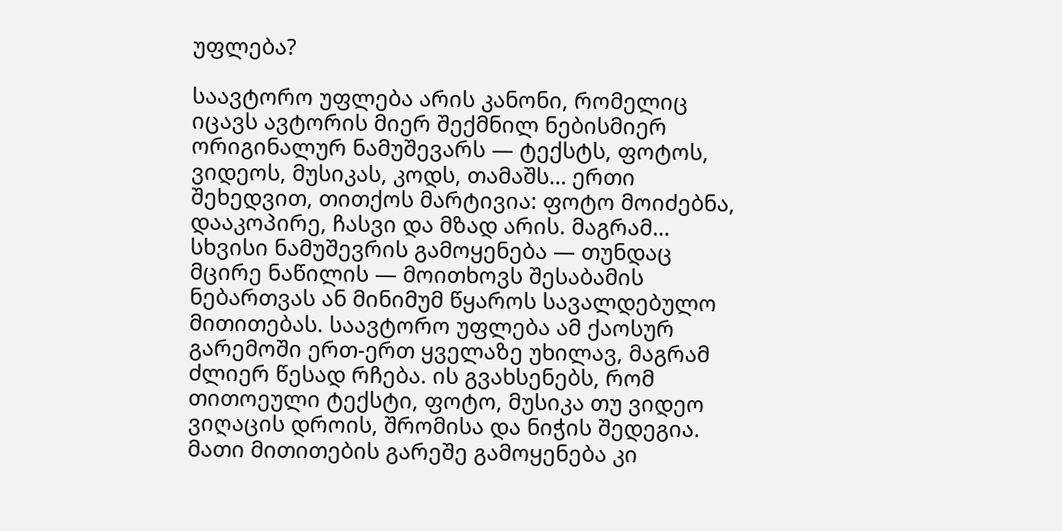უფლება?

საავტორო უფლება არის კანონი, რომელიც იცავს ავტორის მიერ შექმნილ ნებისმიერ ორიგინალურ ნამუშევარს — ტექსტს, ფოტოს, ვიდეოს, მუსიკას, კოდს, თამაშს… ერთი შეხედვით, თითქოს მარტივია: ფოტო მოიძებნა, დააკოპირე, ჩასვი და მზად არის. მაგრამ… სხვისი ნამუშევრის გამოყენება — თუნდაც მცირე ნაწილის — მოითხოვს შესაბამის ნებართვას ან მინიმუმ წყაროს სავალდებულო მითითებას. საავტორო უფლება ამ ქაოსურ გარემოში ერთ-ერთ ყველაზე უხილავ, მაგრამ ძლიერ წესად რჩება. ის გვახსენებს, რომ თითოეული ტექსტი, ფოტო, მუსიკა თუ ვიდეო ვიღაცის დროის, შრომისა და ნიჭის შედეგია. მათი მითითების გარეშე გამოყენება კი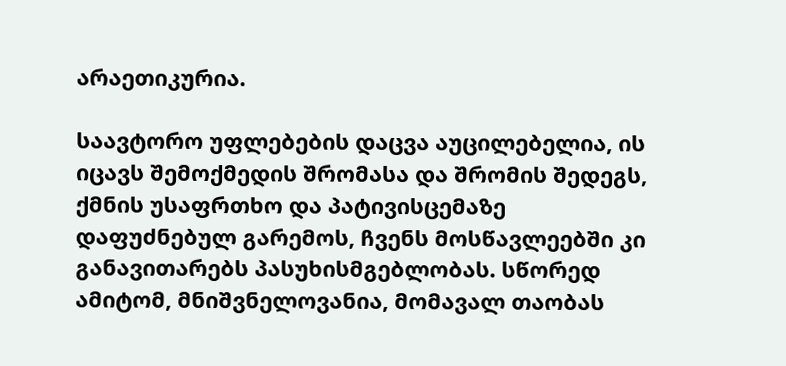არაეთიკურია.

საავტორო უფლებების დაცვა აუცილებელია, ის იცავს შემოქმედის შრომასა და შრომის შედეგს, ქმნის უსაფრთხო და პატივისცემაზე დაფუძნებულ გარემოს, ჩვენს მოსწავლეებში კი განავითარებს პასუხისმგებლობას. სწორედ ამიტომ, მნიშვნელოვანია, მომავალ თაობას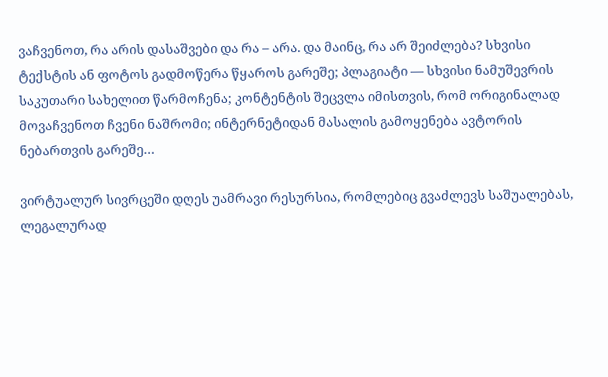ვაჩვენოთ, რა არის დასაშვები და რა – არა. და მაინც, რა არ შეიძლება? სხვისი ტექსტის ან ფოტოს გადმოწერა წყაროს გარეშე; პლაგიატი — სხვისი ნამუშევრის საკუთარი სახელით წარმოჩენა; კონტენტის შეცვლა იმისთვის, რომ ორიგინალად მოვაჩვენოთ ჩვენი ნაშრომი; ინტერნეტიდან მასალის გამოყენება ავტორის ნებართვის გარეშე…

ვირტუალურ სივრცეში დღეს უამრავი რესურსია, რომლებიც გვაძლევს საშუალებას, ლეგალურად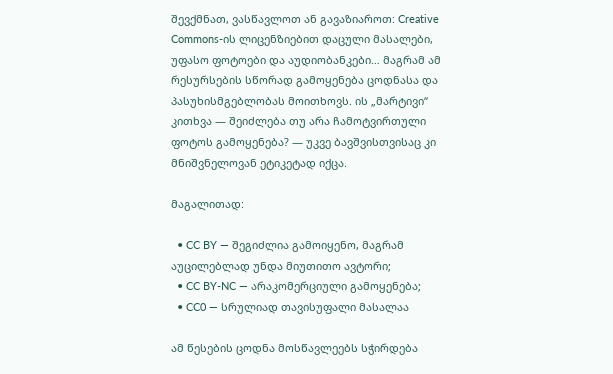შევქმნათ, ვასწავლოთ ან გავაზიაროთ: Creative Commons-ის ლიცენზიებით დაცული მასალები, უფასო ფოტოები და აუდიობანკები… მაგრამ ამ რესურსების სწორად გამოყენება ცოდნასა და პასუხისმგებლობას მოითხოვს. ის „მარტივი“ კითხვა — შეიძლება თუ არა ჩამოტვირთული ფოტოს გამოყენება? — უკვე ბავშვისთვისაც კი მნიშვნელოვან ეტიკეტად იქცა.

მაგალითად:

  • CC BY — შეგიძლია გამოიყენო, მაგრამ აუცილებლად უნდა მიუთითო ავტორი;
  • CC BY-NC — არაკომერციული გამოყენება;
  • CC0 — სრულიად თავისუფალი მასალაა

ამ წესების ცოდნა მოსწავლეებს სჭირდება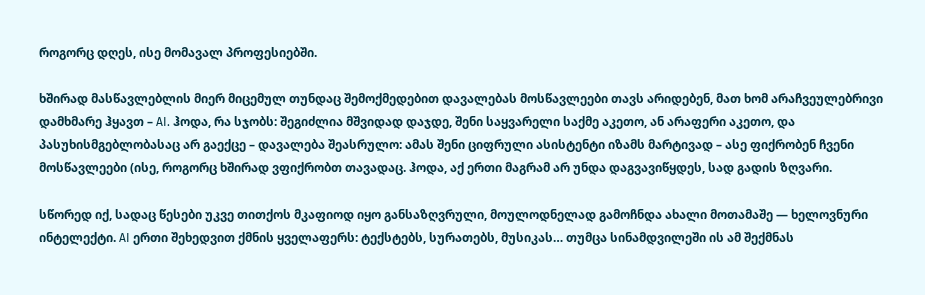როგორც დღეს, ისე მომავალ პროფესიებში.

ხშირად მასწავლებლის მიერ მიცემულ თუნდაც შემოქმედებით დავალებას მოსწავლეები თავს არიდებენ, მათ ხომ არაჩვეულებრივი დამხმარე ჰყავთ – AI. ჰოდა, რა სჯობს: შეგიძლია მშვიდად დაჯდე, შენი საყვარელი საქმე აკეთო, ან არაფერი აკეთო, და პასუხისმგებლობასაც არ გაექცე – დავალება შეასრულო: ამას შენი ციფრული ასისტენტი იზამს მარტივად – ასე ფიქრობენ ჩვენი მოსწავლეები (ისე, როგორც ხშირად ვფიქრობთ თავადაც. ჰოდა, აქ ერთი მაგრამ არ უნდა დაგვავიწყდეს, სად გადის ზღვარი.

სწორედ იქ, სადაც წესები უკვე თითქოს მკაფიოდ იყო განსაზღვრული, მოულოდნელად გამოჩნდა ახალი მოთამაშე — ხელოვნური ინტელექტი. AI ერთი შეხედვით ქმნის ყველაფერს: ტექსტებს, სურათებს, მუსიკას… თუმცა სინამდვილეში ის ამ შექმნას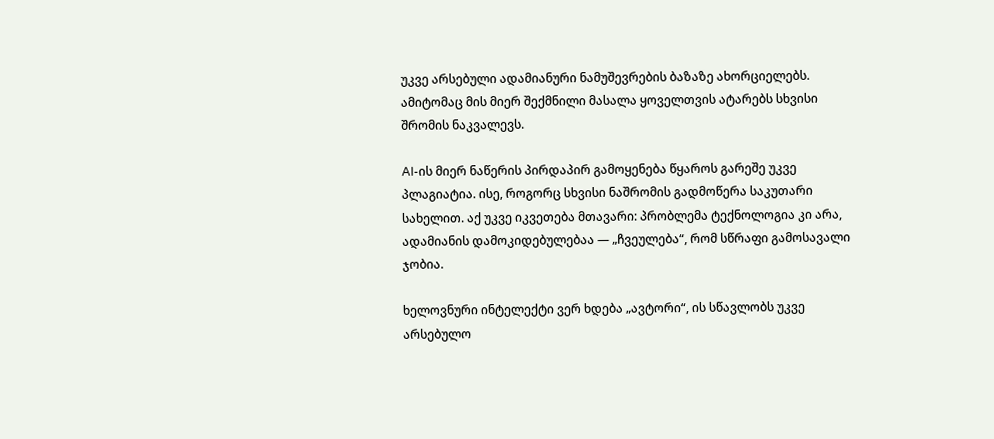უკვე არსებული ადამიანური ნამუშევრების ბაზაზე ახორციელებს. ამიტომაც მის მიერ შექმნილი მასალა ყოველთვის ატარებს სხვისი შრომის ნაკვალევს.

AI-ის მიერ ნაწერის პირდაპირ გამოყენება წყაროს გარეშე უკვე პლაგიატია. ისე, როგორც სხვისი ნაშრომის გადმოწერა საკუთარი სახელით. აქ უკვე იკვეთება მთავარი: პრობლემა ტექნოლოგია კი არა, ადამიანის დამოკიდებულებაა — „ჩვეულება“, რომ სწრაფი გამოსავალი ჯობია.

ხელოვნური ინტელექტი ვერ ხდება „ავტორი“, ის სწავლობს უკვე არსებულო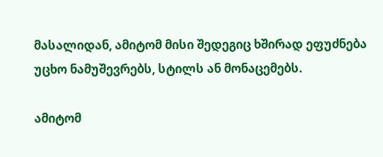მასალიდან, ამიტომ მისი შედეგიც ხშირად ეფუძნება უცხო ნამუშევრებს, სტილს ან მონაცემებს.

ამიტომ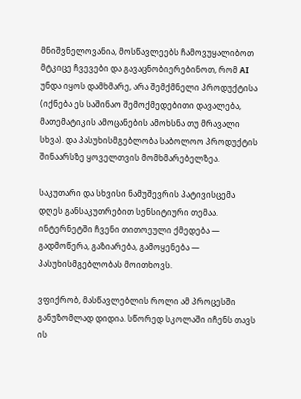მნიშვნელოვანია, მოსწავლეებს ჩამოვუყალიბოთ მტკიცე ჩვევები და გავაცნობიერებინოთ, რომ AI უნდა იყოს დამხმარე, არა შემქმნელი პროდუქტისა (იქნება ეს საშინაო შემოქმედებითი დავალება, მათემატიკის ამოცანების ამოხსნა თუ მრავალი სხვა). და პასუხისმგებლობა საბოლოო პროდუქტის შინაარსზე ყოველთვის მომხმარებელზეა.

საკუთარი და სხვისი ნამუშევრის პატივისცემა დღეს განსაკუთრებით სენსიტიური თემაა.
ინტერნეტში ჩვენი თითოეული ქმედება — გადმოწერა, გაზიარება, გამოყენება — პასუხისმგებლობას მოითხოვს.

ვფიქრობ, მასწავლებლის როლი ამ პროცესში განუზომლად დიდია. სწორედ სკოლაში იჩენს თავს ის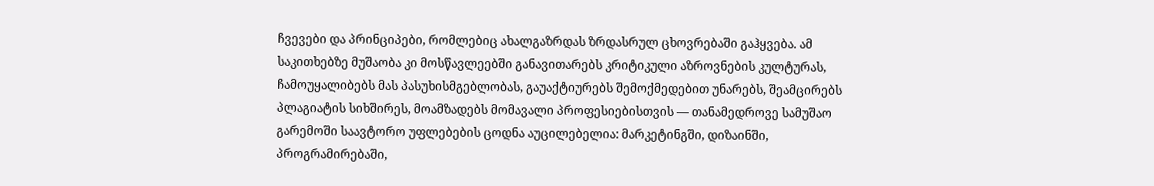ჩვევები და პრინციპები, რომლებიც ახალგაზრდას ზრდასრულ ცხოვრებაში გაჰყვება. ამ საკითხებზე მუშაობა კი მოსწავლეებში განავითარებს კრიტიკული აზროვნების კულტურას, ჩამოუყალიბებს მას პასუხისმგებლობას, გაუაქტიურებს შემოქმედებით უნარებს, შეამცირებს პლაგიატის სიხშირეს, მოამზადებს მომავალი პროფესიებისთვის — თანამედროვე სამუშაო გარემოში საავტორო უფლებების ცოდნა აუცილებელია: მარკეტინგში, დიზაინში, პროგრამირებაში,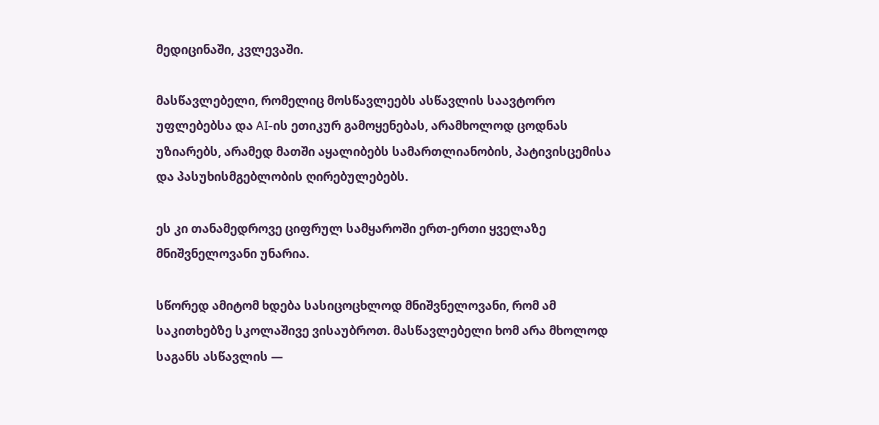მედიცინაში, კვლევაში.

მასწავლებელი, რომელიც მოსწავლეებს ასწავლის საავტორო უფლებებსა და AI-ის ეთიკურ გამოყენებას, არამხოლოდ ცოდნას უზიარებს, არამედ მათში აყალიბებს სამართლიანობის, პატივისცემისა და პასუხისმგებლობის ღირებულებებს.

ეს კი თანამედროვე ციფრულ სამყაროში ერთ-ერთი ყველაზე მნიშვნელოვანი უნარია.

სწორედ ამიტომ ხდება სასიცოცხლოდ მნიშვნელოვანი, რომ ამ საკითხებზე სკოლაშივე ვისაუბროთ. მასწავლებელი ხომ არა მხოლოდ საგანს ასწავლის —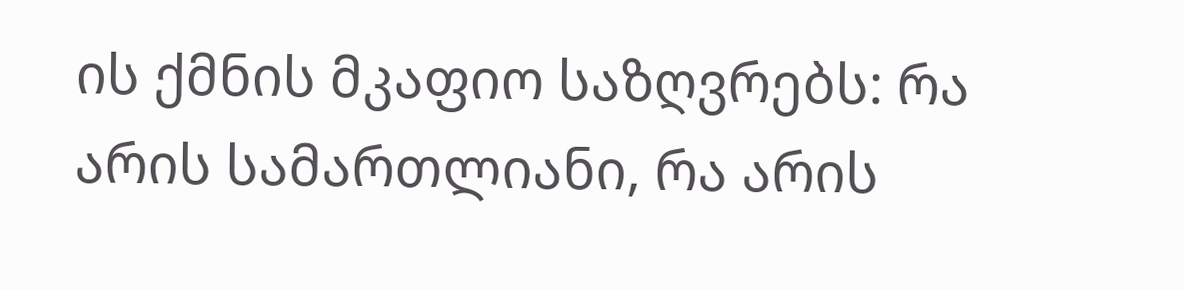ის ქმნის მკაფიო საზღვრებს: რა არის სამართლიანი, რა არის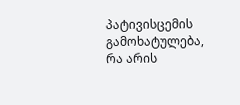პატივისცემის გამოხატულება, რა არის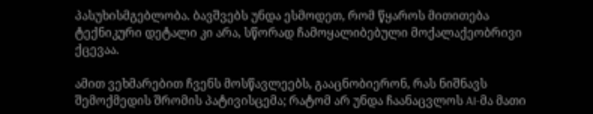პასუხისმგებლობა. ბავშვებს უნდა ესმოდეთ, რომ წყაროს მითითება ტექნიკური დეტალი კი არა, სწორად ჩამოყალიბებული მოქალაქეობრივი ქცევაა.

ამით ვეხმარებით ჩვენს მოსწავლეებს, გააცნობიერონ, რას ნიშნავს შემოქმედის შრომის პატივისცემა; რატომ არ უნდა ჩაანაცვლოს AI-მა მათი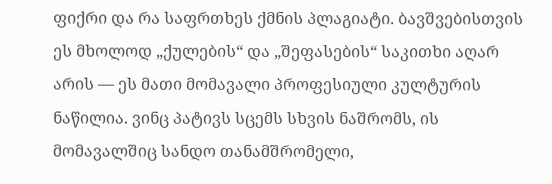ფიქრი და რა საფრთხეს ქმნის პლაგიატი. ბავშვებისთვის ეს მხოლოდ „ქულების“ და „შეფასების“ საკითხი აღარ არის — ეს მათი მომავალი პროფესიული კულტურის ნაწილია. ვინც პატივს სცემს სხვის ნაშრომს, ის მომავალშიც სანდო თანამშრომელი,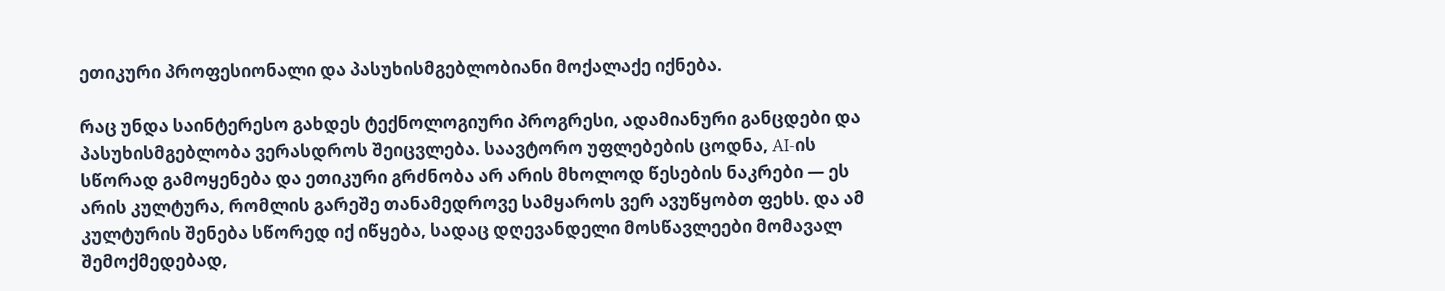ეთიკური პროფესიონალი და პასუხისმგებლობიანი მოქალაქე იქნება.

რაც უნდა საინტერესო გახდეს ტექნოლოგიური პროგრესი, ადამიანური განცდები და პასუხისმგებლობა ვერასდროს შეიცვლება. საავტორო უფლებების ცოდნა, AI-ის სწორად გამოყენება და ეთიკური გრძნობა არ არის მხოლოდ წესების ნაკრები — ეს არის კულტურა, რომლის გარეშე თანამედროვე სამყაროს ვერ ავუწყობთ ფეხს. და ამ კულტურის შენება სწორედ იქ იწყება, სადაც დღევანდელი მოსწავლეები მომავალ შემოქმედებად,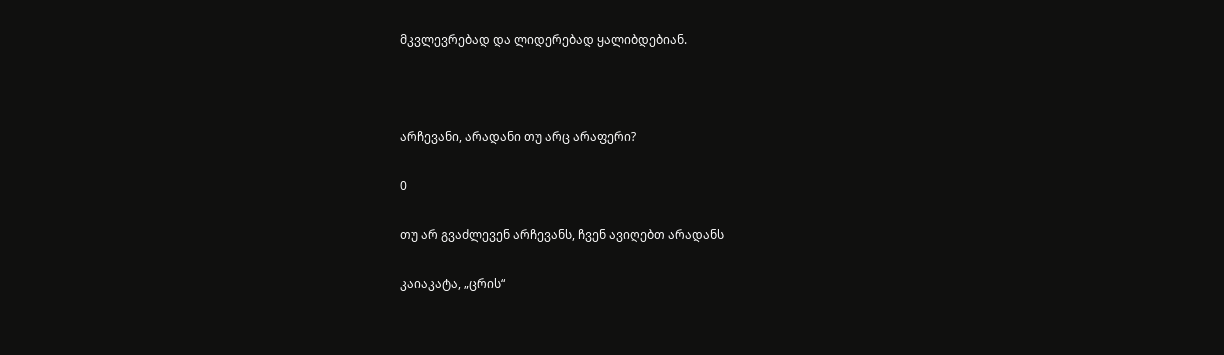მკვლევრებად და ლიდერებად ყალიბდებიან.



არჩევანი, არადანი თუ არც არაფერი?

0

თუ არ გვაძლევენ არჩევანს, ჩვენ ავიღებთ არადანს

კაიაკატა, „ცრის“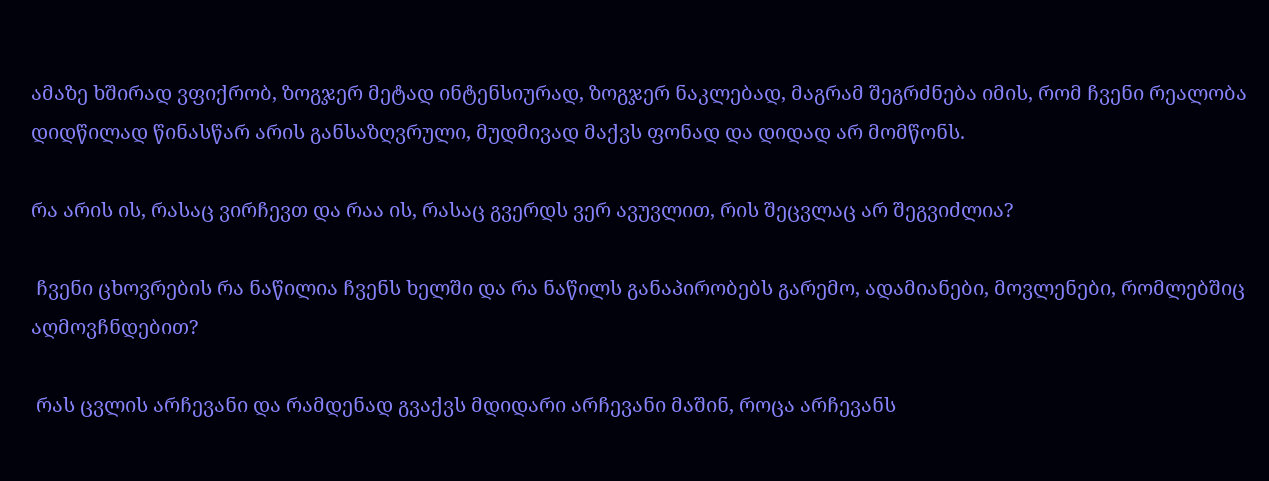ამაზე ხშირად ვფიქრობ, ზოგჯერ მეტად ინტენსიურად, ზოგჯერ ნაკლებად, მაგრამ შეგრძნება იმის, რომ ჩვენი რეალობა დიდწილად წინასწარ არის განსაზღვრული, მუდმივად მაქვს ფონად და დიდად არ მომწონს.

რა არის ის, რასაც ვირჩევთ და რაა ის, რასაც გვერდს ვერ ავუვლით, რის შეცვლაც არ შეგვიძლია?

 ჩვენი ცხოვრების რა ნაწილია ჩვენს ხელში და რა ნაწილს განაპირობებს გარემო, ადამიანები, მოვლენები, რომლებშიც აღმოვჩნდებით?

 რას ცვლის არჩევანი და რამდენად გვაქვს მდიდარი არჩევანი მაშინ, როცა არჩევანს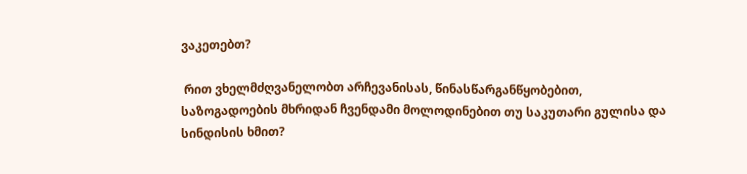ვაკეთებთ?

 რით ვხელმძღვანელობთ არჩევანისას, წინასწარგანწყობებით, საზოგადოების მხრიდან ჩვენდამი მოლოდინებით თუ საკუთარი გულისა და სინდისის ხმით?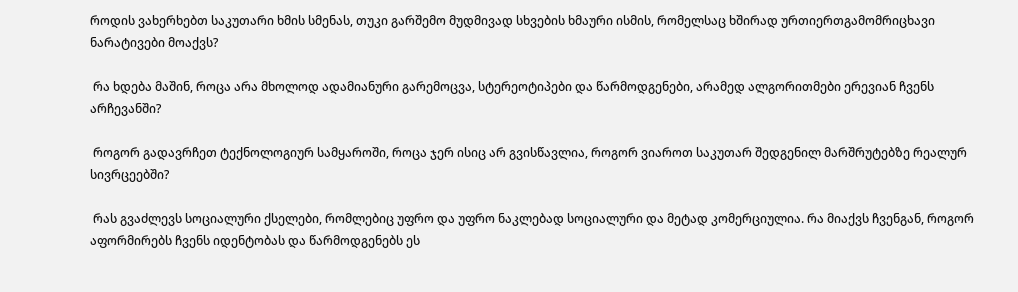როდის ვახერხებთ საკუთარი ხმის სმენას, თუკი გარშემო მუდმივად სხვების ხმაური ისმის, რომელსაც ხშირად ურთიერთგამომრიცხავი ნარატივები მოაქვს?

 რა ხდება მაშინ, როცა არა მხოლოდ ადამიანური გარემოცვა, სტერეოტიპები და წარმოდგენები, არამედ ალგორითმები ერევიან ჩვენს არჩევანში?

 როგორ გადავრჩეთ ტექნოლოგიურ სამყაროში, როცა ჯერ ისიც არ გვისწავლია, როგორ ვიაროთ საკუთარ შედგენილ მარშრუტებზე რეალურ სივრცეებში?

 რას გვაძლევს სოციალური ქსელები, რომლებიც უფრო და უფრო ნაკლებად სოციალური და მეტად კომერციულია. რა მიაქვს ჩვენგან, როგორ აფორმირებს ჩვენს იდენტობას და წარმოდგენებს ეს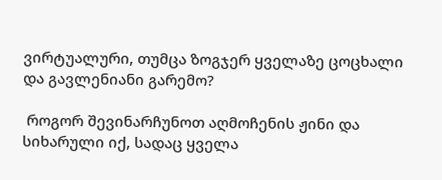ვირტუალური, თუმცა ზოგჯერ ყველაზე ცოცხალი და გავლენიანი გარემო?

 როგორ შევინარჩუნოთ აღმოჩენის ჟინი და სიხარული იქ, სადაც ყველა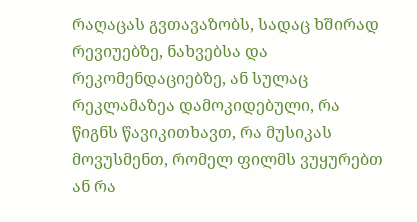რაღაცას გვთავაზობს, სადაც ხშირად რევიუებზე, ნახვებსა და რეკომენდაციებზე, ან სულაც რეკლამაზეა დამოკიდებული, რა წიგნს წავიკითხავთ, რა მუსიკას მოვუსმენთ, რომელ ფილმს ვუყურებთ ან რა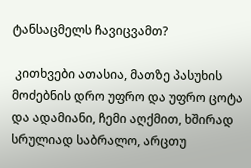ტანსაცმელს ჩავიცვამთ?

 კითხვები ათასია, მათზე პასუხის მოძებნის დრო უფრო და უფრო ცოტა და ადამიანი, ჩემი აღქმით, ხშირად სრულიად საბრალო, არცთუ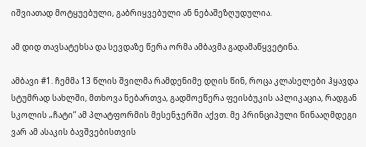იშვიათად მოტყუებული, გაბრიყვებული ან ნებაშეზღუდულია.

ამ დიდ თავსატეხსა და სევდაზე წერა ორმა ამბავმა გადამაწყვეტინა.

ამბავი #1. ჩემმა 13 წლის შვილმა რამდენიმე დღის წინ, როცა კლასელები ჰყავდა სტუმრად სახლში, მთხოვა ნებართვა, გადმოეწერა ფეისბუკის აპლიკაცია, რადგან სკოლის „ჩატი“ ამ პლატფორმის მესენჯერში აქვთ. მე პრინციპული წინააღმდეგი ვარ ამ ასაკის ბავშვებისთვის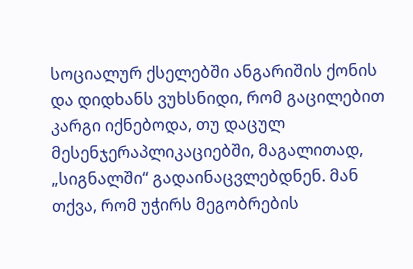სოციალურ ქსელებში ანგარიშის ქონის და დიდხანს ვუხსნიდი, რომ გაცილებით კარგი იქნებოდა, თუ დაცულ მესენჯერაპლიკაციებში, მაგალითად, „სიგნალში“ გადაინაცვლებდნენ. მან თქვა, რომ უჭირს მეგობრების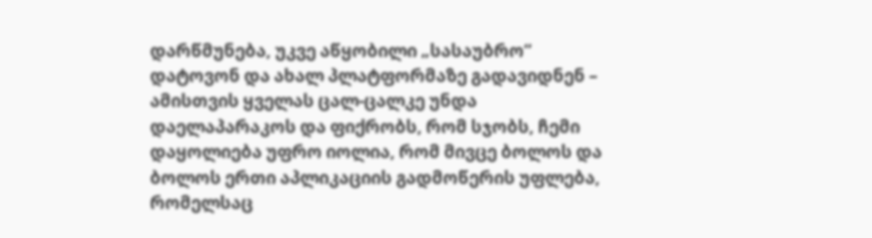დარწმუნება, უკვე აწყობილი „სასაუბრო“ დატოვონ და ახალ პლატფორმაზე გადავიდნენ – ამისთვის ყველას ცალ-ცალკე უნდა დაელაპარაკოს და ფიქრობს, რომ სჯობს, ჩემი დაყოლიება უფრო იოლია, რომ მივცე ბოლოს და ბოლოს ერთი აპლიკაციის გადმოწერის უფლება, რომელსაც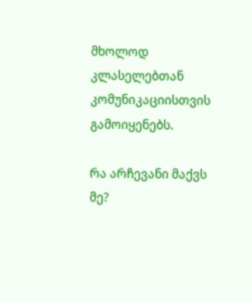მხოლოდ კლასელებთან კომუნიკაციისთვის გამოიყენებს.

რა არჩევანი მაქვს მე?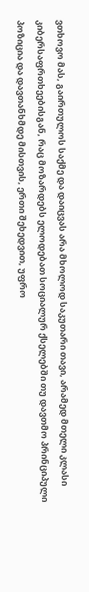ვთხოვო მას, გაირთულოს საქმე და დაიცვას არა მხოლოდ საკუთარი თავი, არამედ მთელი კლასი კიბერსაფრთხეებისგან, რაც მოზარდებს ელოდებათ სოციალურ ქსელებში თუ დავთმო პრინციპული პოზიცია და დავთანხმდე მისთვის, ერთი შეხედვით, უფრო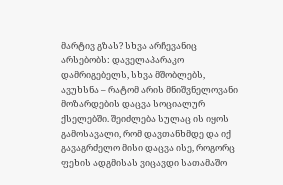მარტივ გზას? სხვა არჩევანიც არსებობს: დაველაპარაკო დამრიგებელს, სხვა მშობლებს, ავუხსნა – რატომ არის მნიშვნელოვანი მოზარდების დაცვა სოციალურ ქსელებში. შეიძლება სულაც ის იყოს გამოსავალი, რომ დავთანხმდე და იქ გავაგრძელო მისი დაცვა ისე, როგორც ფეხის ადგმისას ვიცავდი სათამაშო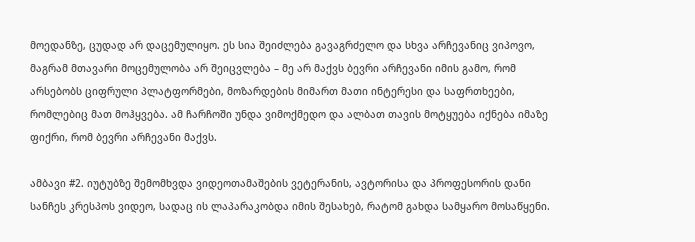მოედანზე, ცუდად არ დაცემულიყო. ეს სია შეიძლება გავაგრძელო და სხვა არჩევანიც ვიპოვო, მაგრამ მთავარი მოცემულობა არ შეიცვლება – მე არ მაქვს ბევრი არჩევანი იმის გამო, რომ არსებობს ციფრული პლატფორმები, მოზარდების მიმართ მათი ინტერესი და საფრთხეები, რომლებიც მათ მოჰყვება. ამ ჩარჩოში უნდა ვიმოქმედო და ალბათ თავის მოტყუება იქნება იმაზე ფიქრი, რომ ბევრი არჩევანი მაქვს.

ამბავი #2. იუტუბზე შემომხვდა ვიდეოთამაშების ვეტერანის, ავტორისა და პროფესორის დანი სანჩეს კრესპოს ვიდეო, სადაც ის ლაპარაკობდა იმის შესახებ, რატომ გახდა სამყარო მოსაწყენი.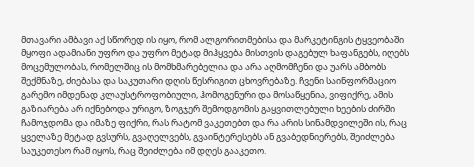მთავარი ამბავი აქ სწორედ ის იყო, რომ ალგორითმებისა და მარკეტინგის ტყვეობაში მყოფი ადამიანი უფრო და უფრო მეტად მიჰყვება მისთვის დაგებულ ხაფანგებს, იღებს მოცემულობას, რომელშიც ის მომხმარებელია და არა აღმომჩენი და უარს ამბობს შექმნაზე, ძიებასა და საკუთარი დღის წესრიგით ცხოვრებაზე. ჩვენი საინფორმაციო გარემო იმდენად კლაუსტროფობიული, ჰომოგენური და მოსაწყენია, ვიფიქრე, ამის გაზიარება არ იქნებოდა ურიგო, ზოგჯერ შემოდგომის გაყვითლებული ხეების ძირში ჩამოჯდომა და იმაზე ფიქრი, რას რატომ ვაკეთებთ და რა არის სინამდვილეში ის, რაც ყველაზე მეტად გვსურს, გვაღელვებს, გვაინტერესებს ან გვაბედნიერებს, შეიძლება საუკეთესო რამ იყოს, რაც შეიძლება იმ დღეს გააკეთო.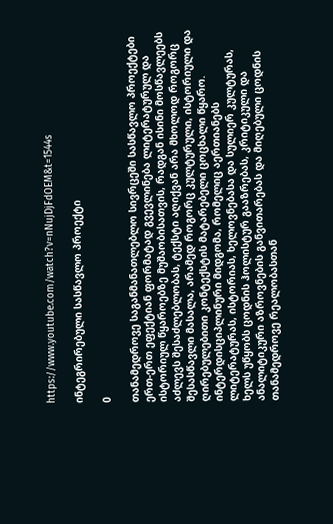https://www.youtube.com/watch?v=nNujDjFdOEM&t=1544s

ინტეგრირებული სასწავლო პროექტი

0

თანამედროვე საგანმანათლებლო სივრცეში სასწავლო პროექტები ერთ-ერთ ეფექტიან ფორმატად გვევლინება ლიტერატურულ და ისტორიულ წყაროებზე მუშაობისათვის, რადგან ისინი მოსწავლეებს აძლევს შესაძლებლობას, ტექსტი აღიქვან არა მხოლოდ როგორც შესასწავლი მასალა, არამედ როგორც კულტურული, ისტორიული და ღირებულებითი კონტექსტის მატარებელი ცოცხალი წყარო. ინტერდისციპლინური მიდგომა, რომელიც აერთიანებს ლიტერატურას, ისტორიას, ხელოვნებასა და სულიერ კულტურას, ხელს უწყობს ცოდნის ჰოლისტურ გააზრებას, კრიტიკული და ანალიტიკური აზროვნების განვითარებას და მიღებული ცოდნის თანამედროვე რეალობასთან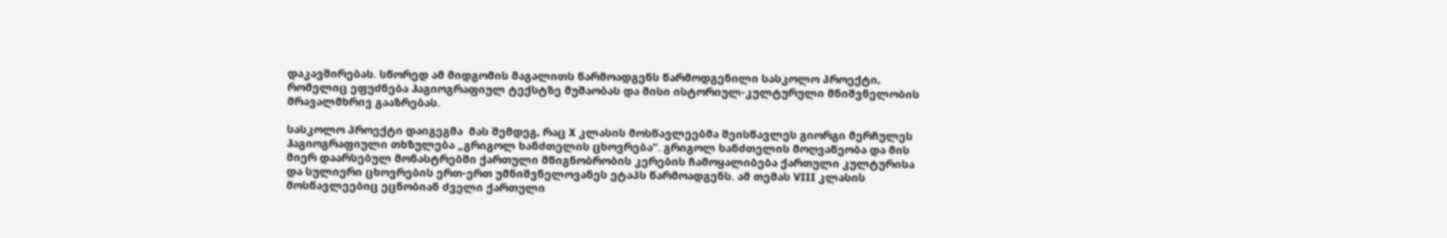დაკავშირებას. სწორედ ამ მიდგომის მაგალითს წარმოადგენს წარმოდგენილი სასკოლო პროექტი, რომელიც ეფუძნება ჰაგიოგრაფიულ ტექსტზე მუშაობას და მისი ისტორიულ-კულტურული მნიშვნელობის მრავალმხრივ გააზრებას.

სასკოლო პროექტი დაიგეგმა  მას შემდეგ, რაც X კლასის მოსწავლეებმა შეისწავლეს გიორგი მერჩულეს ჰაგიოგრაფიული თხზულება „გრიგოლ ხანძთელის ცხოვრება“. გრიგოლ ხანძთელის მოღვაწეობა და მის მიერ დაარსებულ მონასტრებში ქართული მწიგნობრობის კერების ჩამოყალიბება ქართული კულტურისა და სულიერი ცხოვრების ერთ-ერთ უმნიშვნელოვანეს ეტაპს წარმოადგენს. ამ თემას VIII კლასის მოსწავლეებიც ეცნობიან ძველი ქართული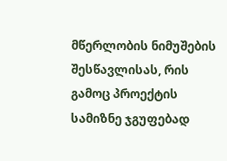მწერლობის ნიმუშების შესწავლისას, რის გამოც პროექტის სამიზნე ჯგუფებად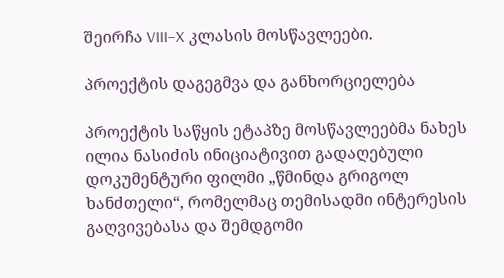შეირჩა VIII–X კლასის მოსწავლეები.

პროექტის დაგეგმვა და განხორციელება

პროექტის საწყის ეტაპზე მოსწავლეებმა ნახეს  ილია ნასიძის ინიციატივით გადაღებული დოკუმენტური ფილმი „წმინდა გრიგოლ ხანძთელი“, რომელმაც თემისადმი ინტერესის გაღვივებასა და შემდგომი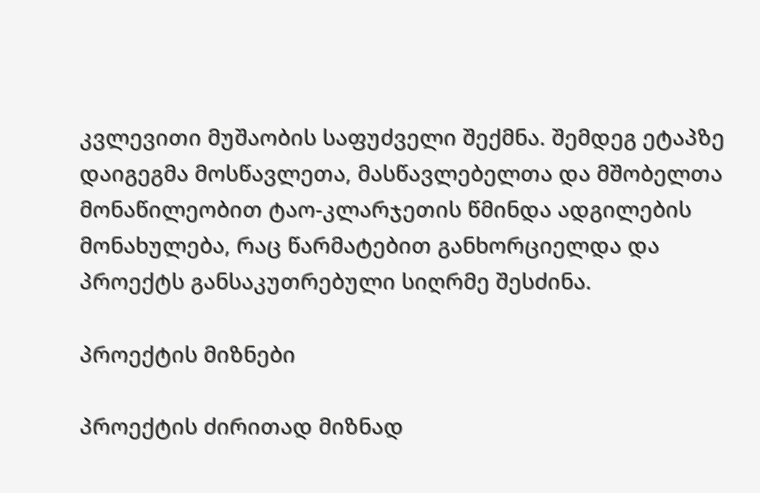კვლევითი მუშაობის საფუძველი შექმნა. შემდეგ ეტაპზე დაიგეგმა მოსწავლეთა, მასწავლებელთა და მშობელთა მონაწილეობით ტაო-კლარჯეთის წმინდა ადგილების მონახულება, რაც წარმატებით განხორციელდა და პროექტს განსაკუთრებული სიღრმე შესძინა.

პროექტის მიზნები

პროექტის ძირითად მიზნად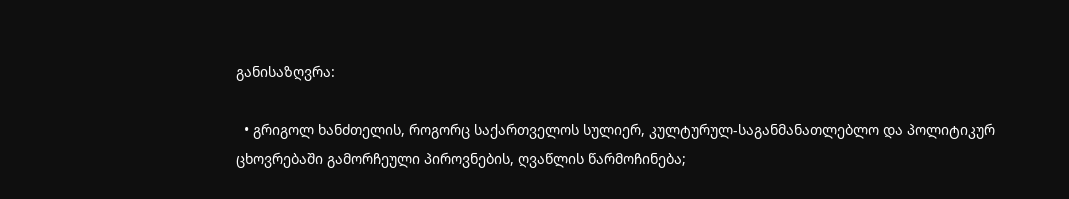განისაზღვრა:

  • გრიგოლ ხანძთელის, როგორც საქართველოს სულიერ, კულტურულ-საგანმანათლებლო და პოლიტიკურ ცხოვრებაში გამორჩეული პიროვნების, ღვაწლის წარმოჩინება;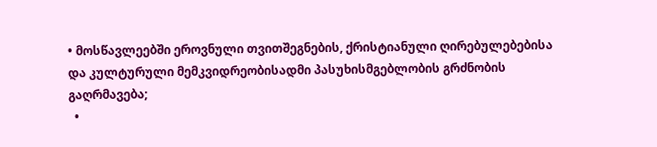• მოსწავლეებში ეროვნული თვითშეგნების, ქრისტიანული ღირებულებებისა და კულტურული მემკვიდრეობისადმი პასუხისმგებლობის გრძნობის გაღრმავება;
  •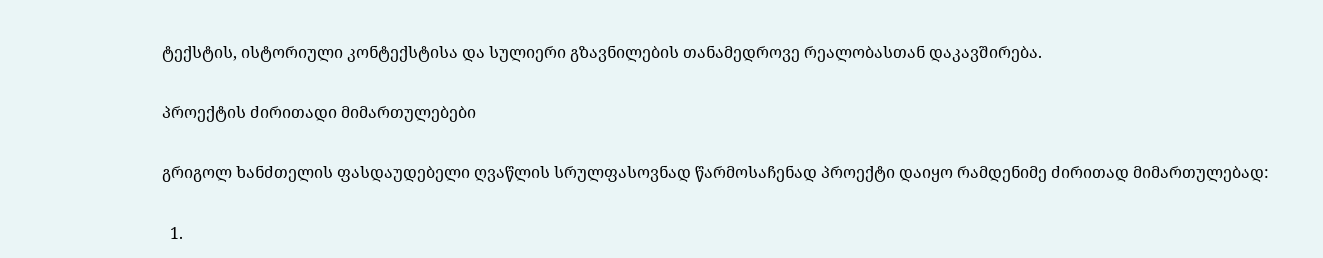ტექსტის, ისტორიული კონტექსტისა და სულიერი გზავნილების თანამედროვე რეალობასთან დაკავშირება.

პროექტის ძირითადი მიმართულებები

გრიგოლ ხანძთელის ფასდაუდებელი ღვაწლის სრულფასოვნად წარმოსაჩენად პროექტი დაიყო რამდენიმე ძირითად მიმართულებად:

  1.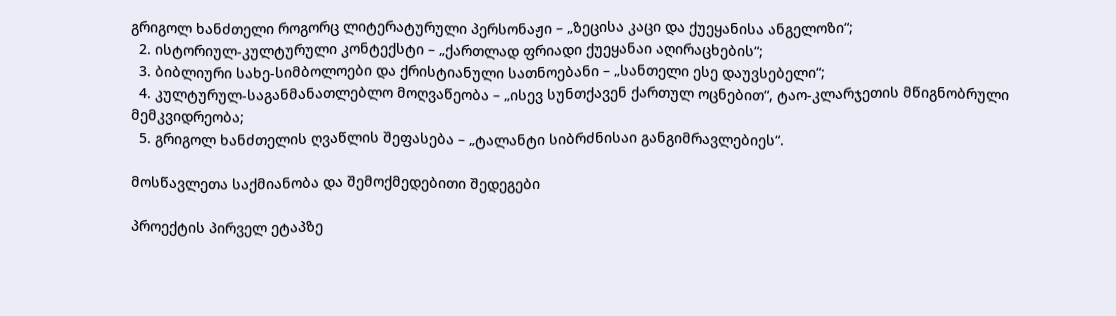გრიგოლ ხანძთელი როგორც ლიტერატურული პერსონაჟი – „ზეცისა კაცი და ქუეყანისა ანგელოზი“;
  2. ისტორიულ-კულტურული კონტექსტი – „ქართლად ფრიადი ქუეყანაი აღირაცხების“;
  3. ბიბლიური სახე-სიმბოლოები და ქრისტიანული სათნოებანი – „სანთელი ესე დაუვსებელი“;
  4. კულტურულ-საგანმანათლებლო მოღვაწეობა – „ისევ სუნთქავენ ქართულ ოცნებით“, ტაო-კლარჯეთის მწიგნობრული მემკვიდრეობა;
  5. გრიგოლ ხანძთელის ღვაწლის შეფასება – „ტალანტი სიბრძნისაი განგიმრავლებიეს“.

მოსწავლეთა საქმიანობა და შემოქმედებითი შედეგები

პროექტის პირველ ეტაპზე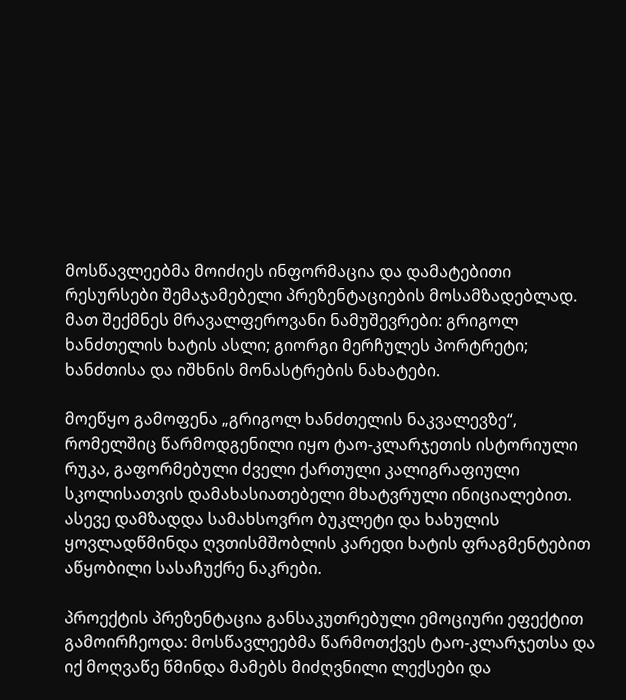მოსწავლეებმა მოიძიეს ინფორმაცია და დამატებითი რესურსები შემაჯამებელი პრეზენტაციების მოსამზადებლად. მათ შექმნეს მრავალფეროვანი ნამუშევრები: გრიგოლ ხანძთელის ხატის ასლი; გიორგი მერჩულეს პორტრეტი; ხანძთისა და იშხნის მონასტრების ნახატები.

მოეწყო გამოფენა „გრიგოლ ხანძთელის ნაკვალევზე“, რომელშიც წარმოდგენილი იყო ტაო-კლარჯეთის ისტორიული რუკა, გაფორმებული ძველი ქართული კალიგრაფიული სკოლისათვის დამახასიათებელი მხატვრული ინიციალებით. ასევე დამზადდა სამახსოვრო ბუკლეტი და ხახულის ყოვლადწმინდა ღვთისმშობლის კარედი ხატის ფრაგმენტებით აწყობილი სასაჩუქრე ნაკრები.

პროექტის პრეზენტაცია განსაკუთრებული ემოციური ეფექტით გამოირჩეოდა: მოსწავლეებმა წარმოთქვეს ტაო-კლარჯეთსა და იქ მოღვაწე წმინდა მამებს მიძღვნილი ლექსები და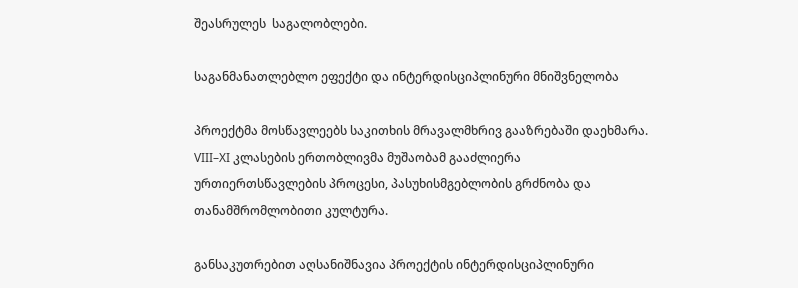შეასრულეს  საგალობლები.

საგანმანათლებლო ეფექტი და ინტერდისციპლინური მნიშვნელობა

პროექტმა მოსწავლეებს საკითხის მრავალმხრივ გააზრებაში დაეხმარა. VIII–XI კლასების ერთობლივმა მუშაობამ გააძლიერა ურთიერთსწავლების პროცესი, პასუხისმგებლობის გრძნობა და თანამშრომლობითი კულტურა.

განსაკუთრებით აღსანიშნავია პროექტის ინტერდისციპლინური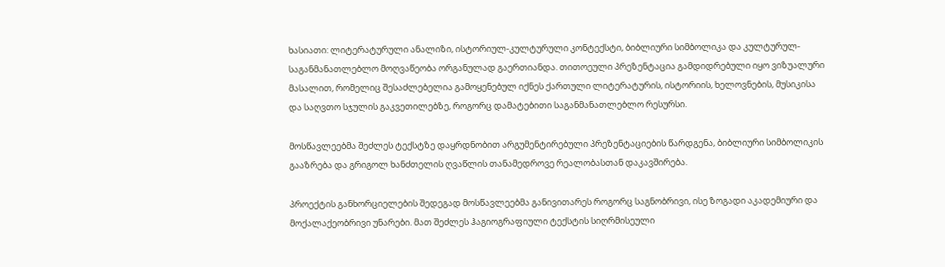ხასიათი: ლიტერატურული ანალიზი, ისტორიულ-კულტურული კონტექსტი, ბიბლიური სიმბოლიკა და კულტურულ-საგანმანათლებლო მოღვაწეობა ორგანულად გაერთიანდა. თითოეული პრეზენტაცია გამდიდრებული იყო ვიზუალური მასალით, რომელიც შესაძლებელია გამოყენებულ იქნეს ქართული ლიტერატურის, ისტორიის, ხელოვნების, მუსიკისა და საღვთო სჯულის გაკვეთილებზე, როგორც დამატებითი საგანმანათლებლო რესურსი.

მოსწავლეებმა შეძლეს ტექსტზე დაყრდნობით არგუმენტირებული პრეზენტაციების წარდგენა, ბიბლიური სიმბოლიკის გააზრება და გრიგოლ ხანძთელის ღვაწლის თანამედროვე რეალობასთან დაკავშირება.

პროექტის განხორციელების შედეგად მოსწავლეებმა განივითარეს როგორც საგნობრივი, ისე ზოგადი აკადემიური და მოქალაქეობრივი უნარები. მათ შეძლეს ჰაგიოგრაფიული ტექსტის სიღრმისეული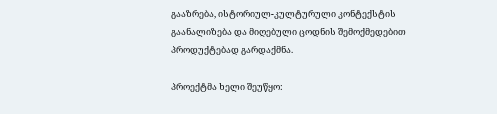გააზრება, ისტორიულ-კულტურული კონტექსტის გაანალიზება და მიღებული ცოდნის შემოქმედებით პროდუქტებად გარდაქმნა.

პროექტმა ხელი შეუწყო: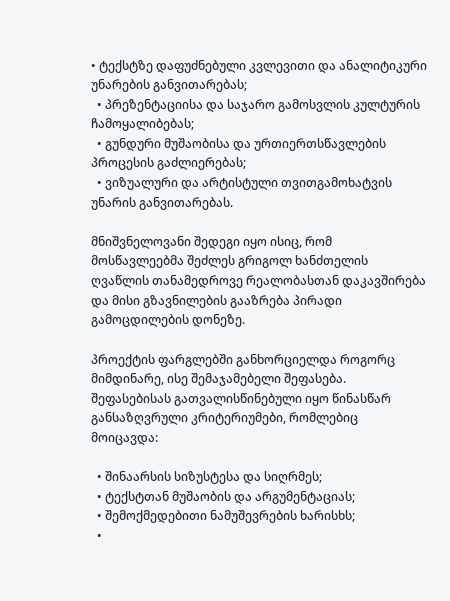• ტექსტზე დაფუძნებული კვლევითი და ანალიტიკური უნარების განვითარებას;
  • პრეზენტაციისა და საჯარო გამოსვლის კულტურის ჩამოყალიბებას;
  • გუნდური მუშაობისა და ურთიერთსწავლების პროცესის გაძლიერებას;
  • ვიზუალური და არტისტული თვითგამოხატვის უნარის განვითარებას.

მნიშვნელოვანი შედეგი იყო ისიც, რომ მოსწავლეებმა შეძლეს გრიგოლ ხანძთელის ღვაწლის თანამედროვე რეალობასთან დაკავშირება და მისი გზავნილების გააზრება პირადი გამოცდილების დონეზე.

პროექტის ფარგლებში განხორციელდა როგორც მიმდინარე, ისე შემაჯამებელი შეფასება. შეფასებისას გათვალისწინებული იყო წინასწარ განსაზღვრული კრიტერიუმები, რომლებიც მოიცავდა:

  • შინაარსის სიზუსტესა და სიღრმეს;
  • ტექსტთან მუშაობის და არგუმენტაციას;
  • შემოქმედებითი ნამუშევრების ხარისხს;
  •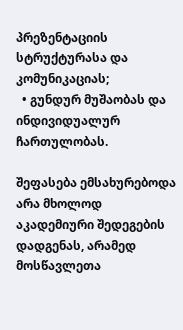პრეზენტაციის სტრუქტურასა და კომუნიკაციას;
  • გუნდურ მუშაობას და ინდივიდუალურ ჩართულობას.

შეფასება ემსახურებოდა არა მხოლოდ აკადემიური შედეგების დადგენას, არამედ მოსწავლეთა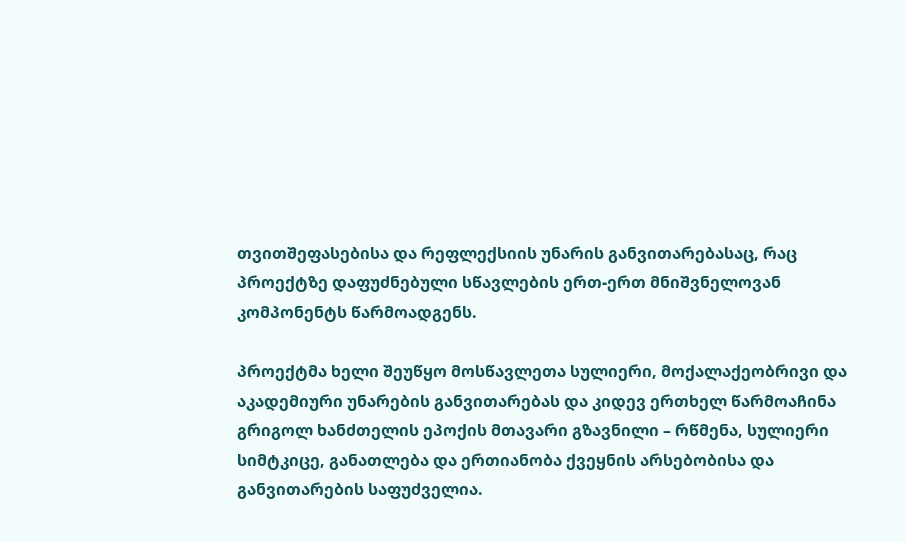თვითშეფასებისა და რეფლექსიის უნარის განვითარებასაც, რაც პროექტზე დაფუძნებული სწავლების ერთ-ერთ მნიშვნელოვან კომპონენტს წარმოადგენს.

პროექტმა ხელი შეუწყო მოსწავლეთა სულიერი, მოქალაქეობრივი და აკადემიური უნარების განვითარებას და კიდევ ერთხელ წარმოაჩინა გრიგოლ ხანძთელის ეპოქის მთავარი გზავნილი – რწმენა, სულიერი სიმტკიცე, განათლება და ერთიანობა ქვეყნის არსებობისა და განვითარების საფუძველია.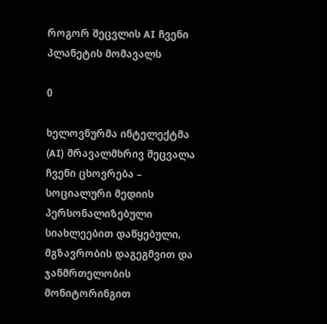როგორ შეცვლის AI ჩვენი პლანეტის მომავალს

0

ხელოვნურმა ინტელექტმა (AI) მრავალმხრივ შეცვალა ჩვენი ცხოვრება – სოციალური მედიის პერსონალიზებული სიახლეებით დაწყებული, მგზავრობის დაგეგმვით და ჯანმრთელობის მონიტორინგით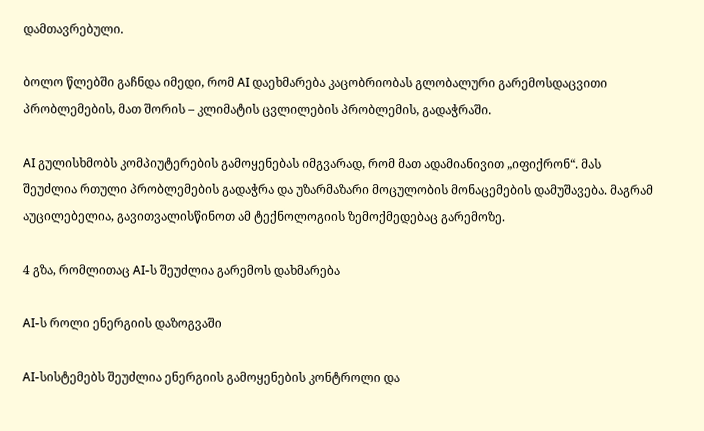დამთავრებული.

ბოლო წლებში გაჩნდა იმედი, რომ AI დაეხმარება კაცობრიობას გლობალური გარემოსდაცვითი პრობლემების, მათ შორის – კლიმატის ცვლილების პრობლემის, გადაჭრაში.

AI გულისხმობს კომპიუტერების გამოყენებას იმგვარად, რომ მათ ადამიანივით „იფიქრონ“. მას შეუძლია რთული პრობლემების გადაჭრა და უზარმაზარი მოცულობის მონაცემების დამუშავება. მაგრამ აუცილებელია, გავითვალისწინოთ ამ ტექნოლოგიის ზემოქმედებაც გარემოზე.

4 გზა, რომლითაც AI-ს შეუძლია გარემოს დახმარება

AI-ს როლი ენერგიის დაზოგვაში

AI-სისტემებს შეუძლია ენერგიის გამოყენების კონტროლი და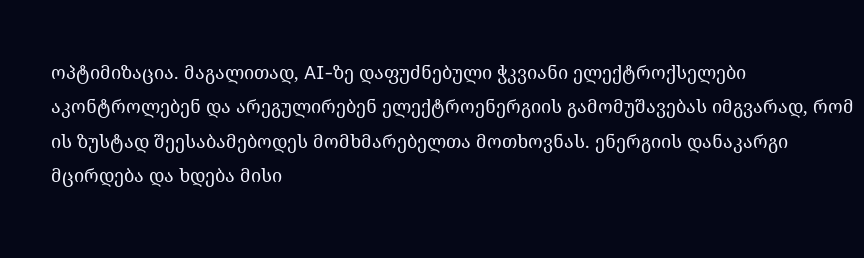ოპტიმიზაცია. მაგალითად, AI-ზე დაფუძნებული ჭკვიანი ელექტროქსელები აკონტროლებენ და არეგულირებენ ელექტროენერგიის გამომუშავებას იმგვარად, რომ ის ზუსტად შეესაბამებოდეს მომხმარებელთა მოთხოვნას. ენერგიის დანაკარგი მცირდება და ხდება მისი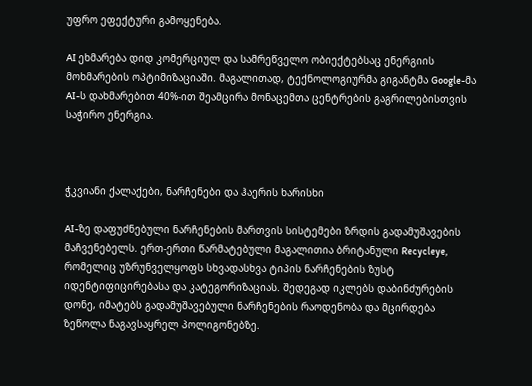უფრო ეფექტური გამოყენება.

AI ეხმარება დიდ კომერციულ და სამრეწველო ობიექტებსაც ენერგიის მოხმარების ოპტიმიზაციაში. მაგალითად, ტექნოლოგიურმა გიგანტმა Google-მა AI-ს დახმარებით 40%-ით შეამცირა მონაცემთა ცენტრების გაგრილებისთვის საჭირო ენერგია.



ჭკვიანი ქალაქები, ნარჩენები და ჰაერის ხარისხი

AI-ზე დაფუძნებული ნარჩენების მართვის სისტემები ზრდის გადამუშავების მაჩვენებელს. ერთ-ერთი წარმატებული მაგალითია ბრიტანული Recycleye, რომელიც უზრუნველყოფს სხვადასხვა ტიპის ნარჩენების ზუსტ იდენტიფიცირებასა და კატეგორიზაციას. შედეგად იკლებს დაბინძურების დონე, იმატებს გადამუშავებული ნარჩენების რაოდენობა და მცირდება ზეწოლა ნაგავსაყრელ პოლიგონებზე.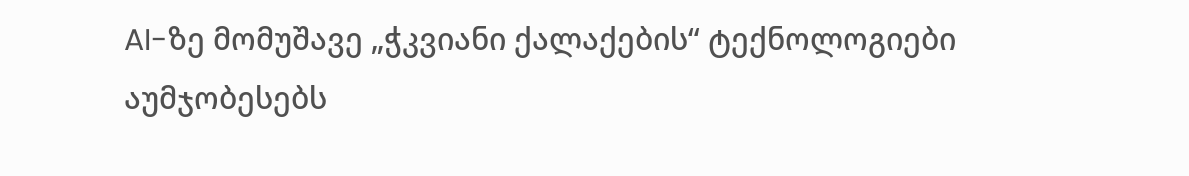AI-ზე მომუშავე „ჭკვიანი ქალაქების“ ტექნოლოგიები აუმჯობესებს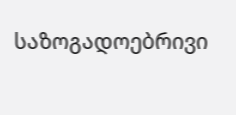საზოგადოებრივი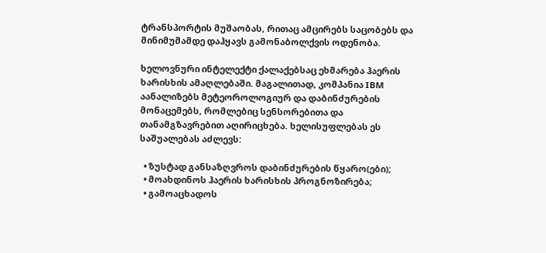ტრანსპორტის მუშაობას, რითაც ამცირებს საცობებს და მინიმუმამდე დაჰყავს გამონაბოლქვის ოდენობა.

ხელოვნური ინტელექტი ქალაქებსაც ეხმარება ჰაერის ხარისხის ამაღლებაში. მაგალითად, კომპანია IBM აანალიზებს მეტეოროლოგიურ და დაბინძურების მონაცემებს, რომლებიც სენსორებითა და თანამგზავრებით აღირიცხება. ხელისუფლებას ეს საშუალებას აძლევს:

  • ზუსტად განსაზღვროს დაბინძურების წყარო(ები);
  • მოახდინოს ჰაერის ხარისხის პროგნოზირება;
  • გამოაცხადოს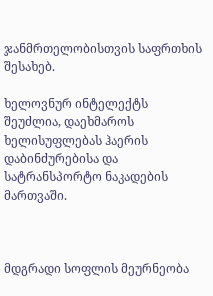ჯანმრთელობისთვის საფრთხის შესახებ.

ხელოვნურ ინტელექტს შეუძლია, დაეხმაროს ხელისუფლებას ჰაერის დაბინძურებისა და სატრანსპორტო ნაკადების მართვაში.



მდგრადი სოფლის მეურნეობა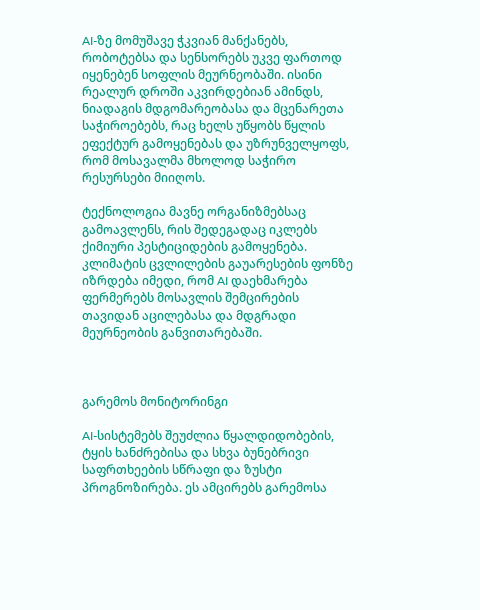AI-ზე მომუშავე ჭკვიან მანქანებს, რობოტებსა და სენსორებს უკვე ფართოდ იყენებენ სოფლის მეურნეობაში. ისინი რეალურ დროში აკვირდებიან ამინდს, ნიადაგის მდგომარეობასა და მცენარეთა საჭიროებებს, რაც ხელს უწყობს წყლის ეფექტურ გამოყენებას და უზრუნველყოფს, რომ მოსავალმა მხოლოდ საჭირო რესურსები მიიღოს.

ტექნოლოგია მავნე ორგანიზმებსაც გამოავლენს, რის შედეგადაც იკლებს ქიმიური პესტიციდების გამოყენება. კლიმატის ცვლილების გაუარესების ფონზე იზრდება იმედი, რომ AI დაეხმარება ფერმერებს მოსავლის შემცირების თავიდან აცილებასა და მდგრადი მეურნეობის განვითარებაში.



გარემოს მონიტორინგი

AI-სისტემებს შეუძლია წყალდიდობების, ტყის ხანძრებისა და სხვა ბუნებრივი საფრთხეების სწრაფი და ზუსტი პროგნოზირება. ეს ამცირებს გარემოსა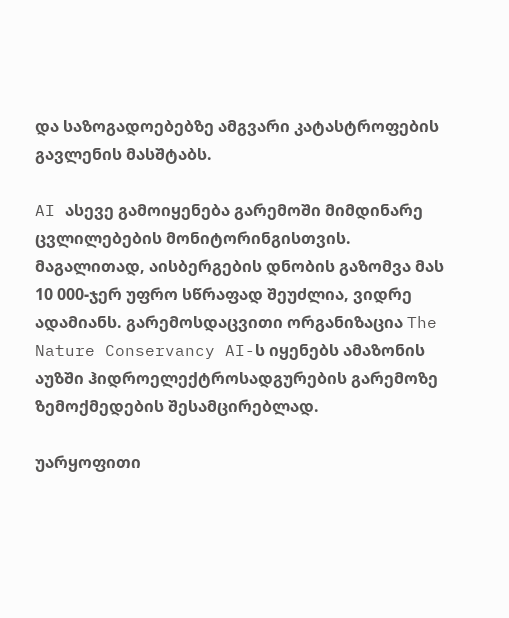და საზოგადოებებზე ამგვარი კატასტროფების გავლენის მასშტაბს.

AI ასევე გამოიყენება გარემოში მიმდინარე ცვლილებების მონიტორინგისთვის. მაგალითად, აისბერგების დნობის გაზომვა მას 10 000-ჯერ უფრო სწრაფად შეუძლია, ვიდრე ადამიანს. გარემოსდაცვითი ორგანიზაცია The Nature Conservancy AI-ს იყენებს ამაზონის აუზში ჰიდროელექტროსადგურების გარემოზე ზემოქმედების შესამცირებლად.

უარყოფითი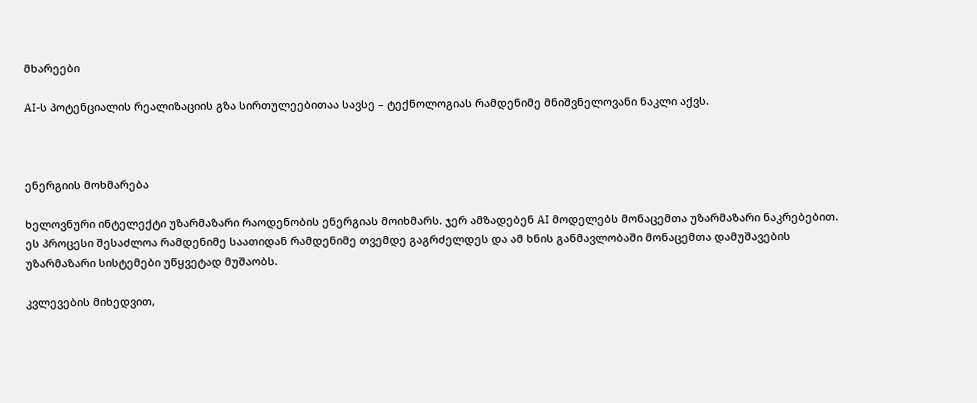მხარეები

AI-ს პოტენციალის რეალიზაციის გზა სირთულეებითაა სავსე – ტექნოლოგიას რამდენიმე მნიშვნელოვანი ნაკლი აქვს.



ენერგიის მოხმარება

ხელოვნური ინტელექტი უზარმაზარი რაოდენობის ენერგიას მოიხმარს. ჯერ ამზადებენ AI მოდელებს მონაცემთა უზარმაზარი ნაკრებებით. ეს პროცესი შესაძლოა რამდენიმე საათიდან რამდენიმე თვემდე გაგრძელდეს და ამ ხნის განმავლობაში მონაცემთა დამუშავების უზარმაზარი სისტემები უწყვეტად მუშაობს.

კვლევების მიხედვით,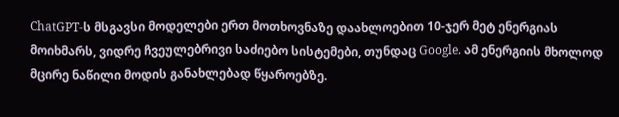ChatGPT-ს მსგავსი მოდელები ერთ მოთხოვნაზე დაახლოებით 10-ჯერ მეტ ენერგიას მოიხმარს, ვიდრე ჩვეულებრივი საძიებო სისტემები, თუნდაც Google. ამ ენერგიის მხოლოდ მცირე ნაწილი მოდის განახლებად წყაროებზე.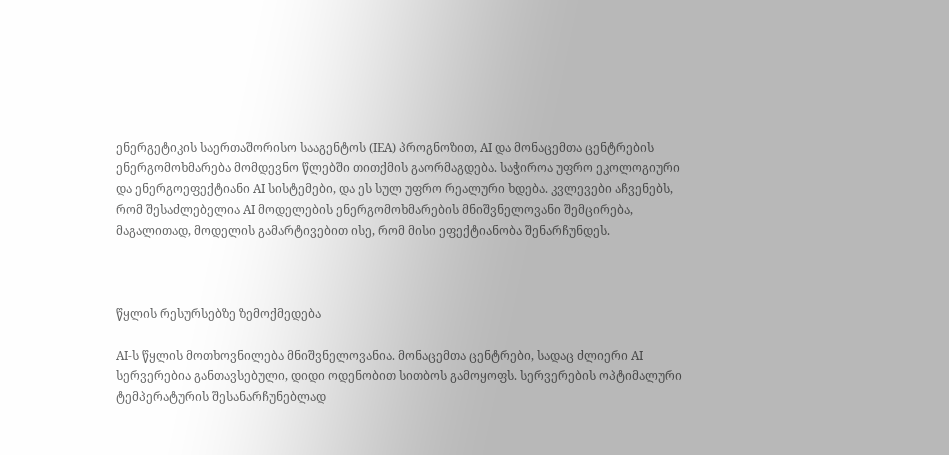ენერგეტიკის საერთაშორისო სააგენტოს (IEA) პროგნოზით, AI და მონაცემთა ცენტრების ენერგომოხმარება მომდევნო წლებში თითქმის გაორმაგდება. საჭიროა უფრო ეკოლოგიური და ენერგოეფექტიანი AI სისტემები, და ეს სულ უფრო რეალური ხდება. კვლევები აჩვენებს, რომ შესაძლებელია AI მოდელების ენერგომოხმარების მნიშვნელოვანი შემცირება, მაგალითად, მოდელის გამარტივებით ისე, რომ მისი ეფექტიანობა შენარჩუნდეს.



წყლის რესურსებზე ზემოქმედება

AI-ს წყლის მოთხოვნილება მნიშვნელოვანია. მონაცემთა ცენტრები, სადაც ძლიერი AI სერვერებია განთავსებული, დიდი ოდენობით სითბოს გამოყოფს. სერვერების ოპტიმალური ტემპერატურის შესანარჩუნებლად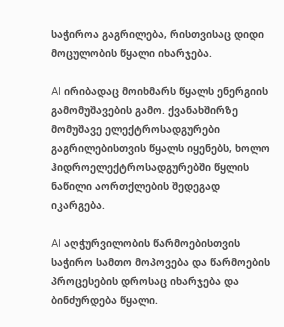საჭიროა გაგრილება, რისთვისაც დიდი მოცულობის წყალი იხარჯება.

AI ირიბადაც მოიხმარს წყალს ენერგიის გამომუშავების გამო. ქვანახშირზე მომუშავე ელექტროსადგურები გაგრილებისთვის წყალს იყენებს, ხოლო ჰიდროელექტროსადგურებში წყლის ნაწილი აორთქლების შედეგად იკარგება.

AI აღჭურვილობის წარმოებისთვის საჭირო სამთო მოპოვება და წარმოების პროცესების დროსაც იხარჯება და ბინძურდება წყალი.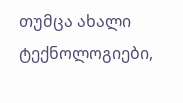თუმცა ახალი ტექნოლოგიები,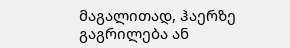მაგალითად, ჰაერზე გაგრილება ან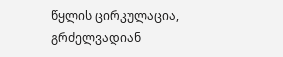წყლის ცირკულაცია, გრძელვადიან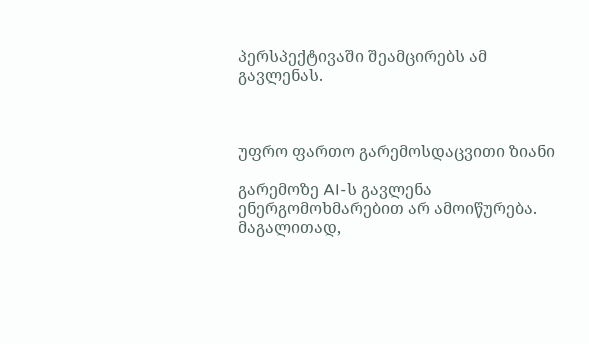პერსპექტივაში შეამცირებს ამ გავლენას.



უფრო ფართო გარემოსდაცვითი ზიანი

გარემოზე AI-ს გავლენა ენერგომოხმარებით არ ამოიწურება. მაგალითად,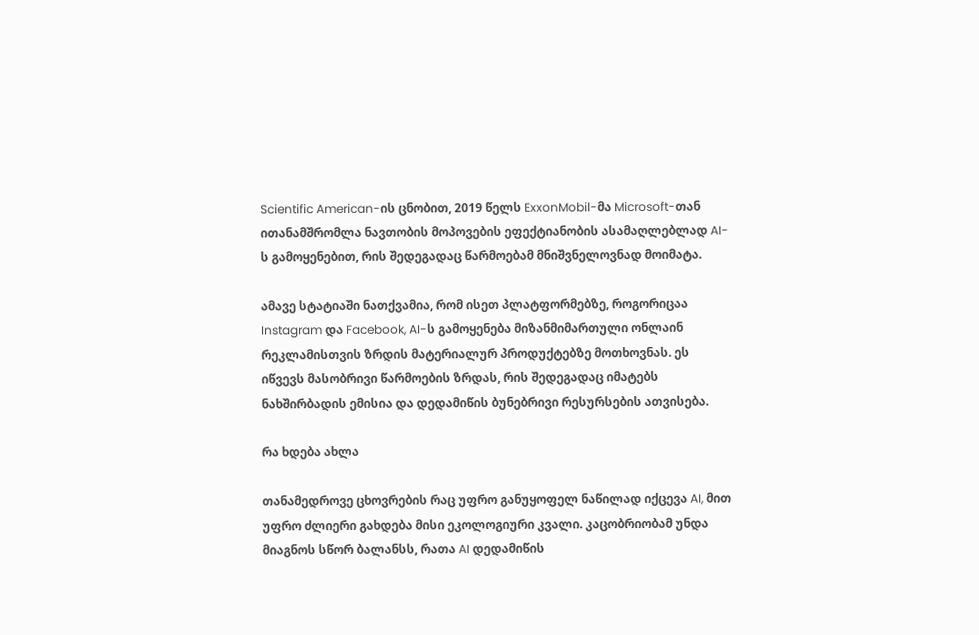Scientific American-ის ცნობით, 2019 წელს ExxonMobil-მა Microsoft-თან ითანამშრომლა ნავთობის მოპოვების ეფექტიანობის ასამაღლებლად AI-ს გამოყენებით, რის შედეგადაც წარმოებამ მნიშვნელოვნად მოიმატა.

ამავე სტატიაში ნათქვამია, რომ ისეთ პლატფორმებზე, როგორიცაა Instagram და Facebook, AI-ს გამოყენება მიზანმიმართული ონლაინ რეკლამისთვის ზრდის მატერიალურ პროდუქტებზე მოთხოვნას. ეს იწვევს მასობრივი წარმოების ზრდას, რის შედეგადაც იმატებს ნახშირბადის ემისია და დედამიწის ბუნებრივი რესურსების ათვისება.

რა ხდება ახლა

თანამედროვე ცხოვრების რაც უფრო განუყოფელ ნაწილად იქცევა AI, მით უფრო ძლიერი გახდება მისი ეკოლოგიური კვალი. კაცობრიობამ უნდა მიაგნოს სწორ ბალანსს, რათა AI დედამიწის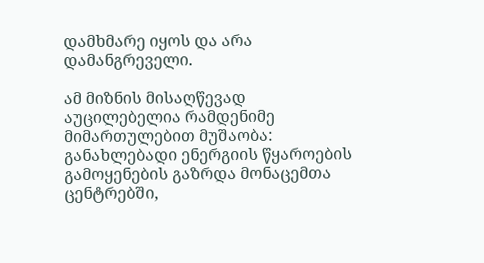დამხმარე იყოს და არა დამანგრეველი.

ამ მიზნის მისაღწევად აუცილებელია რამდენიმე მიმართულებით მუშაობა: განახლებადი ენერგიის წყაროების გამოყენების გაზრდა მონაცემთა ცენტრებში,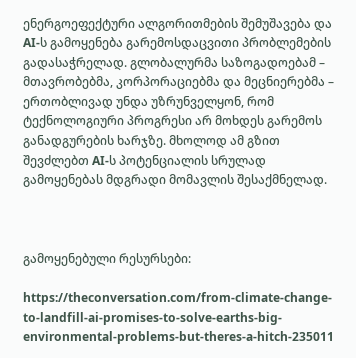ენერგოეფექტური ალგორითმების შემუშავება და AI-ს გამოყენება გარემოსდაცვითი პრობლემების გადასაჭრელად. გლობალურმა საზოგადოებამ – მთავრობებმა, კორპორაციებმა და მეცნიერებმა – ერთობლივად უნდა უზრუნველყონ, რომ ტექნოლოგიური პროგრესი არ მოხდეს გარემოს განადგურების ხარჯზე. მხოლოდ ამ გზით შევძლებთ AI-ს პოტენციალის სრულად გამოყენებას მდგრადი მომავლის შესაქმნელად.



გამოყენებული რესურსები:

https://theconversation.com/from-climate-change-to-landfill-ai-promises-to-solve-earths-big-environmental-problems-but-theres-a-hitch-235011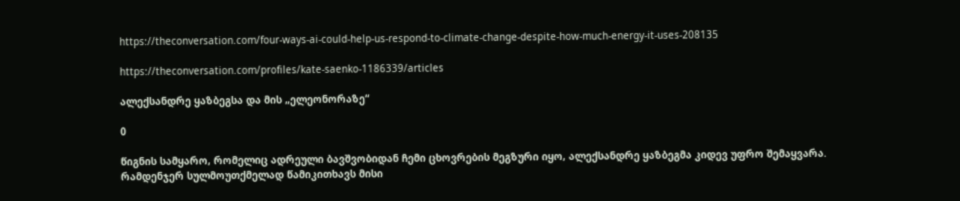https://theconversation.com/four-ways-ai-could-help-us-respond-to-climate-change-despite-how-much-energy-it-uses-208135

https://theconversation.com/profiles/kate-saenko-1186339/articles

ალექსანდრე ყაზბეგსა და მის „ელეონორაზე“

0

წიგნის სამყარო, რომელიც ადრეული ბავშვობიდან ჩემი ცხოვრების მეგზური იყო, ალექსანდრე ყაზბეგმა კიდევ უფრო შემაყვარა. რამდენჯერ სულმოუთქმელად წამიკითხავს მისი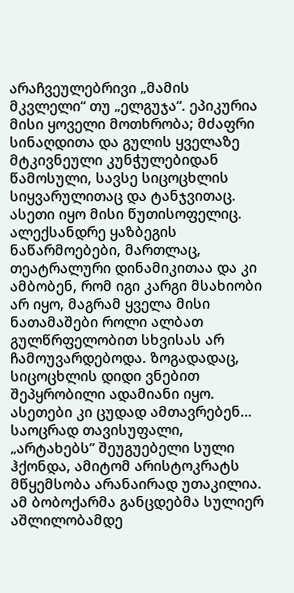არაჩვეულებრივი „მამის მკვლელი“ თუ „ელგუჯა“. ეპიკურია მისი ყოველი მოთხრობა; მძაფრი სინაღდითა და გულის ყველაზე მტკივნეული კუნჭულებიდან წამოსული, სავსე სიცოცხლის სიყვარულითაც და ტანჯვითაც. ასეთი იყო მისი წუთისოფელიც. ალექსანდრე ყაზბეგის ნაწარმოებები, მართლაც, თეატრალური დინამიკითაა და კი ამბობენ, რომ იგი კარგი მსახიობი არ იყო, მაგრამ ყველა მისი ნათამაშები როლი ალბათ გულწრფელობით სხვისას არ ჩამოუვარდებოდა. ზოგადადაც, სიცოცხლის დიდი ვნებით შეპყრობილი ადამიანი იყო. ასეთები კი ცუდად ამთავრებენ… საოცრად თავისუფალი, „არტახებს” შეუგუებელი სული ჰქონდა, ამიტომ არისტოკრატს მწყემსობა არანაირად უთაკილია. ამ ბობოქარმა განცდებმა სულიერ აშლილობამდე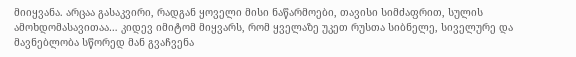მიიყვანა. არცაა გასაკვირი, რადგან ყოველი მისი ნაწარმოები, თავისი სიმძაფრით, სულის ამოხდომასავითაა… კიდევ იმიტომ მიყვარს, რომ ყველაზე უკეთ რუსთა სიბნელე, სიველურე და მავნებლობა სწორედ მან გვაჩვენა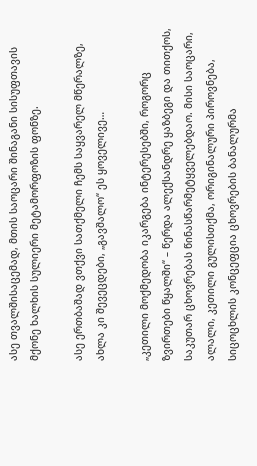ასე თვალშისაცემად, მთის საოცარი შინაგანი სისუფთავის მქონე ხალხის სულიერი მეტამორფოზის ფონზე.

ასე ერთბაშად ვთქვი სათქმელი ჩემს საყვარელ მწერალზე, ახლა კი შევეცდები, „გავშალო“ ეს ყოველივე…

„კეთილი მოქმედობა იკარგება ინტერესებში, როგორც ზვირთები წყალში“ – წერდა ალექსანდრე ყაზბეგი და თითქოს, საკუთარ ცხოვრებას წინასწარმეტყველებდაო. მისი საოცარი, ალალი, კეთილი გულისთქმა, ორიგინალური პიროვნება, სიცოცხლის კონცეფცია ცხოვრების ბანალურმა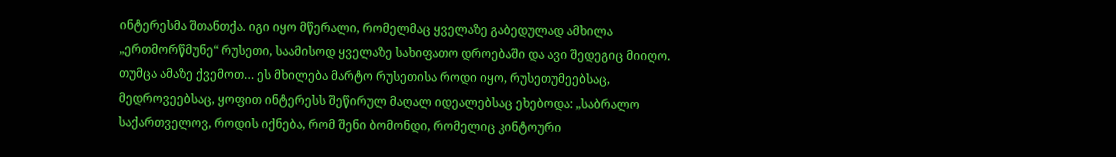ინტერესმა შთანთქა. იგი იყო მწერალი, რომელმაც ყველაზე გაბედულად ამხილა „ერთმორწმუნე“ რუსეთი, საამისოდ ყველაზე სახიფათო დროებაში და ავი შედეგიც მიიღო. თუმცა ამაზე ქვემოთ… ეს მხილება მარტო რუსეთისა როდი იყო, რუსეთუმეებსაც, მედროვეებსაც, ყოფით ინტერესს შეწირულ მაღალ იდეალებსაც ეხებოდა: „საბრალო საქართველოვ, როდის იქნება, რომ შენი ბომონდი, რომელიც კინტოური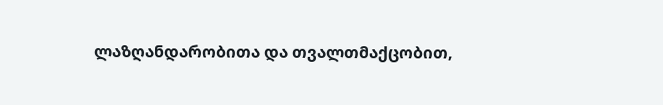ლაზღანდარობითა და თვალთმაქცობით,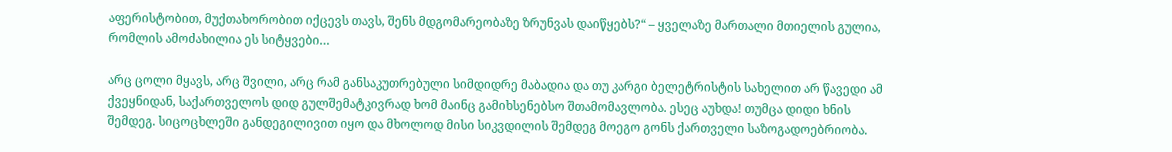აფერისტობით, მუქთახორობით იქცევს თავს, შენს მდგომარეობაზე ზრუნვას დაიწყებს?“ – ყველაზე მართალი მთიელის გულია, რომლის ამოძახილია ეს სიტყვები…

არც ცოლი მყავს, არც შვილი, არც რამ განსაკუთრებული სიმდიდრე მაბადია და თუ კარგი ბელეტრისტის სახელით არ წავედი ამ ქვეყნიდან, საქართველოს დიდ გულშემატკივრად ხომ მაინც გამიხსენებსო შთამომავლობა. ესეც აუხდა! თუმცა დიდი ხნის შემდეგ. სიცოცხლეში განდეგილივით იყო და მხოლოდ მისი სიკვდილის შემდეგ მოეგო გონს ქართველი საზოგადოებრიობა.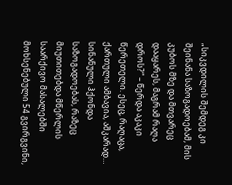„სიკვდილის შემდეგ კი შეინანა საზოგადოებამ, მის კუბოს მზე და მთვარეც დააყარეს, მაგრამ რაღა დროს?“ – წერდა აკაკი წერეთელი. ესეც, რაღაცა, ქართული ამბავია, აშკარად… სინანული ჰქონდა საზოგადოებას, რაზეც მიუთითებდა მწერლის საარქივო მასალებში მოხსენებული 54 გვირგვინი,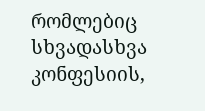რომლებიც სხვადასხვა კონფესიის,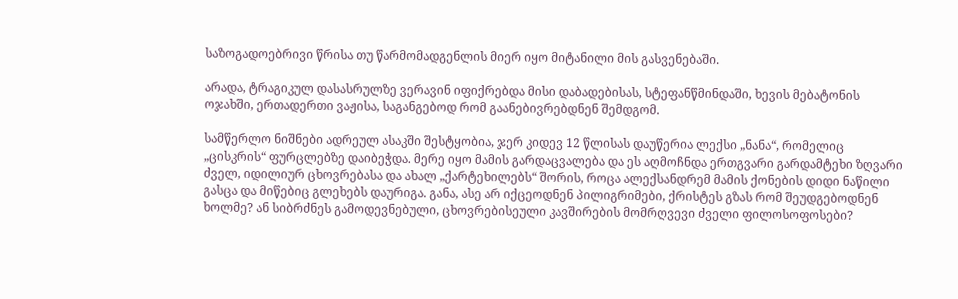საზოგადოებრივი წრისა თუ წარმომადგენლის მიერ იყო მიტანილი მის გასვენებაში.

არადა, ტრაგიკულ დასასრულზე ვერავინ იფიქრებდა მისი დაბადებისას, სტეფანწმინდაში, ხევის მებატონის ოჯახში, ერთადერთი ვაჟისა, საგანგებოდ რომ გაანებივრებდნენ შემდგომ.

სამწერლო ნიშნები ადრეულ ასაკში შესტყობია, ჯერ კიდევ 12 წლისას დაუწერია ლექსი „ნანა“, რომელიც „ცისკრის“ ფურცლებზე დაიბეჭდა. მერე იყო მამის გარდაცვალება და ეს აღმოჩნდა ერთგვარი გარდამტეხი ზღვარი ძველ, იდილიურ ცხოვრებასა და ახალ „ქარტეხილებს“ შორის, როცა ალექსანდრემ მამის ქონების დიდი ნაწილი გასცა და მიწებიც გლეხებს დაურიგა. განა, ასე არ იქცეოდნენ პილიგრიმები, ქრისტეს გზას რომ შეუდგებოდნენ ხოლმე? ან სიბრძნეს გამოდევნებული, ცხოვრებისეული კავშირების მომრღვევი ძველი ფილოსოფოსები?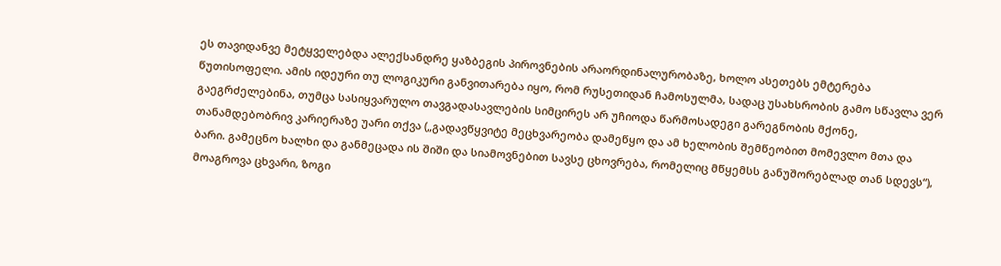ეს თავიდანვე მეტყველებდა ალექსანდრე ყაზბეგის პიროვნების არაორდინალურობაზე, ხოლო ასეთებს ემტერება წუთისოფელი. ამის იდეური თუ ლოგიკური განვითარება იყო, რომ რუსეთიდან ჩამოსულმა, სადაც უსახსრობის გამო სწავლა ვერ გაეგრძელებინა, თუმცა სასიყვარულო თავგადასავლების სიმცირეს არ უჩიოდა წარმოსადეგი გარეგნობის მქონე, თანამდებობრივ კარიერაზე უარი თქვა („გადავწყვიტე მეცხვარეობა დამეწყო და ამ ხელობის შემწეობით მომევლო მთა და ბარი. გამეცნო ხალხი და განმეცადა ის შიში და სიამოვნებით სავსე ცხოვრება, რომელიც მწყემსს განუშორებლად თან სდევს“), მოაგროვა ცხვარი, ზოგი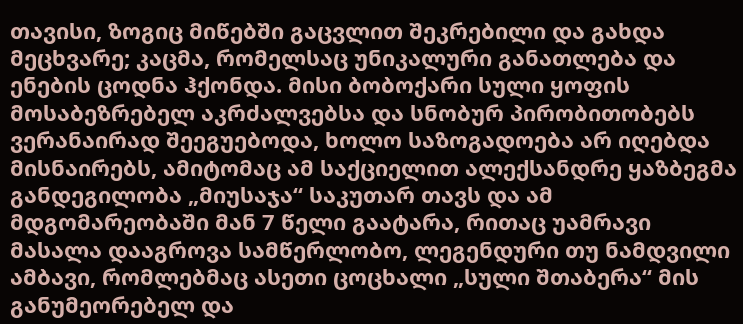თავისი, ზოგიც მიწებში გაცვლით შეკრებილი და გახდა მეცხვარე; კაცმა, რომელსაც უნიკალური განათლება და ენების ცოდნა ჰქონდა. მისი ბობოქარი სული ყოფის მოსაბეზრებელ აკრძალვებსა და სნობურ პირობითობებს ვერანაირად შეეგუებოდა, ხოლო საზოგადოება არ იღებდა მისნაირებს, ამიტომაც ამ საქციელით ალექსანდრე ყაზბეგმა განდეგილობა „მიუსაჯა“ საკუთარ თავს და ამ მდგომარეობაში მან 7 წელი გაატარა, რითაც უამრავი მასალა დააგროვა სამწერლობო, ლეგენდური თუ ნამდვილი ამბავი, რომლებმაც ასეთი ცოცხალი „სული შთაბერა“ მის განუმეორებელ და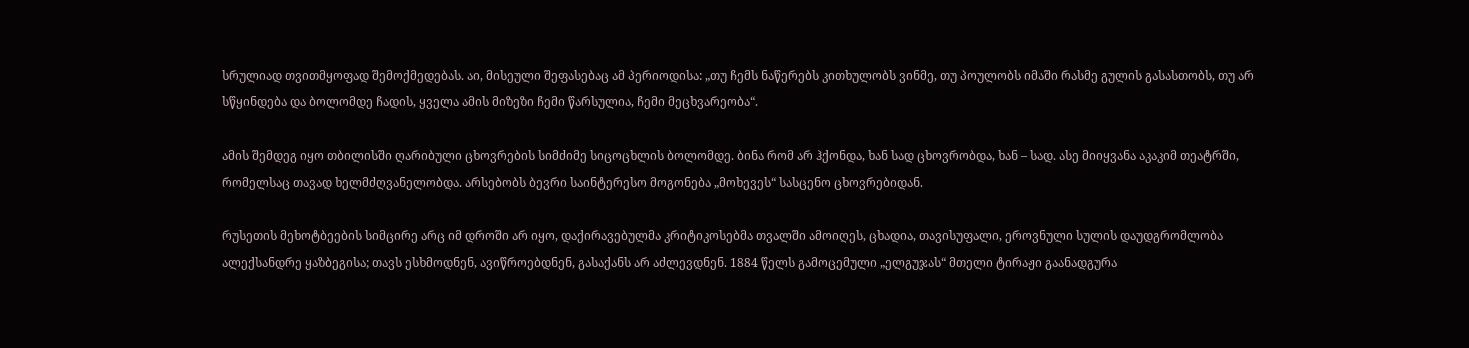სრულიად თვითმყოფად შემოქმედებას. აი, მისეული შეფასებაც ამ პერიოდისა: „თუ ჩემს ნაწერებს კითხულობს ვინმე, თუ პოულობს იმაში რასმე გულის გასასთობს, თუ არ სწყინდება და ბოლომდე ჩადის, ყველა ამის მიზეზი ჩემი წარსულია, ჩემი მეცხვარეობა“.

ამის შემდეგ იყო თბილისში ღარიბული ცხოვრების სიმძიმე სიცოცხლის ბოლომდე. ბინა რომ არ ჰქონდა, ხან სად ცხოვრობდა, ხან – სად. ასე მიიყვანა აკაკიმ თეატრში, რომელსაც თავად ხელმძღვანელობდა. არსებობს ბევრი საინტერესო მოგონება „მოხევეს“ სასცენო ცხოვრებიდან.

რუსეთის მეხოტბეების სიმცირე არც იმ დროში არ იყო, დაქირავებულმა კრიტიკოსებმა თვალში ამოიღეს, ცხადია, თავისუფალი, ეროვნული სულის დაუდგრომლობა ალექსანდრე ყაზბეგისა; თავს ესხმოდნენ, ავიწროებდნენ, გასაქანს არ აძლევდნენ. 1884 წელს გამოცემული „ელგუჯას“ მთელი ტირაჟი გაანადგურა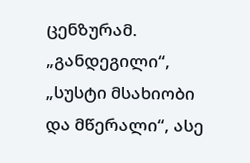ცენზურამ. „განდეგილი“, „სუსტი მსახიობი და მწერალი“, ასე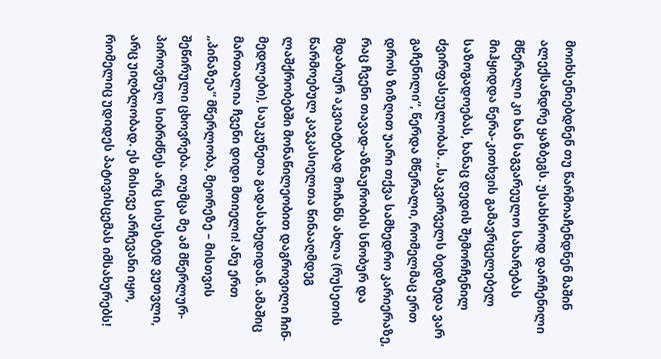მოიხსენიებდნენ თუ წარმოაჩენდნენ მაშინ ალექსანდრე ყაზბეგს. უსახსროდ დარჩენილი მწერალი კი ხან საგვარეულო სახარებას მიჰყიდდა წერა-კითხვის გამავრცელებელ საზოგადოებას, ხანაც დედის შემორჩენილ ძვირფასეულობას. „საკვირველს ბედზედა ვარ გაჩენილი“, წერდა მწერალი, რომელმაც ერთ დროს ზიზღით უარი თქვა სამხედრო კარიერაზე, რაც ჩვენი თავად-აზნაურობის სნობურ და მდაბიურ აკვიატებად მოჩანს ახლა (რუსეთის წარმოებულ კავკასიელთა წინააღმდეგ ლაშქრობებში მონაწილეობით დაგროვილი ჩინ-მედლები), საუკუნეთა გადასახედიდან. ამაშიც მართალია ჩვენი დიდი მთიელი! ანუ ერთ „პინაზეა“ მწერლობა, მეორეზე – მისთვის შეწირული ცხოვრება. თუმცა მე ამ მწერლურ-პიროვნულ სიბრძნეს არც სისუსტედ ვუთვლი, არც უიღბლობად. ეს მისივე არჩევანი იყო, რომელიც უდიდეს პატივისცემას იმსახურებს!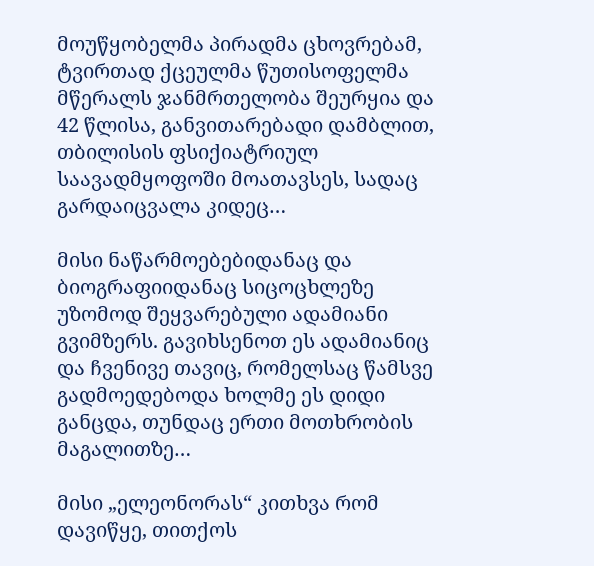მოუწყობელმა პირადმა ცხოვრებამ, ტვირთად ქცეულმა წუთისოფელმა მწერალს ჯანმრთელობა შეურყია და 42 წლისა, განვითარებადი დამბლით, თბილისის ფსიქიატრიულ საავადმყოფოში მოათავსეს, სადაც გარდაიცვალა კიდეც…

მისი ნაწარმოებებიდანაც და ბიოგრაფიიდანაც სიცოცხლეზე უზომოდ შეყვარებული ადამიანი გვიმზერს. გავიხსენოთ ეს ადამიანიც და ჩვენივე თავიც, რომელსაც წამსვე გადმოედებოდა ხოლმე ეს დიდი განცდა, თუნდაც ერთი მოთხრობის მაგალითზე…

მისი „ელეონორას“ კითხვა რომ დავიწყე, თითქოს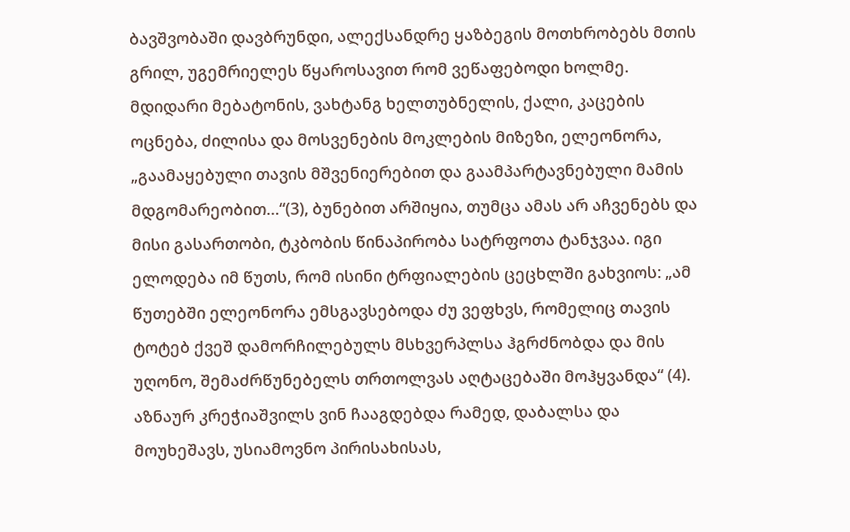ბავშვობაში დავბრუნდი, ალექსანდრე ყაზბეგის მოთხრობებს მთის გრილ, უგემრიელეს წყაროსავით რომ ვეწაფებოდი ხოლმე. მდიდარი მებატონის, ვახტანგ ხელთუბნელის, ქალი, კაცების ოცნება, ძილისა და მოსვენების მოკლების მიზეზი, ელეონორა, „გაამაყებული თავის მშვენიერებით და გაამპარტავნებული მამის მდგომარეობით…“(3), ბუნებით არშიყია, თუმცა ამას არ აჩვენებს და მისი გასართობი, ტკბობის წინაპირობა სატრფოთა ტანჯვაა. იგი ელოდება იმ წუთს, რომ ისინი ტრფიალების ცეცხლში გახვიოს: „ამ წუთებში ელეონორა ემსგავსებოდა ძუ ვეფხვს, რომელიც თავის ტოტებ ქვეშ დამორჩილებულს მსხვერპლსა ჰგრძნობდა და მის უღონო, შემაძრწუნებელს თრთოლვას აღტაცებაში მოჰყვანდა“ (4). აზნაურ კრეჭიაშვილს ვინ ჩააგდებდა რამედ, დაბალსა და მოუხეშავს, უსიამოვნო პირისახისას,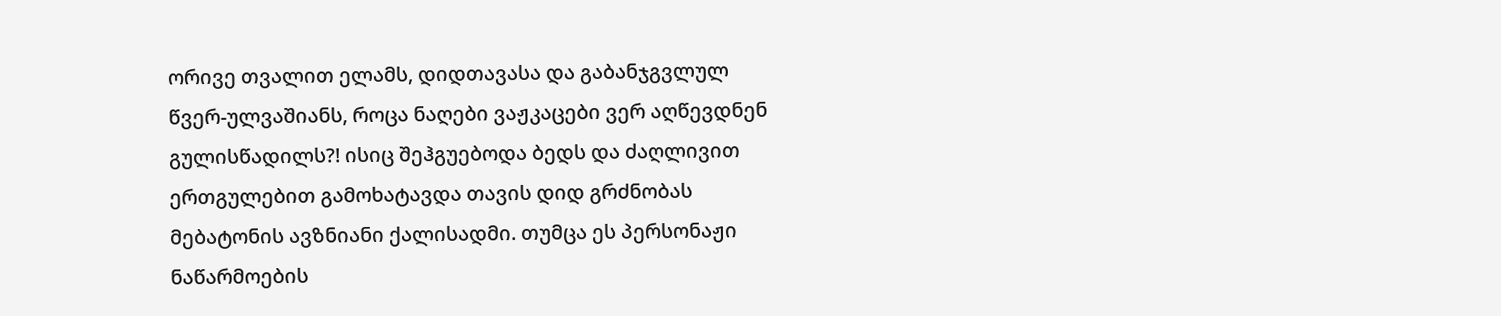ორივე თვალით ელამს, დიდთავასა და გაბანჯგვლულ წვერ-ულვაშიანს, როცა ნაღები ვაჟკაცები ვერ აღწევდნენ გულისწადილს?! ისიც შეჰგუებოდა ბედს და ძაღლივით ერთგულებით გამოხატავდა თავის დიდ გრძნობას მებატონის ავზნიანი ქალისადმი. თუმცა ეს პერსონაჟი ნაწარმოების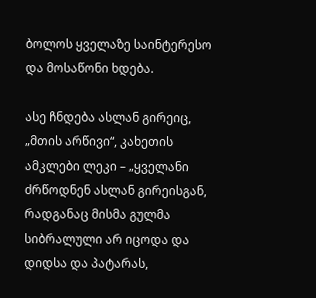ბოლოს ყველაზე საინტერესო და მოსაწონი ხდება.

ასე ჩნდება ასლან გირეიც, „მთის არწივი“, კახეთის ამკლები ლეკი – „ყველანი ძრწოდნენ ასლან გირეისგან, რადგანაც მისმა გულმა სიბრალული არ იცოდა და დიდსა და პატარას,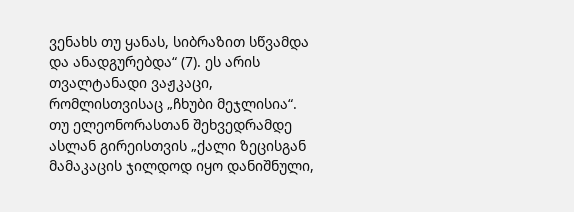ვენახს თუ ყანას, სიბრაზით სწვამდა და ანადგურებდა“ (7). ეს არის თვალტანადი ვაჟკაცი, რომლისთვისაც „ჩხუბი მეჯლისია“. თუ ელეონორასთან შეხვედრამდე ასლან გირეისთვის „ქალი ზეცისგან მამაკაცის ჯილდოდ იყო დანიშნული,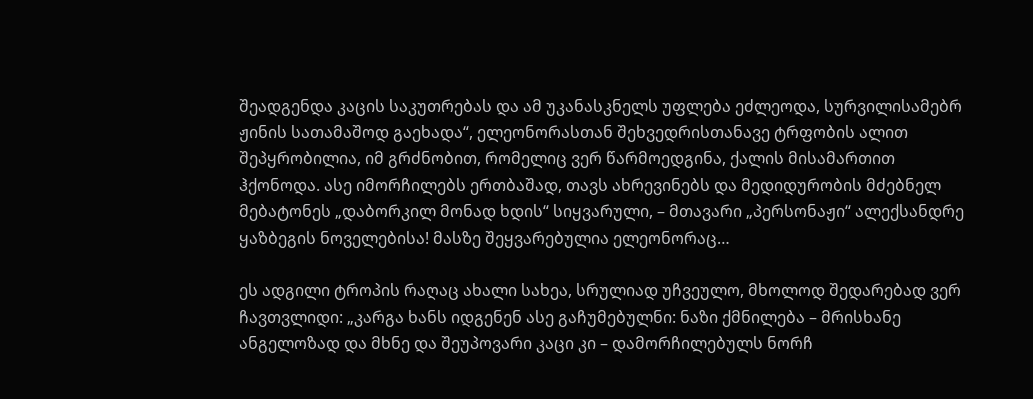შეადგენდა კაცის საკუთრებას და ამ უკანასკნელს უფლება ეძლეოდა, სურვილისამებრ ჟინის სათამაშოდ გაეხადა“, ელეონორასთან შეხვედრისთანავე ტრფობის ალით შეპყრობილია, იმ გრძნობით, რომელიც ვერ წარმოედგინა, ქალის მისამართით ჰქონოდა. ასე იმორჩილებს ერთბაშად, თავს ახრევინებს და მედიდურობის მძებნელ მებატონეს „დაბორკილ მონად ხდის“ სიყვარული, – მთავარი „პერსონაჟი“ ალექსანდრე ყაზბეგის ნოველებისა! მასზე შეყვარებულია ელეონორაც…

ეს ადგილი ტროპის რაღაც ახალი სახეა, სრულიად უჩვეულო, მხოლოდ შედარებად ვერ ჩავთვლიდი: „კარგა ხანს იდგენენ ასე გაჩუმებულნი: ნაზი ქმნილება – მრისხანე ანგელოზად და მხნე და შეუპოვარი კაცი კი – დამორჩილებულს ნორჩ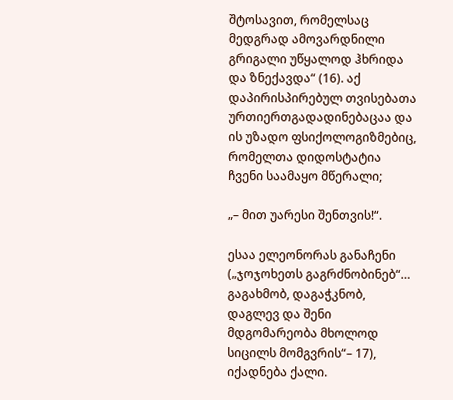შტოსავით, რომელსაც მედგრად ამოვარდნილი გრიგალი უწყალოდ ჰხრიდა და ზნექავდა“ (16). აქ დაპირისპირებულ თვისებათა ურთიერთგადადინებაცაა და ის უზადო ფსიქოლოგიზმებიც, რომელთა დიდოსტატია ჩვენი საამაყო მწერალი;

„– მით უარესი შენთვის!“.

ესაა ელეონორას განაჩენი („ჯოჯოხეთს გაგრძნობინებ“… გაგახმობ, დაგაჭკნობ, დაგლევ და შენი მდგომარეობა მხოლოდ სიცილს მომგვრის“– 17), იქადნება ქალი.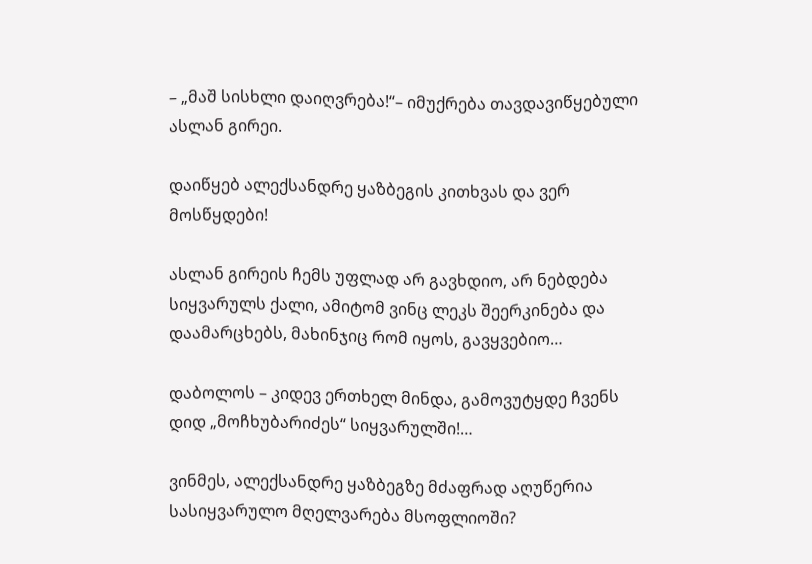– „მაშ სისხლი დაიღვრება!“– იმუქრება თავდავიწყებული ასლან გირეი.

დაიწყებ ალექსანდრე ყაზბეგის კითხვას და ვერ მოსწყდები!

ასლან გირეის ჩემს უფლად არ გავხდიო, არ ნებდება სიყვარულს ქალი, ამიტომ ვინც ლეკს შეერკინება და დაამარცხებს, მახინჯიც რომ იყოს, გავყვებიო…

დაბოლოს – კიდევ ერთხელ მინდა, გამოვუტყდე ჩვენს დიდ „მოჩხუბარიძეს“ სიყვარულში!…

ვინმეს, ალექსანდრე ყაზბეგზე მძაფრად აღუწერია სასიყვარულო მღელვარება მსოფლიოში?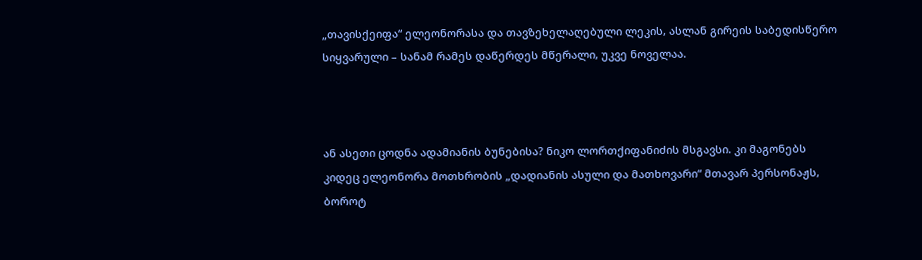„თავისქეიფა“ ელეონორასა და თავზეხელაღებული ლეკის, ასლან გირეის საბედისწერო სიყვარული – სანამ რამეს დაწერდეს მწერალი, უკვე ნოველაა.



ან ასეთი ცოდნა ადამიანის ბუნებისა? ნიკო ლორთქიფანიძის მსგავსი. კი მაგონებს კიდეც ელეონორა მოთხრობის „დადიანის ასული და მათხოვარი“ მთავარ პერსონაჟს, ბოროტ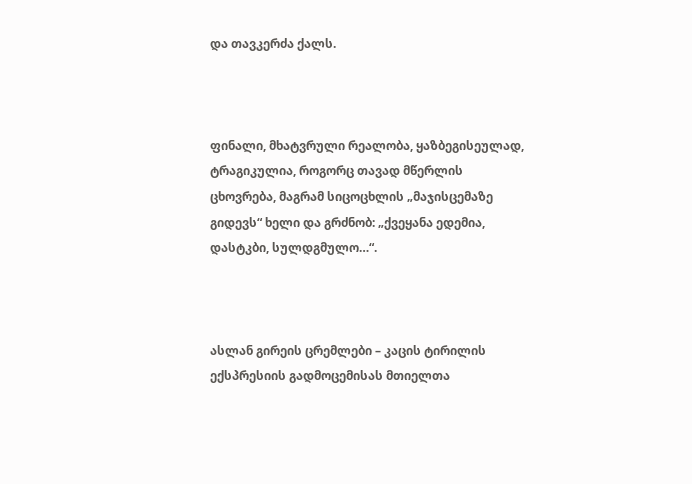და თავკერძა ქალს.



ფინალი, მხატვრული რეალობა, ყაზბეგისეულად, ტრაგიკულია, როგორც თავად მწერლის ცხოვრება, მაგრამ სიცოცხლის „მაჯისცემაზე გიდევს“ ხელი და გრძნობ: „ქვეყანა ედემია, დასტკბი, სულდგმულო…“.



ასლან გირეის ცრემლები – კაცის ტირილის ექსპრესიის გადმოცემისას მთიელთა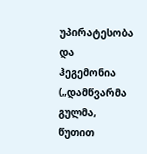უპირატესობა და ჰეგემონია („დამწვარმა გულმა, წუთით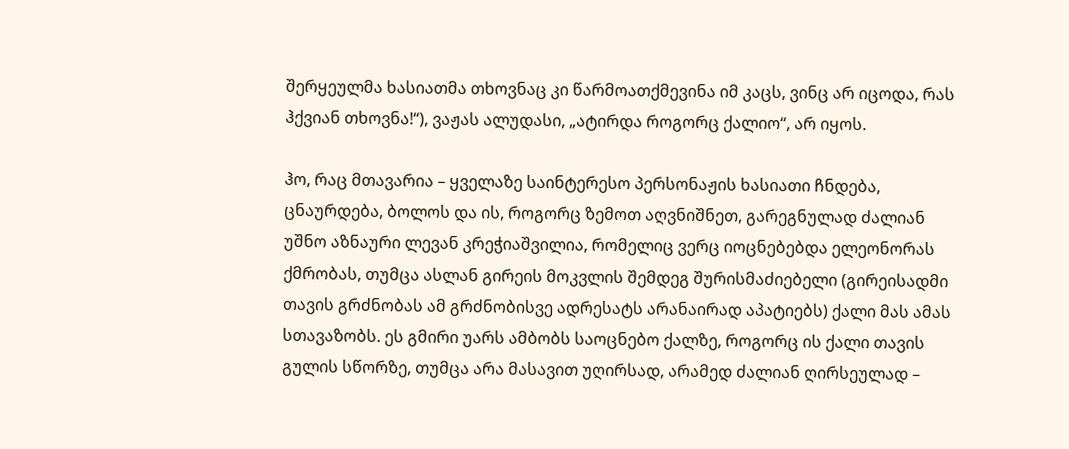შერყეულმა ხასიათმა თხოვნაც კი წარმოათქმევინა იმ კაცს, ვინც არ იცოდა, რას ჰქვიან თხოვნა!“), ვაჟას ალუდასი, „ატირდა როგორც ქალიო“, არ იყოს.

ჰო, რაც მთავარია – ყველაზე საინტერესო პერსონაჟის ხასიათი ჩნდება, ცნაურდება, ბოლოს და ის, როგორც ზემოთ აღვნიშნეთ, გარეგნულად ძალიან უშნო აზნაური ლევან კრეჭიაშვილია, რომელიც ვერც იოცნებებდა ელეონორას ქმრობას, თუმცა ასლან გირეის მოკვლის შემდეგ შურისმაძიებელი (გირეისადმი თავის გრძნობას ამ გრძნობისვე ადრესატს არანაირად აპატიებს) ქალი მას ამას სთავაზობს. ეს გმირი უარს ამბობს საოცნებო ქალზე, როგორც ის ქალი თავის გულის სწორზე, თუმცა არა მასავით უღირსად, არამედ ძალიან ღირსეულად –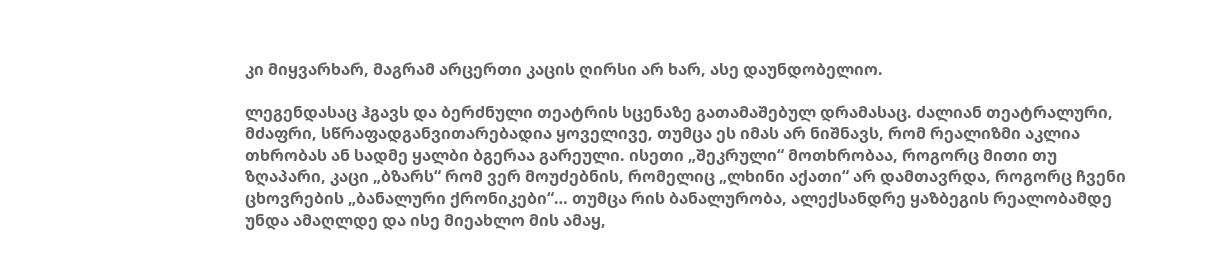კი მიყვარხარ, მაგრამ არცერთი კაცის ღირსი არ ხარ, ასე დაუნდობელიო.

ლეგენდასაც ჰგავს და ბერძნული თეატრის სცენაზე გათამაშებულ დრამასაც. ძალიან თეატრალური, მძაფრი, სწრაფადგანვითარებადია ყოველივე, თუმცა ეს იმას არ ნიშნავს, რომ რეალიზმი აკლია თხრობას ან სადმე ყალბი ბგერაა გარეული. ისეთი „შეკრული“ მოთხრობაა, როგორც მითი თუ ზღაპარი, კაცი „ბზარს“ რომ ვერ მოუძებნის, რომელიც „ლხინი აქათი“ არ დამთავრდა, როგორც ჩვენი ცხოვრების „ბანალური ქრონიკები“… თუმცა რის ბანალურობა, ალექსანდრე ყაზბეგის რეალობამდე უნდა ამაღლდე და ისე მიეახლო მის ამაყ,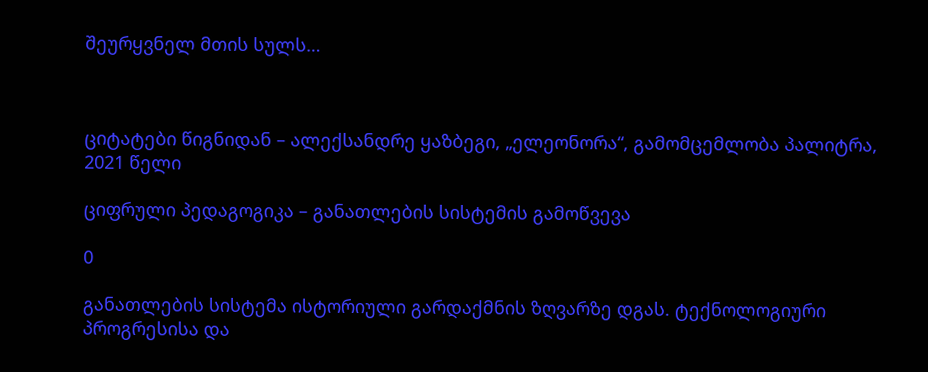შეურყვნელ მთის სულს…



ციტატები წიგნიდან – ალექსანდრე ყაზბეგი, „ელეონორა“, გამომცემლობა პალიტრა, 2021 წელი

ციფრული პედაგოგიკა – განათლების სისტემის გამოწვევა

0

განათლების სისტემა ისტორიული გარდაქმნის ზღვარზე დგას. ტექნოლოგიური პროგრესისა და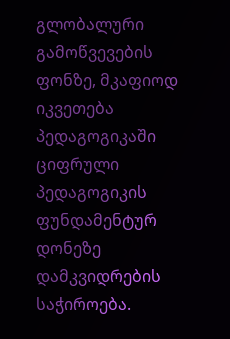გლობალური გამოწვევების ფონზე, მკაფიოდ იკვეთება პედაგოგიკაში ციფრული პედაგოგიკის ფუნდამენტურ დონეზე დამკვიდრების საჭიროება.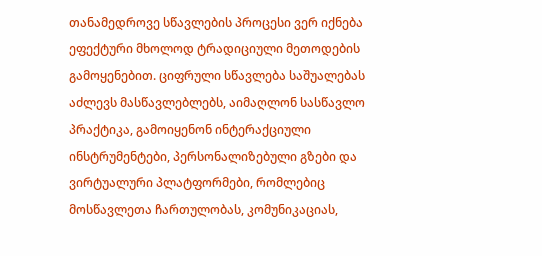თანამედროვე სწავლების პროცესი ვერ იქნება ეფექტური მხოლოდ ტრადიციული მეთოდების გამოყენებით. ციფრული სწავლება საშუალებას აძლევს მასწავლებლებს, აიმაღლონ სასწავლო პრაქტიკა, გამოიყენონ ინტერაქციული ინსტრუმენტები, პერსონალიზებული გზები და ვირტუალური პლატფორმები, რომლებიც მოსწავლეთა ჩართულობას, კომუნიკაციას,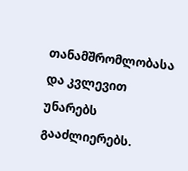თანამშრომლობასა და კვლევით უნარებს გააძლიერებს.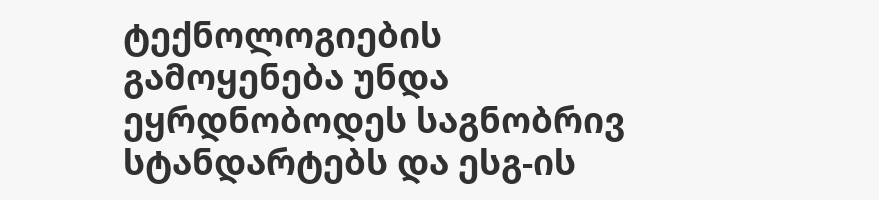ტექნოლოგიების გამოყენება უნდა ეყრდნობოდეს საგნობრივ სტანდარტებს და ესგ-ის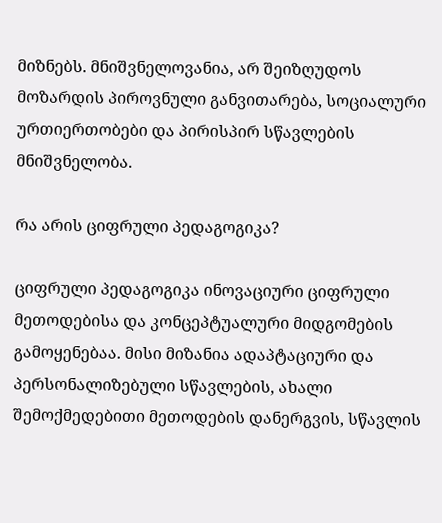მიზნებს. მნიშვნელოვანია, არ შეიზღუდოს მოზარდის პიროვნული განვითარება, სოციალური ურთიერთობები და პირისპირ სწავლების მნიშვნელობა.

რა არის ციფრული პედაგოგიკა?

ციფრული პედაგოგიკა ინოვაციური ციფრული მეთოდებისა და კონცეპტუალური მიდგომების გამოყენებაა. მისი მიზანია ადაპტაციური და პერსონალიზებული სწავლების, ახალი შემოქმედებითი მეთოდების დანერგვის, სწავლის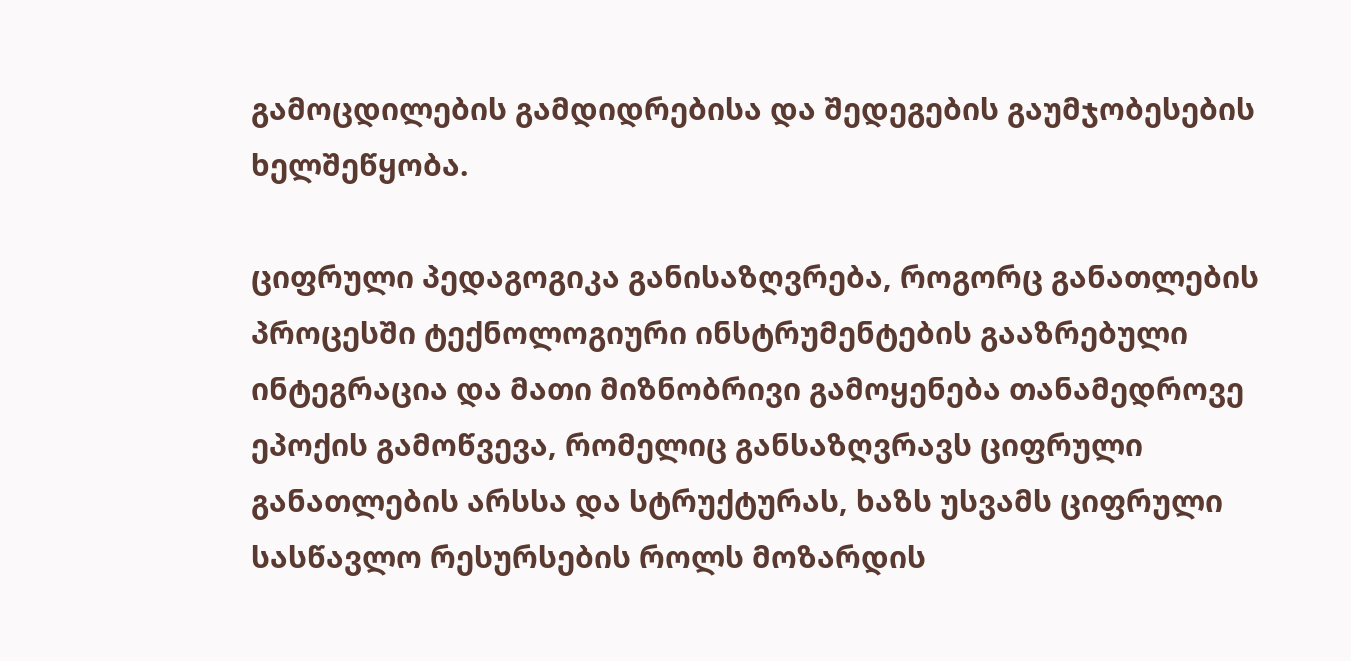გამოცდილების გამდიდრებისა და შედეგების გაუმჯობესების ხელშეწყობა.

ციფრული პედაგოგიკა განისაზღვრება, როგორც განათლების პროცესში ტექნოლოგიური ინსტრუმენტების გააზრებული ინტეგრაცია და მათი მიზნობრივი გამოყენება თანამედროვე ეპოქის გამოწვევა, რომელიც განსაზღვრავს ციფრული განათლების არსსა და სტრუქტურას, ხაზს უსვამს ციფრული სასწავლო რესურსების როლს მოზარდის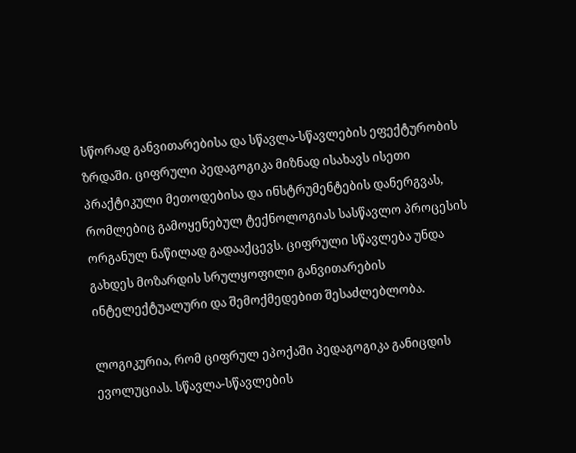სწორად განვითარებისა და სწავლა-სწავლების ეფექტურობის ზრდაში. ციფრული პედაგოგიკა მიზნად ისახავს ისეთი პრაქტიკული მეთოდებისა და ინსტრუმენტების დანერგვას, რომლებიც გამოყენებულ ტექნოლოგიას სასწავლო პროცესის ორგანულ ნაწილად გადააქცევს. ციფრული სწავლება უნდა გახდეს მოზარდის სრულყოფილი განვითარების ინტელექტუალური და შემოქმედებით შესაძლებლობა.

ლოგიკურია, რომ ციფრულ ეპოქაში პედაგოგიკა განიცდის ევოლუციას. სწავლა-სწავლების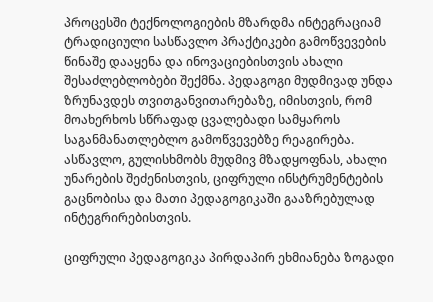პროცესში ტექნოლოგიების მზარდმა ინტეგრაციამ ტრადიციული სასწავლო პრაქტიკები გამოწვევების წინაშე დააყენა და ინოვაციებისთვის ახალი შესაძლებლობები შექმნა. პედაგოგი მუდმივად უნდა ზრუნავდეს თვითგანვითარებაზე, იმისთვის, რომ მოახერხოს სწრაფად ცვალებადი სამყაროს საგანმანათლებლო გამოწვევებზე რეაგირება. ასწავლო, გულისხმობს მუდმივ მზადყოფნას, ახალი უნარების შეძენისთვის, ციფრული ინსტრუმენტების გაცნობისა და მათი პედაგოგიკაში გააზრებულად ინტეგრირებისთვის.

ციფრული პედაგოგიკა პირდაპირ ეხმიანება ზოგადი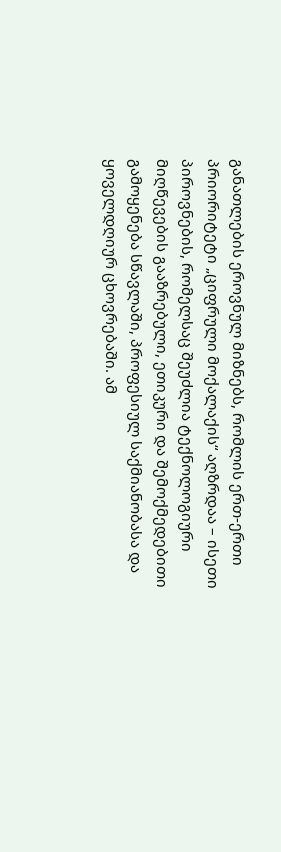განათლების ეროვნულ მიზნებს, რომლის ერთ-ერთი პრიორიტეტი „ციფრული მოქალაქის“ აღზრდაა – ისეთი პიროვნების, რომელსაც შეუძლია ტექნოლოგიური მიღწევების გააზრებული, ეთიკური და შემოქმედებითი გამოყენება სწავლაში, პროფესიულ საქმიანობასა და ყოველდღიურ ცხოვრებაში. ამ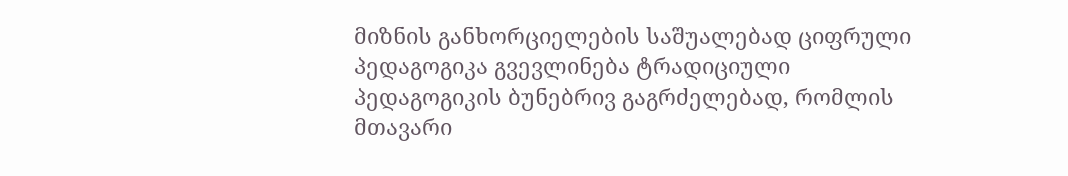მიზნის განხორციელების საშუალებად ციფრული პედაგოგიკა გვევლინება ტრადიციული პედაგოგიკის ბუნებრივ გაგრძელებად, რომლის მთავარი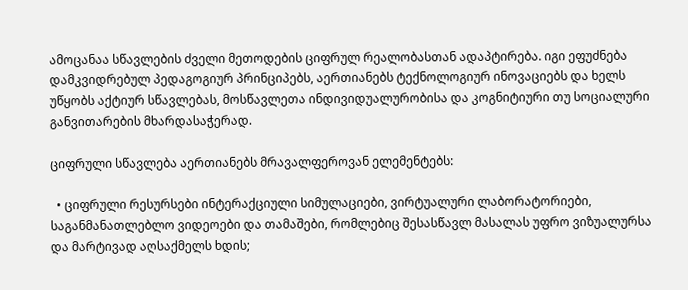ამოცანაა სწავლების ძველი მეთოდების ციფრულ რეალობასთან ადაპტირება. იგი ეფუძნება დამკვიდრებულ პედაგოგიურ პრინციპებს, აერთიანებს ტექნოლოგიურ ინოვაციებს და ხელს უწყობს აქტიურ სწავლებას, მოსწავლეთა ინდივიდუალურობისა და კოგნიტიური თუ სოციალური განვითარების მხარდასაჭერად.

ციფრული სწავლება აერთიანებს მრავალფეროვან ელემენტებს:

  • ციფრული რესურსები ინტერაქციული სიმულაციები, ვირტუალური ლაბორატორიები, საგანმანათლებლო ვიდეოები და თამაშები, რომლებიც შესასწავლ მასალას უფრო ვიზუალურსა და მარტივად აღსაქმელს ხდის;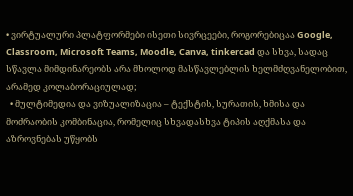• ვირტუალური პლატფორმები ისეთი სივრცეები, როგორებიცაა Google, Classroom, Microsoft Teams, Moodle, Canva, tinkercad და სხვა, სადაც სწავლა მიმდინარეობს არა მხოლოდ მასწავლებლის ხელმძღვანელობით, არამედ კოლაბორაციულად;
  • მულტიმედია და ვიზუალიზაცია – ტექსტის, სურათის, ხმისა და მოძრაობის კომბინაცია, რომელიც სხვადასხვა ტიპის აღქმასა და აზროვნებას უწყობს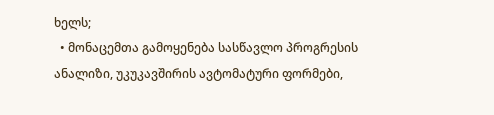ხელს;
  • მონაცემთა გამოყენება სასწავლო პროგრესის ანალიზი, უკუკავშირის ავტომატური ფორმები,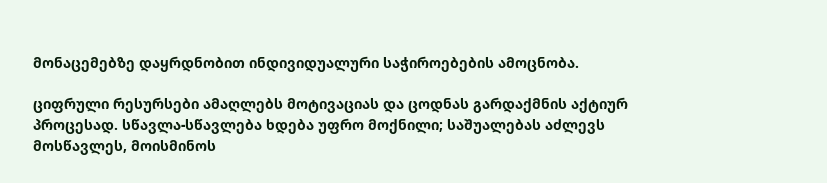მონაცემებზე დაყრდნობით ინდივიდუალური საჭიროებების ამოცნობა.

ციფრული რესურსები ამაღლებს მოტივაციას და ცოდნას გარდაქმნის აქტიურ პროცესად. სწავლა-სწავლება ხდება უფრო მოქნილი; საშუალებას აძლევს მოსწავლეს, მოისმინოს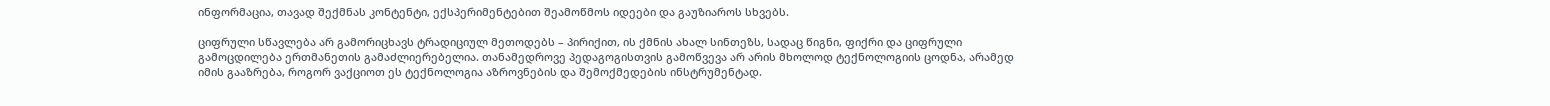ინფორმაცია, თავად შექმნას კონტენტი, ექსპერიმენტებით შეამოწმოს იდეები და გაუზიაროს სხვებს.

ციფრული სწავლება არ გამორიცხავს ტრადიციულ მეთოდებს – პირიქით, ის ქმნის ახალ სინთეზს, სადაც წიგნი, ფიქრი და ციფრული გამოცდილება ერთმანეთის გამაძლიერებელია. თანამედროვე პედაგოგისთვის გამოწვევა არ არის მხოლოდ ტექნოლოგიის ცოდნა, არამედ იმის გააზრება, როგორ ვაქციოთ ეს ტექნოლოგია აზროვნების და შემოქმედების ინსტრუმენტად.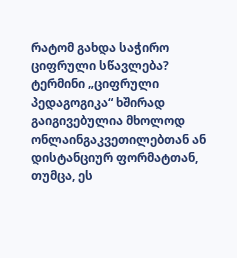რატომ გახდა საჭირო ციფრული სწავლება? ტერმინი „ციფრული პედაგოგიკა“ ხშირად გაიგივებულია მხოლოდ ონლაინგაკვეთილებთან ან დისტანციურ ფორმატთან, თუმცა, ეს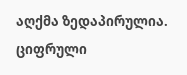აღქმა ზედაპირულია. ციფრული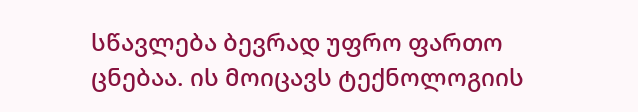სწავლება ბევრად უფრო ფართო ცნებაა. ის მოიცავს ტექნოლოგიის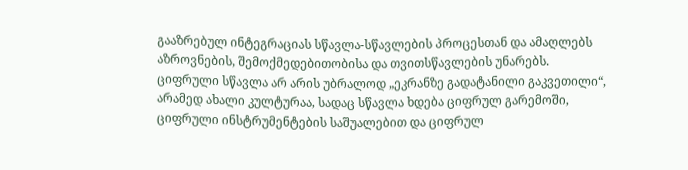გააზრებულ ინტეგრაციას სწავლა-სწავლების პროცესთან და ამაღლებს აზროვნების, შემოქმედებითობისა და თვითსწავლების უნარებს. ციფრული სწავლა არ არის უბრალოდ „ეკრანზე გადატანილი გაკვეთილი“, არამედ ახალი კულტურაა, სადაც სწავლა ხდება ციფრულ გარემოში, ციფრული ინსტრუმენტების საშუალებით და ციფრულ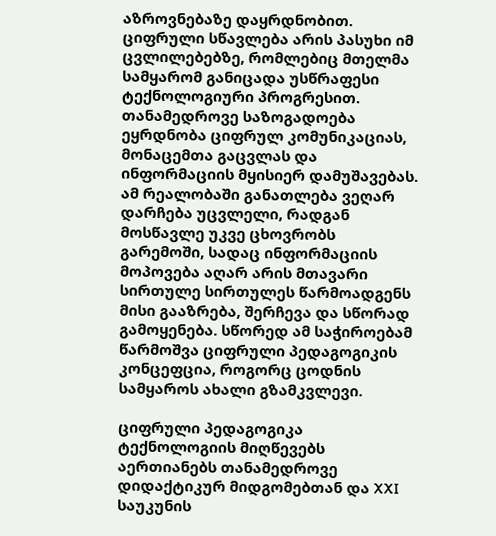აზროვნებაზე დაყრდნობით. ციფრული სწავლება არის პასუხი იმ ცვლილებებზე, რომლებიც მთელმა სამყარომ განიცადა უსწრაფესი ტექნოლოგიური პროგრესით. თანამედროვე საზოგადოება ეყრდნობა ციფრულ კომუნიკაციას, მონაცემთა გაცვლას და ინფორმაციის მყისიერ დამუშავებას. ამ რეალობაში განათლება ვეღარ დარჩება უცვლელი, რადგან მოსწავლე უკვე ცხოვრობს გარემოში, სადაც ინფორმაციის მოპოვება აღარ არის მთავარი სირთულე სირთულეს წარმოადგენს მისი გააზრება, შერჩევა და სწორად გამოყენება. სწორედ ამ საჭიროებამ წარმოშვა ციფრული პედაგოგიკის კონცეფცია, როგორც ცოდნის სამყაროს ახალი გზამკვლევი.

ციფრული პედაგოგიკა ტექნოლოგიის მიღწევებს აერთიანებს თანამედროვე დიდაქტიკურ მიდგომებთან და XXI საუკუნის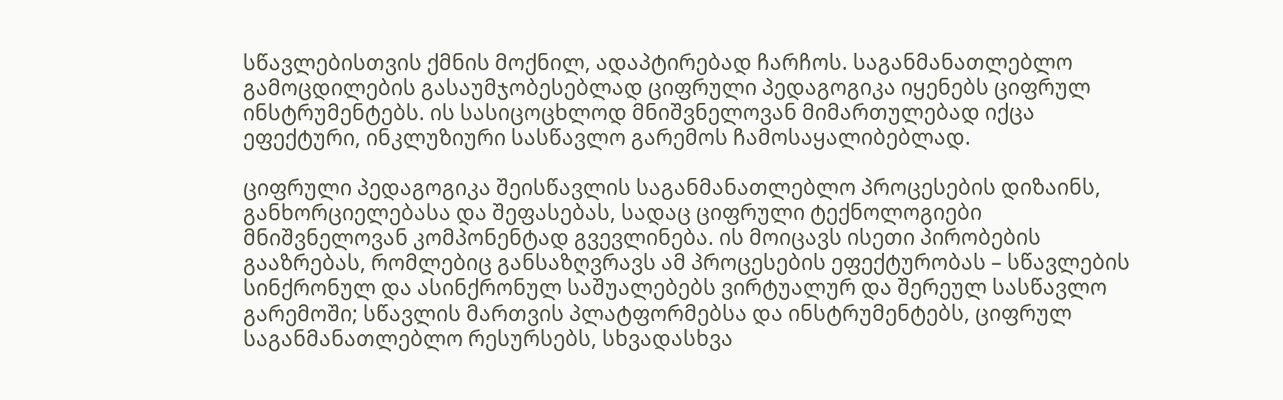სწავლებისთვის ქმნის მოქნილ, ადაპტირებად ჩარჩოს. საგანმანათლებლო გამოცდილების გასაუმჯობესებლად ციფრული პედაგოგიკა იყენებს ციფრულ ინსტრუმენტებს. ის სასიცოცხლოდ მნიშვნელოვან მიმართულებად იქცა ეფექტური, ინკლუზიური სასწავლო გარემოს ჩამოსაყალიბებლად.

ციფრული პედაგოგიკა შეისწავლის საგანმანათლებლო პროცესების დიზაინს, განხორციელებასა და შეფასებას, სადაც ციფრული ტექნოლოგიები მნიშვნელოვან კომპონენტად გვევლინება. ის მოიცავს ისეთი პირობების გააზრებას, რომლებიც განსაზღვრავს ამ პროცესების ეფექტურობას – სწავლების სინქრონულ და ასინქრონულ საშუალებებს ვირტუალურ და შერეულ სასწავლო გარემოში; სწავლის მართვის პლატფორმებსა და ინსტრუმენტებს, ციფრულ საგანმანათლებლო რესურსებს, სხვადასხვა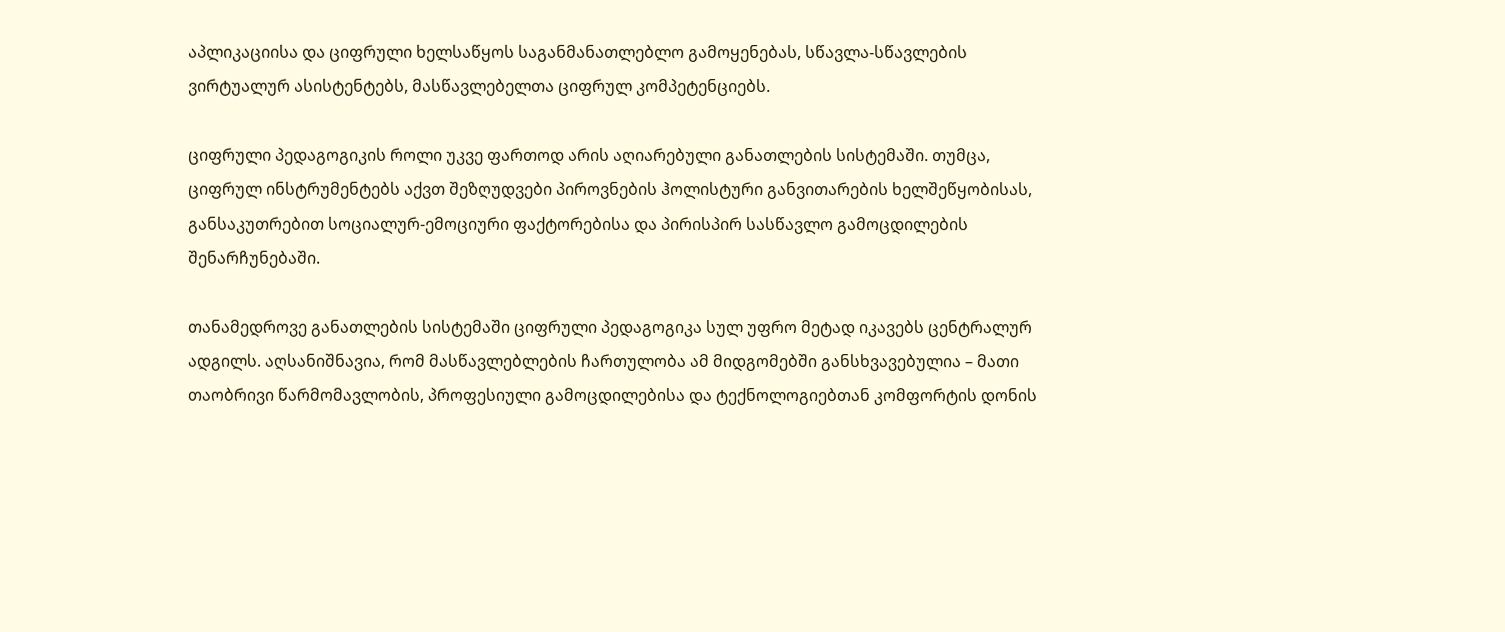აპლიკაციისა და ციფრული ხელსაწყოს საგანმანათლებლო გამოყენებას, სწავლა-სწავლების ვირტუალურ ასისტენტებს, მასწავლებელთა ციფრულ კომპეტენციებს.

ციფრული პედაგოგიკის როლი უკვე ფართოდ არის აღიარებული განათლების სისტემაში. თუმცა, ციფრულ ინსტრუმენტებს აქვთ შეზღუდვები პიროვნების ჰოლისტური განვითარების ხელშეწყობისას, განსაკუთრებით სოციალურ-ემოციური ფაქტორებისა და პირისპირ სასწავლო გამოცდილების შენარჩუნებაში.

თანამედროვე განათლების სისტემაში ციფრული პედაგოგიკა სულ უფრო მეტად იკავებს ცენტრალურ ადგილს. აღსანიშნავია, რომ მასწავლებლების ჩართულობა ამ მიდგომებში განსხვავებულია – მათი თაობრივი წარმომავლობის, პროფესიული გამოცდილებისა და ტექნოლოგიებთან კომფორტის დონის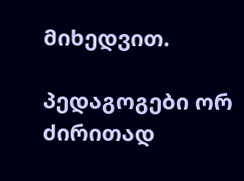მიხედვით.

პედაგოგები ორ ძირითად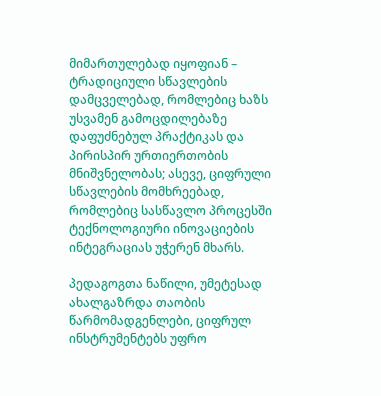მიმართულებად იყოფიან – ტრადიციული სწავლების დამცველებად, რომლებიც ხაზს უსვამენ გამოცდილებაზე დაფუძნებულ პრაქტიკას და პირისპირ ურთიერთობის მნიშვნელობას; ასევე, ციფრული სწავლების მომხრეებად, რომლებიც სასწავლო პროცესში ტექნოლოგიური ინოვაციების ინტეგრაციას უჭერენ მხარს.

პედაგოგთა ნაწილი, უმეტესად ახალგაზრდა თაობის წარმომადგენლები, ციფრულ ინსტრუმენტებს უფრო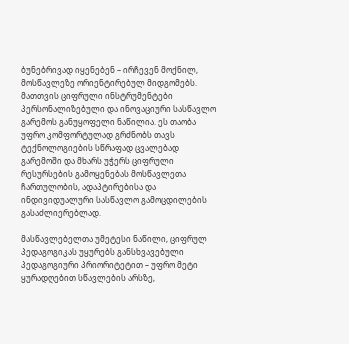ბუნებრივად იყენებენ – ირჩევენ მოქნილ, მოსწავლეზე ორიენტირებულ მიდგომებს. მათთვის ციფრული ინსტრუმენტები პერსონალიზებული და ინოვაციური სასწავლო გარემოს განუყოფელი ნაწილია. ეს თაობა უფრო კომფორტულად გრძნობს თავს ტექნოლოგიების სწრაფად ცვალებად გარემოში და მხარს უჭერს ციფრული რესურსების გამოყენებას მოსწავლეთა ჩართულობის, ადაპტირებისა და ინდივიდუალური სასწავლო გამოცდილების გასაძლიერებლად.

მასწავლებელთა უმეტესი ნაწილი, ციფრულ პედაგოგიკას უყურებს განსხვავებული პედაგოგიური პრიორიტეტით – უფრო მეტი ყურადღებით სწავლების არსზე,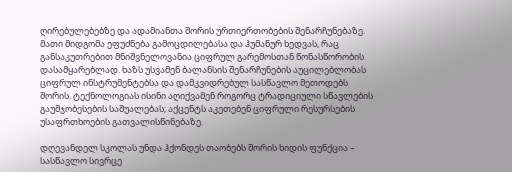ღირებულებებზე და ადამიანთა შორის ურთიერთობების შენარჩუნებაზე. მათი მიდგომა ეფუძნება გამოცდილებასა და ჰუმანურ ხედვას, რაც განსაკუთრებით მნიშვნელოვანია ციფრულ გარემოსთან წონასწორობის დასამყარებლად. ხაზს უსვამენ ბალანსის შენარჩუნების აუცილებლობას ციფრულ ინსტრუმენტებსა და დამკვიდრებულ სასწავლო მეთოდებს შორის. ტექნოლოგიას ისინი აღიქვამენ როგორც ტრადიციული სწავლების გაუმჯობესების საშუალებას; აქცენტს აკეთებენ ციფრული რესურსების უსაფრთხოების გათვალისწინებაზე.

დღევანდელ სკოლას უნდა ჰქონდეს თაობებს შორის ხიდის ფუნქცია – სასწავლო სივრცე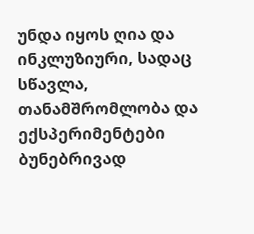უნდა იყოს ღია და ინკლუზიური, სადაც სწავლა, თანამშრომლობა და ექსპერიმენტები ბუნებრივად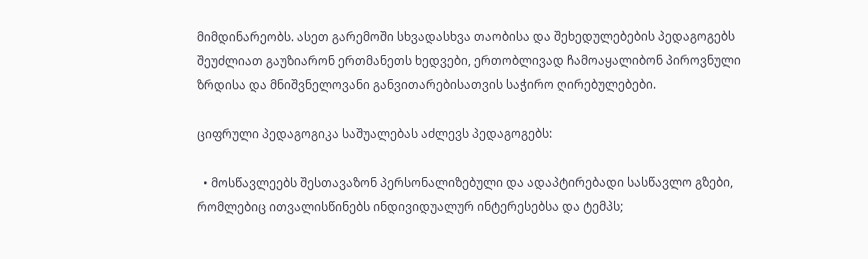მიმდინარეობს. ასეთ გარემოში სხვადასხვა თაობისა და შეხედულებების პედაგოგებს შეუძლიათ გაუზიარონ ერთმანეთს ხედვები, ერთობლივად ჩამოაყალიბონ პიროვნული ზრდისა და მნიშვნელოვანი განვითარებისათვის საჭირო ღირებულებები.

ციფრული პედაგოგიკა საშუალებას აძლევს პედაგოგებს:

  • მოსწავლეებს შესთავაზონ პერსონალიზებული და ადაპტირებადი სასწავლო გზები, რომლებიც ითვალისწინებს ინდივიდუალურ ინტერესებსა და ტემპს;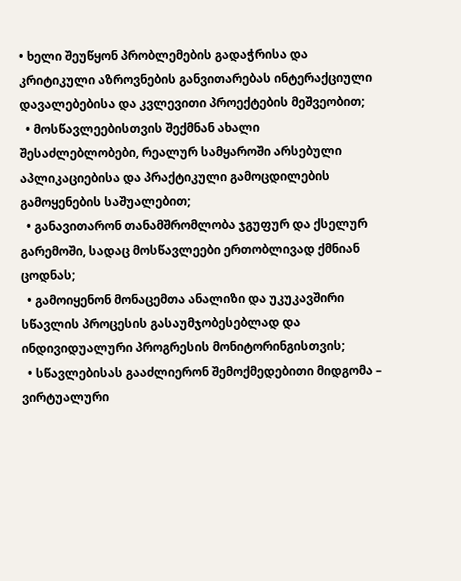• ხელი შეუწყონ პრობლემების გადაჭრისა და კრიტიკული აზროვნების განვითარებას ინტერაქციული დავალებებისა და კვლევითი პროექტების მეშვეობით;
  • მოსწავლეებისთვის შექმნან ახალი შესაძლებლობები, რეალურ სამყაროში არსებული აპლიკაციებისა და პრაქტიკული გამოცდილების გამოყენების საშუალებით;
  • განავითარონ თანამშრომლობა ჯგუფურ და ქსელურ გარემოში, სადაც მოსწავლეები ერთობლივად ქმნიან ცოდნას;
  • გამოიყენონ მონაცემთა ანალიზი და უკუკავშირი სწავლის პროცესის გასაუმჯობესებლად და ინდივიდუალური პროგრესის მონიტორინგისთვის;
  • სწავლებისას გააძლიერონ შემოქმედებითი მიდგომა – ვირტუალური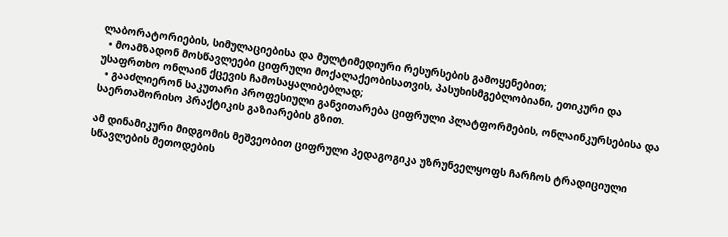ლაბორატორიების, სიმულაციებისა და მულტიმედიური რესურსების გამოყენებით;
  • მოამზადონ მოსწავლეები ციფრული მოქალაქეობისათვის, პასუხისმგებლობიანი, ეთიკური და უსაფრთხო ონლაინ ქცევის ჩამოსაყალიბებლად;
  • გააძლიერონ საკუთარი პროფესიული განვითარება ციფრული პლატფორმების, ონლაინკურსებისა და საერთაშორისო პრაქტიკის გაზიარების გზით.

ამ დინამიკური მიდგომის მეშვეობით ციფრული პედაგოგიკა უზრუნველყოფს ჩარჩოს ტრადიციული სწავლების მეთოდების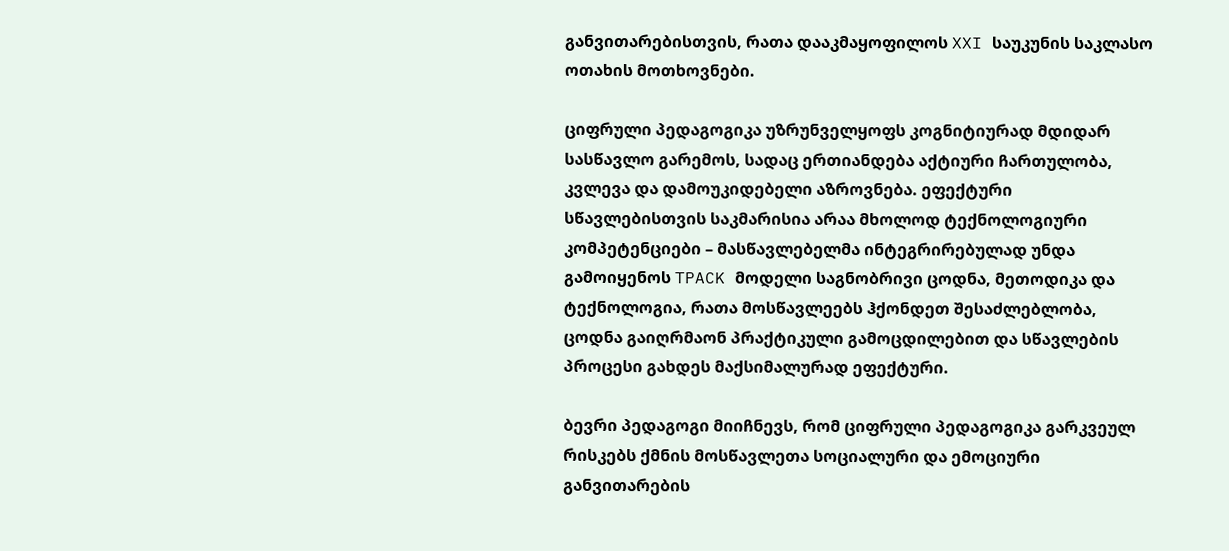განვითარებისთვის, რათა დააკმაყოფილოს XXI საუკუნის საკლასო ოთახის მოთხოვნები.

ციფრული პედაგოგიკა უზრუნველყოფს კოგნიტიურად მდიდარ სასწავლო გარემოს, სადაც ერთიანდება აქტიური ჩართულობა, კვლევა და დამოუკიდებელი აზროვნება. ეფექტური სწავლებისთვის საკმარისია არაა მხოლოდ ტექნოლოგიური კომპეტენციები – მასწავლებელმა ინტეგრირებულად უნდა გამოიყენოს TPACK მოდელი საგნობრივი ცოდნა, მეთოდიკა და ტექნოლოგია, რათა მოსწავლეებს ჰქონდეთ შესაძლებლობა, ცოდნა გაიღრმაონ პრაქტიკული გამოცდილებით და სწავლების პროცესი გახდეს მაქსიმალურად ეფექტური.

ბევრი პედაგოგი მიიჩნევს, რომ ციფრული პედაგოგიკა გარკვეულ რისკებს ქმნის მოსწავლეთა სოციალური და ემოციური განვითარების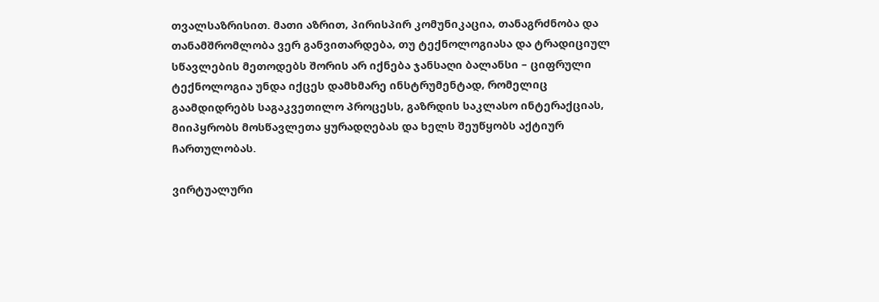თვალსაზრისით. მათი აზრით, პირისპირ კომუნიკაცია, თანაგრძნობა და თანამშრომლობა ვერ განვითარდება, თუ ტექნოლოგიასა და ტრადიციულ სწავლების მეთოდებს შორის არ იქნება ჯანსაღი ბალანსი – ციფრული ტექნოლოგია უნდა იქცეს დამხმარე ინსტრუმენტად, რომელიც გაამდიდრებს საგაკვეთილო პროცესს, გაზრდის საკლასო ინტერაქციას, მიიპყრობს მოსწავლეთა ყურადღებას და ხელს შეუწყობს აქტიურ ჩართულობას.

ვირტუალური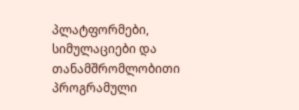პლატფორმები, სიმულაციები და თანამშრომლობითი პროგრამული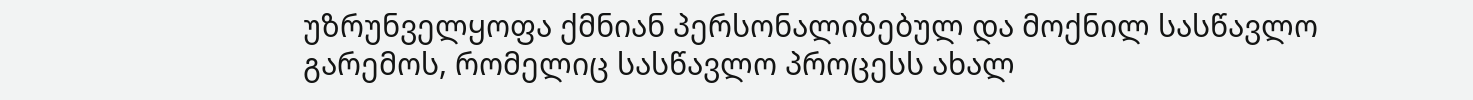უზრუნველყოფა ქმნიან პერსონალიზებულ და მოქნილ სასწავლო გარემოს, რომელიც სასწავლო პროცესს ახალ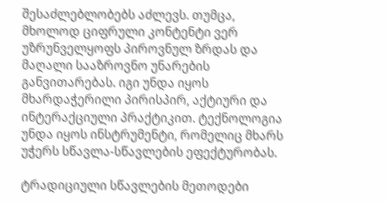შესაძლებლობებს აძლევს. თუმცა, მხოლოდ ციფრული კონტენტი ვერ უზრუნველყოფს პიროვნულ ზრდას და მაღალი სააზროვნო უნარების განვითარებას. იგი უნდა იყოს მხარდაჭერილი პირისპირ, აქტიური და ინტერაქციული პრაქტიკით. ტექნოლოგია უნდა იყოს ინსტრუმენტი, რომელიც მხარს უჭერს სწავლა-სწავლების ეფექტურობას.

ტრადიციული სწავლების მეთოდები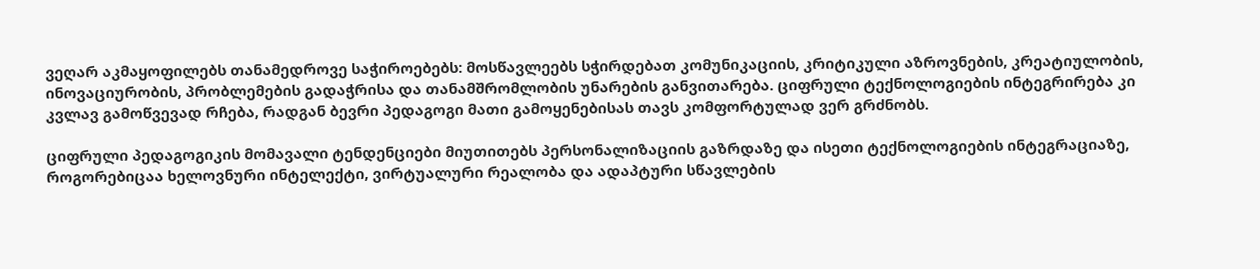ვეღარ აკმაყოფილებს თანამედროვე საჭიროებებს: მოსწავლეებს სჭირდებათ კომუნიკაციის, კრიტიკული აზროვნების, კრეატიულობის, ინოვაციურობის, პრობლემების გადაჭრისა და თანამშრომლობის უნარების განვითარება. ციფრული ტექნოლოგიების ინტეგრირება კი კვლავ გამოწვევად რჩება, რადგან ბევრი პედაგოგი მათი გამოყენებისას თავს კომფორტულად ვერ გრძნობს.

ციფრული პედაგოგიკის მომავალი ტენდენციები მიუთითებს პერსონალიზაციის გაზრდაზე და ისეთი ტექნოლოგიების ინტეგრაციაზე, როგორებიცაა ხელოვნური ინტელექტი, ვირტუალური რეალობა და ადაპტური სწავლების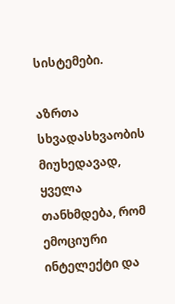სისტემები.

აზრთა სხვადასხვაობის მიუხედავად, ყველა თანხმდება, რომ ემოციური ინტელექტი და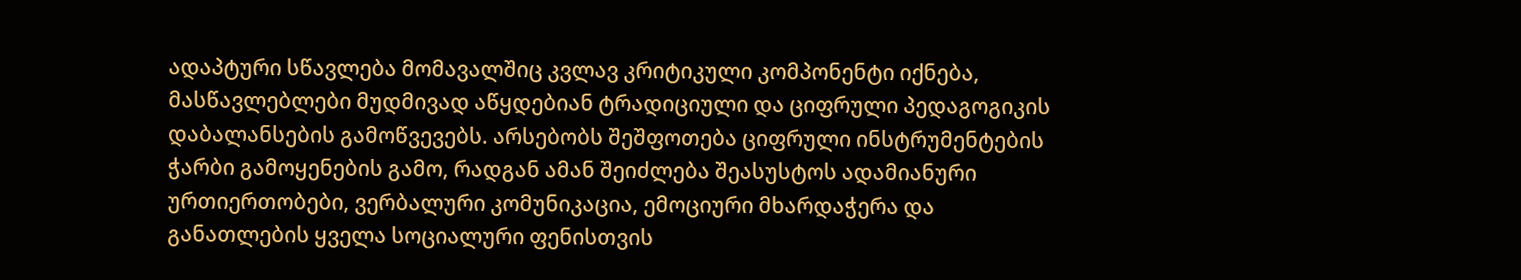ადაპტური სწავლება მომავალშიც კვლავ კრიტიკული კომპონენტი იქნება, მასწავლებლები მუდმივად აწყდებიან ტრადიციული და ციფრული პედაგოგიკის დაბალანსების გამოწვევებს. არსებობს შეშფოთება ციფრული ინსტრუმენტების ჭარბი გამოყენების გამო, რადგან ამან შეიძლება შეასუსტოს ადამიანური ურთიერთობები, ვერბალური კომუნიკაცია, ემოციური მხარდაჭერა და განათლების ყველა სოციალური ფენისთვის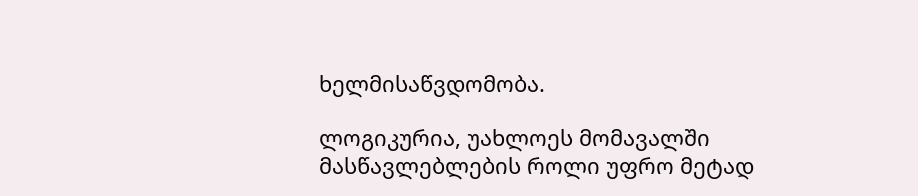ხელმისაწვდომობა.

ლოგიკურია, უახლოეს მომავალში მასწავლებლების როლი უფრო მეტად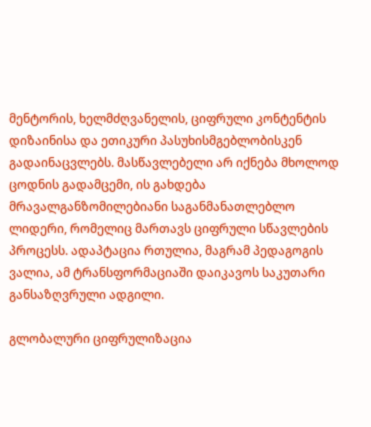მენტორის, ხელმძღვანელის, ციფრული კონტენტის დიზაინისა და ეთიკური პასუხისმგებლობისკენ გადაინაცვლებს. მასწავლებელი არ იქნება მხოლოდ ცოდნის გადამცემი, ის გახდება მრავალგანზომილებიანი საგანმანათლებლო ლიდერი, რომელიც მართავს ციფრული სწავლების პროცესს. ადაპტაცია რთულია, მაგრამ პედაგოგის ვალია, ამ ტრანსფორმაციაში დაიკავოს საკუთარი განსაზღვრული ადგილი.

გლობალური ციფრულიზაცია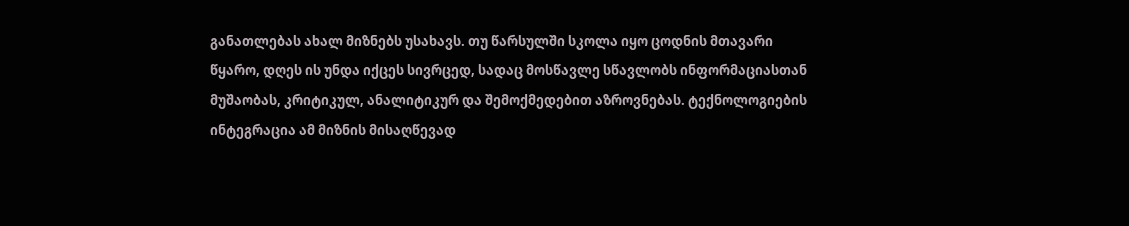განათლებას ახალ მიზნებს უსახავს. თუ წარსულში სკოლა იყო ცოდნის მთავარი წყარო, დღეს ის უნდა იქცეს სივრცედ, სადაც მოსწავლე სწავლობს ინფორმაციასთან მუშაობას, კრიტიკულ, ანალიტიკურ და შემოქმედებით აზროვნებას. ტექნოლოგიების ინტეგრაცია ამ მიზნის მისაღწევად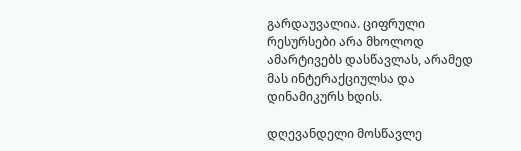გარდაუვალია. ციფრული რესურსები არა მხოლოდ ამარტივებს დასწავლას, არამედ მას ინტერაქციულსა და დინამიკურს ხდის.

დღევანდელი მოსწავლე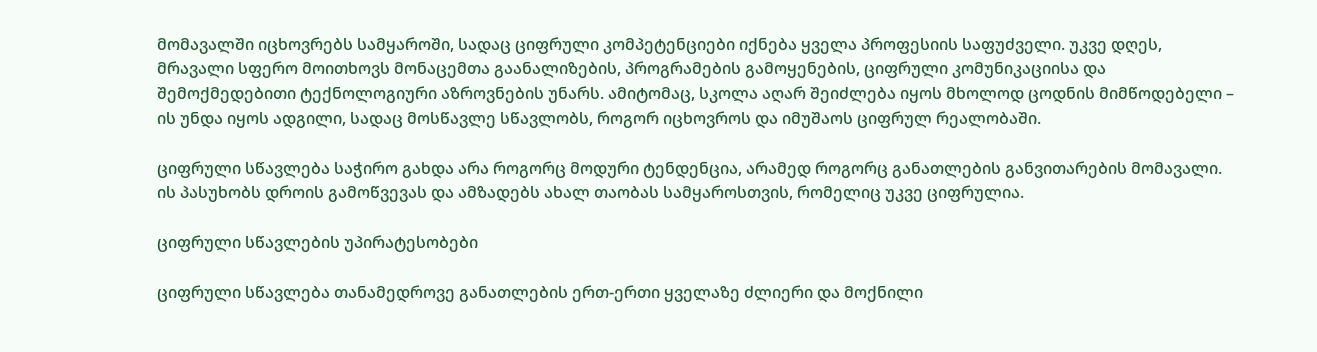მომავალში იცხოვრებს სამყაროში, სადაც ციფრული კომპეტენციები იქნება ყველა პროფესიის საფუძველი. უკვე დღეს, მრავალი სფერო მოითხოვს მონაცემთა გაანალიზების, პროგრამების გამოყენების, ციფრული კომუნიკაციისა და შემოქმედებითი ტექნოლოგიური აზროვნების უნარს. ამიტომაც, სკოლა აღარ შეიძლება იყოს მხოლოდ ცოდნის მიმწოდებელი – ის უნდა იყოს ადგილი, სადაც მოსწავლე სწავლობს, როგორ იცხოვროს და იმუშაოს ციფრულ რეალობაში.

ციფრული სწავლება საჭირო გახდა არა როგორც მოდური ტენდენცია, არამედ როგორც განათლების განვითარების მომავალი. ის პასუხობს დროის გამოწვევას და ამზადებს ახალ თაობას სამყაროსთვის, რომელიც უკვე ციფრულია.

ციფრული სწავლების უპირატესობები

ციფრული სწავლება თანამედროვე განათლების ერთ-ერთი ყველაზე ძლიერი და მოქნილი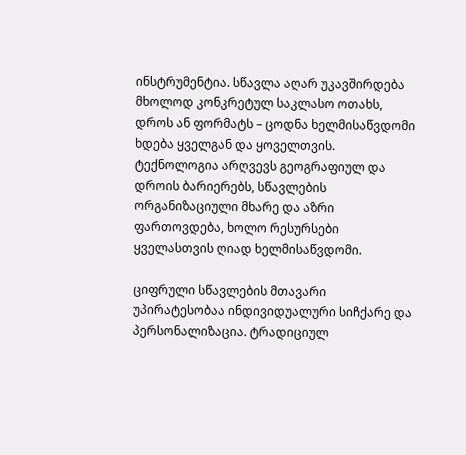ინსტრუმენტია. სწავლა აღარ უკავშირდება მხოლოდ კონკრეტულ საკლასო ოთახს, დროს ან ფორმატს – ცოდნა ხელმისაწვდომი ხდება ყველგან და ყოველთვის. ტექნოლოგია არღვევს გეოგრაფიულ და დროის ბარიერებს, სწავლების ორგანიზაციული მხარე და აზრი ფართოვდება, ხოლო რესურსები ყველასთვის ღიად ხელმისაწვდომი.

ციფრული სწავლების მთავარი უპირატესობაა ინდივიდუალური სიჩქარე და პერსონალიზაცია. ტრადიციულ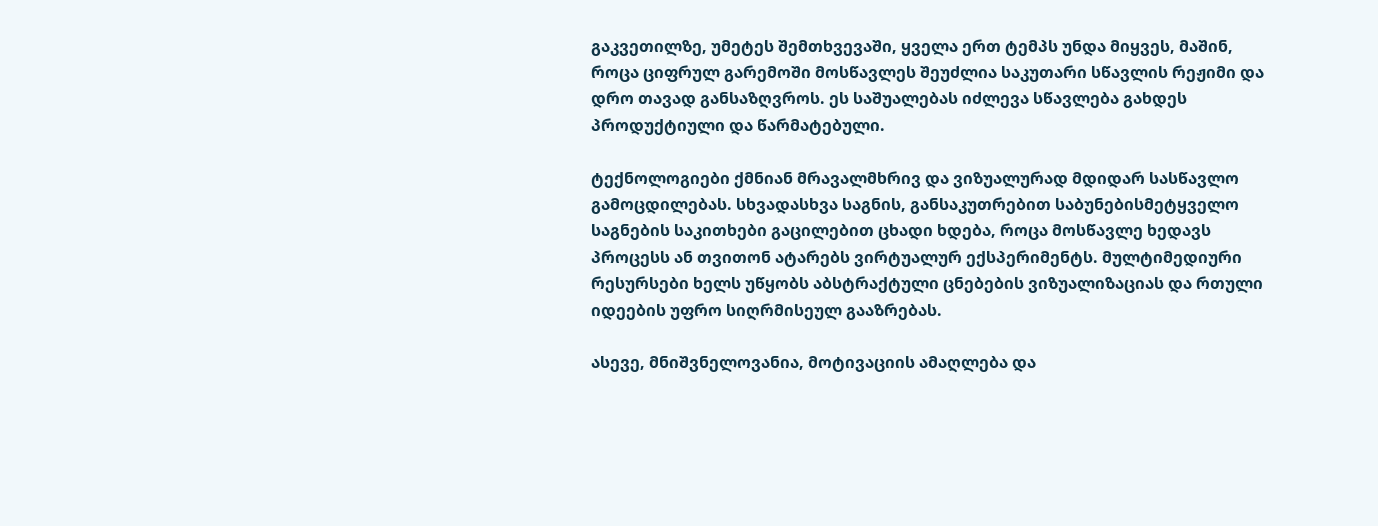გაკვეთილზე, უმეტეს შემთხვევაში, ყველა ერთ ტემპს უნდა მიყვეს, მაშინ, როცა ციფრულ გარემოში მოსწავლეს შეუძლია საკუთარი სწავლის რეჟიმი და დრო თავად განსაზღვროს. ეს საშუალებას იძლევა სწავლება გახდეს პროდუქტიული და წარმატებული.

ტექნოლოგიები ქმნიან მრავალმხრივ და ვიზუალურად მდიდარ სასწავლო გამოცდილებას. სხვადასხვა საგნის, განსაკუთრებით საბუნებისმეტყველო საგნების საკითხები გაცილებით ცხადი ხდება, როცა მოსწავლე ხედავს პროცესს ან თვითონ ატარებს ვირტუალურ ექსპერიმენტს. მულტიმედიური რესურსები ხელს უწყობს აბსტრაქტული ცნებების ვიზუალიზაციას და რთული იდეების უფრო სიღრმისეულ გააზრებას.

ასევე, მნიშვნელოვანია, მოტივაციის ამაღლება და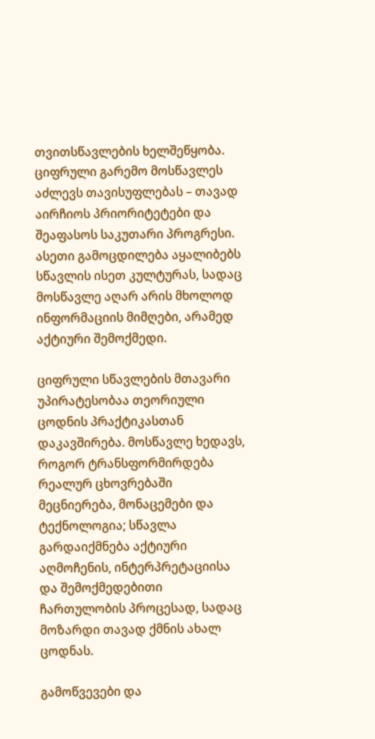თვითსწავლების ხელშეწყობა. ციფრული გარემო მოსწავლეს აძლევს თავისუფლებას – თავად აირჩიოს პრიორიტეტები და შეაფასოს საკუთარი პროგრესი. ასეთი გამოცდილება აყალიბებს სწავლის ისეთ კულტურას, სადაც მოსწავლე აღარ არის მხოლოდ ინფორმაციის მიმღები, არამედ აქტიური შემოქმედი.

ციფრული სწავლების მთავარი უპირატესობაა თეორიული ცოდნის პრაქტიკასთან დაკავშირება. მოსწავლე ხედავს, როგორ ტრანსფორმირდება რეალურ ცხოვრებაში მეცნიერება, მონაცემები და ტექნოლოგია; სწავლა გარდაიქმნება აქტიური აღმოჩენის, ინტერპრეტაციისა და შემოქმედებითი ჩართულობის პროცესად, სადაც მოზარდი თავად ქმნის ახალ ცოდნას.

გამოწვევები და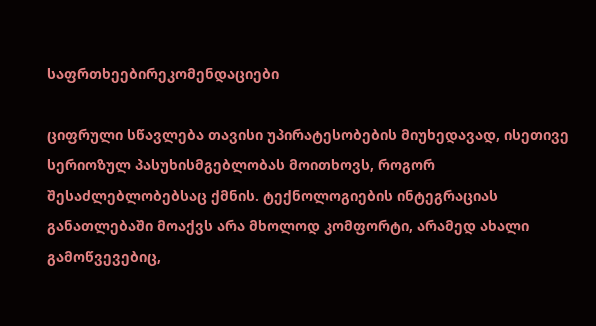საფრთხეებირეკომენდაციები

ციფრული სწავლება თავისი უპირატესობების მიუხედავად, ისეთივე სერიოზულ პასუხისმგებლობას მოითხოვს, როგორ შესაძლებლობებსაც ქმნის. ტექნოლოგიების ინტეგრაციას განათლებაში მოაქვს არა მხოლოდ კომფორტი, არამედ ახალი გამოწვევებიც,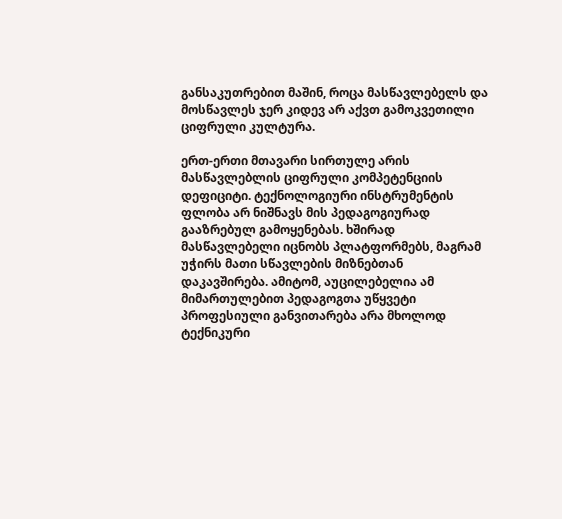განსაკუთრებით მაშინ, როცა მასწავლებელს და მოსწავლეს ჯერ კიდევ არ აქვთ გამოკვეთილი ციფრული კულტურა.

ერთ-ერთი მთავარი სირთულე არის მასწავლებლის ციფრული კომპეტენციის დეფიციტი. ტექნოლოგიური ინსტრუმენტის ფლობა არ ნიშნავს მის პედაგოგიურად გააზრებულ გამოყენებას. ხშირად მასწავლებელი იცნობს პლატფორმებს, მაგრამ უჭირს მათი სწავლების მიზნებთან დაკავშირება. ამიტომ, აუცილებელია ამ მიმართულებით პედაგოგთა უწყვეტი პროფესიული განვითარება არა მხოლოდ ტექნიკური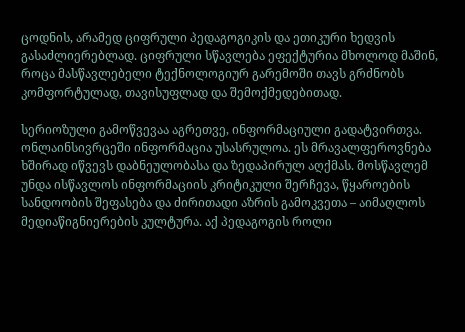ცოდნის, არამედ ციფრული პედაგოგიკის და ეთიკური ხედვის გასაძლიერებლად. ციფრული სწავლება ეფექტურია მხოლოდ მაშინ, როცა მასწავლებელი ტექნოლოგიურ გარემოში თავს გრძნობს კომფორტულად, თავისუფლად და შემოქმედებითად.

სერიოზული გამოწვევაა აგრეთვე, ინფორმაციული გადატვირთვა. ონლაინსივრცეში ინფორმაცია უსასრულოა. ეს მრავალფეროვნება ხშირად იწვევს დაბნეულობასა და ზედაპირულ აღქმას. მოსწავლემ უნდა ისწავლოს ინფორმაციის კრიტიკული შერჩევა, წყაროების სანდოობის შეფასება და ძირითადი აზრის გამოკვეთა – აიმაღლოს მედიაწიგნიერების კულტურა. აქ პედაგოგის როლი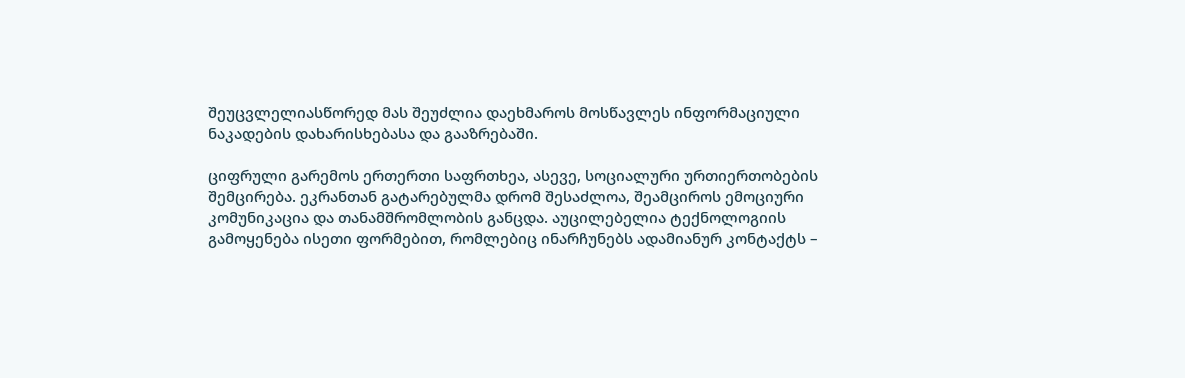შეუცვლელიასწორედ მას შეუძლია დაეხმაროს მოსწავლეს ინფორმაციული ნაკადების დახარისხებასა და გააზრებაში.

ციფრული გარემოს ერთერთი საფრთხეა, ასევე, სოციალური ურთიერთობების შემცირება. ეკრანთან გატარებულმა დრომ შესაძლოა, შეამციროს ემოციური კომუნიკაცია და თანამშრომლობის განცდა. აუცილებელია ტექნოლოგიის გამოყენება ისეთი ფორმებით, რომლებიც ინარჩუნებს ადამიანურ კონტაქტს –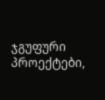ჯგუფური პროექტები,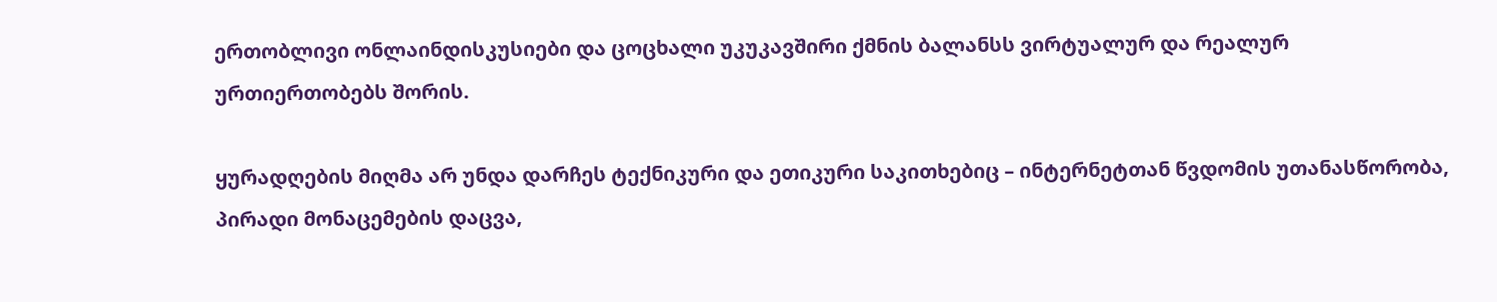ერთობლივი ონლაინდისკუსიები და ცოცხალი უკუკავშირი ქმნის ბალანსს ვირტუალურ და რეალურ ურთიერთობებს შორის.

ყურადღების მიღმა არ უნდა დარჩეს ტექნიკური და ეთიკური საკითხებიც – ინტერნეტთან წვდომის უთანასწორობა, პირადი მონაცემების დაცვა,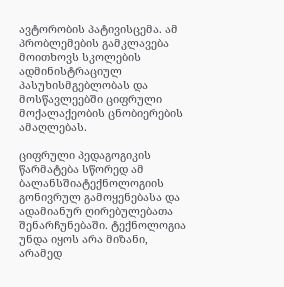ავტორობის პატივისცემა. ამ პრობლემების გამკლავება მოითხოვს სკოლების ადმინისტრაციულ პასუხისმგებლობას და მოსწავლეებში ციფრული მოქალაქეობის ცნობიერების ამაღლებას.

ციფრული პედაგოგიკის წარმატება სწორედ ამ ბალანსშიატექნოლოგიის გონივრულ გამოყენებასა და ადამიანურ ღირებულებათა შენარჩუნებაში. ტექნოლოგია უნდა იყოს არა მიზანი, არამედ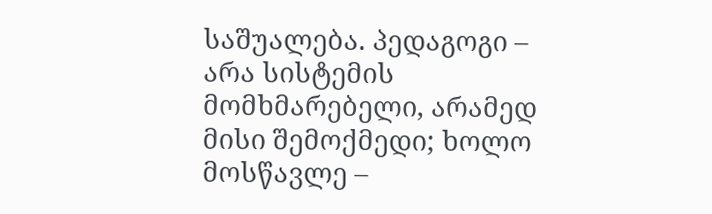საშუალება. პედაგოგი – არა სისტემის მომხმარებელი, არამედ მისი შემოქმედი; ხოლო მოსწავლე –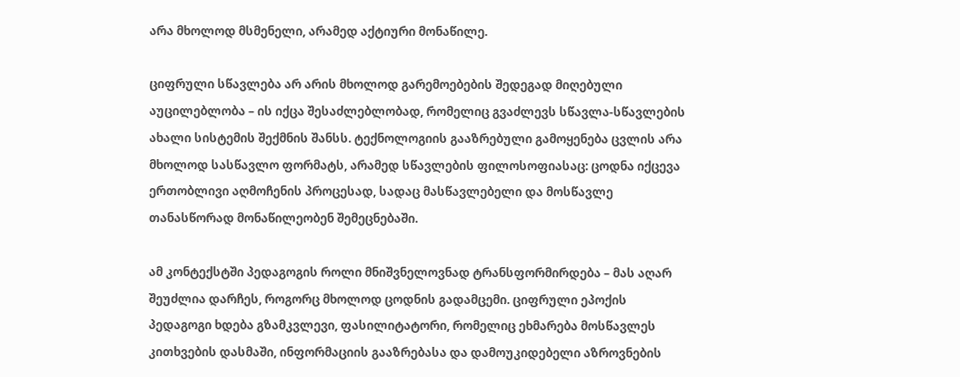არა მხოლოდ მსმენელი, არამედ აქტიური მონაწილე.

ციფრული სწავლება არ არის მხოლოდ გარემოებების შედეგად მიღებული აუცილებლობა – ის იქცა შესაძლებლობად, რომელიც გვაძლევს სწავლა-სწავლების ახალი სისტემის შექმნის შანსს. ტექნოლოგიის გააზრებული გამოყენება ცვლის არა მხოლოდ სასწავლო ფორმატს, არამედ სწავლების ფილოსოფიასაც: ცოდნა იქცევა ერთობლივი აღმოჩენის პროცესად, სადაც მასწავლებელი და მოსწავლე თანასწორად მონაწილეობენ შემეცნებაში.

ამ კონტექსტში პედაგოგის როლი მნიშვნელოვნად ტრანსფორმირდება – მას აღარ შეუძლია დარჩეს, როგორც მხოლოდ ცოდნის გადამცემი. ციფრული ეპოქის პედაგოგი ხდება გზამკვლევი, ფასილიტატორი, რომელიც ეხმარება მოსწავლეს კითხვების დასმაში, ინფორმაციის გააზრებასა და დამოუკიდებელი აზროვნების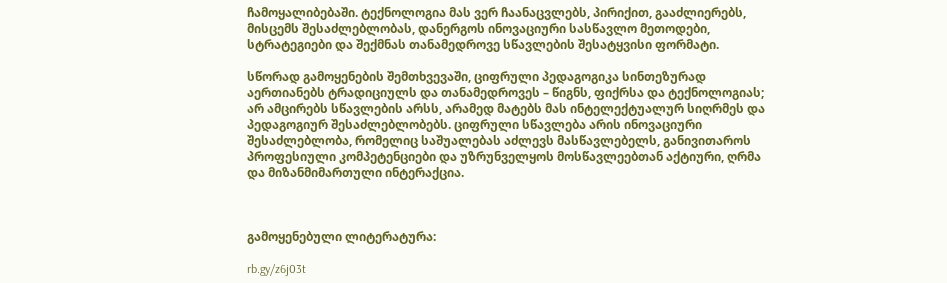ჩამოყალიბებაში. ტექნოლოგია მას ვერ ჩაანაცვლებს, პირიქით, გააძლიერებს, მისცემს შესაძლებლობას, დანერგოს ინოვაციური სასწავლო მეთოდები, სტრატეგიები და შექმნას თანამედროვე სწავლების შესატყვისი ფორმატი.

სწორად გამოყენების შემთხვევაში, ციფრული პედაგოგიკა სინთეზურად აერთიანებს ტრადიციულს და თანამედროვეს – წიგნს, ფიქრსა და ტექნოლოგიას; არ ამცირებს სწავლების არსს, არამედ მატებს მას ინტელექტუალურ სიღრმეს და პედაგოგიურ შესაძლებლობებს. ციფრული სწავლება არის ინოვაციური შესაძლებლობა, რომელიც საშუალებას აძლევს მასწავლებელს, განივითაროს პროფესიული კომპეტენციები და უზრუნველყოს მოსწავლეებთან აქტიური, ღრმა და მიზანმიმართული ინტერაქცია.



გამოყენებული ლიტერატურა:

rb.gy/z6j03t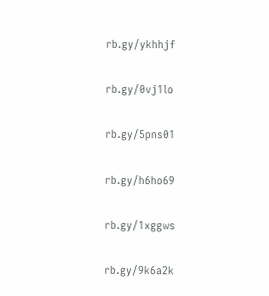rb.gy/ykhhjf

rb.gy/0vj1lo

rb.gy/5pns01

rb.gy/h6ho69

rb.gy/1xggws

rb.gy/9k6a2k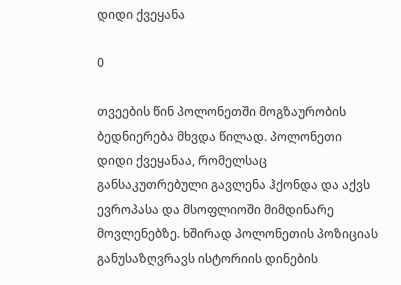დიდი ქვეყანა

0

თვეების წინ პოლონეთში მოგზაურობის ბედნიერება მხვდა წილად. პოლონეთი დიდი ქვეყანაა, რომელსაც განსაკუთრებული გავლენა ჰქონდა და აქვს ევროპასა და მსოფლიოში მიმდინარე მოვლენებზე. ხშირად პოლონეთის პოზიციას განუსაზღვრავს ისტორიის დინების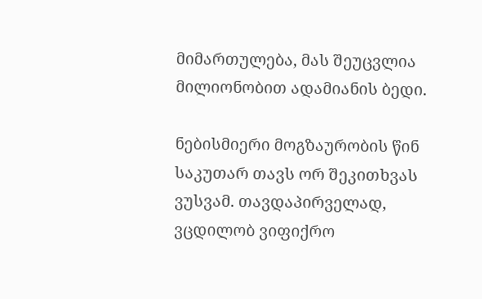მიმართულება, მას შეუცვლია მილიონობით ადამიანის ბედი.

ნებისმიერი მოგზაურობის წინ საკუთარ თავს ორ შეკითხვას ვუსვამ. თავდაპირველად, ვცდილობ ვიფიქრო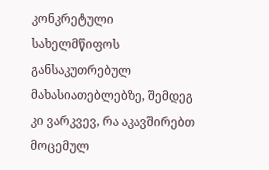კონკრეტული სახელმწიფოს განსაკუთრებულ მახასიათებლებზე, შემდეგ კი ვარკვევ, რა აკავშირებთ მოცემულ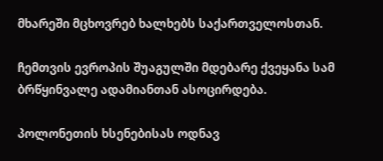მხარეში მცხოვრებ ხალხებს საქართველოსთან.

ჩემთვის ევროპის შუაგულში მდებარე ქვეყანა სამ ბრწყინვალე ადამიანთან ასოცირდება.

პოლონეთის ხსენებისას ოდნავ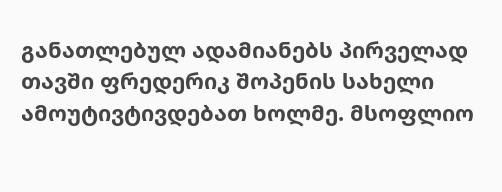განათლებულ ადამიანებს პირველად თავში ფრედერიკ შოპენის სახელი ამოუტივტივდებათ ხოლმე. მსოფლიო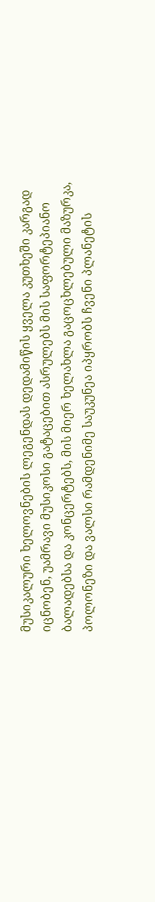მუსიკალური ხელოვნების ლეგენდას დედამიწის ყველა კუთხეში კარგად იცნობენ, უამრავი მუსიკოსი გატაცებით ასრულებს მის საფორტეპიანო ბალადებსა და კონცერტებს, მის მიერ ხელახლა გაცოცხლებული მაზურკა, პოლონეზი და ვალსი რამდენიმე საუკუნეა იპყრობს ჩვენი პლანეტის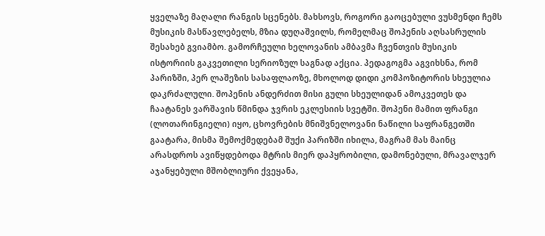ყველაზე მაღალი რანგის სცენებს. მახსოვს, როგორი გაოცებული ვუსმენდი ჩემს მუსიკის მასწავლებელს, მზია დუღაშვილს, რომელმაც შოპენის აღსასრულის შესახებ გვიამბო. გამორჩეული ხელოვანის ამბავმა ჩვენთვის მუსიკის ისტორიის გაკვეთილი სერიოზულ საგნად აქცია. პედაგოგმა აგვიხსნა, რომ პარიზში, პერ ლაშეზის სასაფლაოზე, მხოლოდ დიდი კომპოზიტორის სხეულია დაკრძალული. შოპენის ანდერძით მისი გული სხეულიდან ამოკვეთეს და ჩაატანეს ვარშავის წმინდა ჯვრის ეკლესიის სვეტში. შოპენი მამით ფრანგი (ლოთარინგიელი) იყო, ცხოვრების მნიშვნელოვანი ნაწილი საფრანგეთში გაატარა, მისმა შემოქმედებამ შუქი პარიზში იხილა, მაგრამ მას მაინც არასდროს ავიწყდებოდა მტრის მიერ დაპყრობილი, დამონებული, მრავალჯერ აჯანყებული მშობლიური ქვეყანა,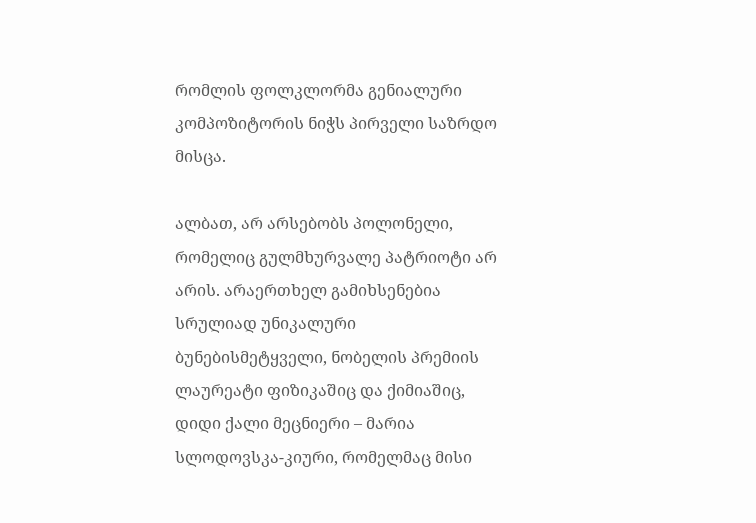რომლის ფოლკლორმა გენიალური კომპოზიტორის ნიჭს პირველი საზრდო მისცა.

ალბათ, არ არსებობს პოლონელი, რომელიც გულმხურვალე პატრიოტი არ არის. არაერთხელ გამიხსენებია სრულიად უნიკალური ბუნებისმეტყველი, ნობელის პრემიის ლაურეატი ფიზიკაშიც და ქიმიაშიც, დიდი ქალი მეცნიერი – მარია სლოდოვსკა-კიური, რომელმაც მისი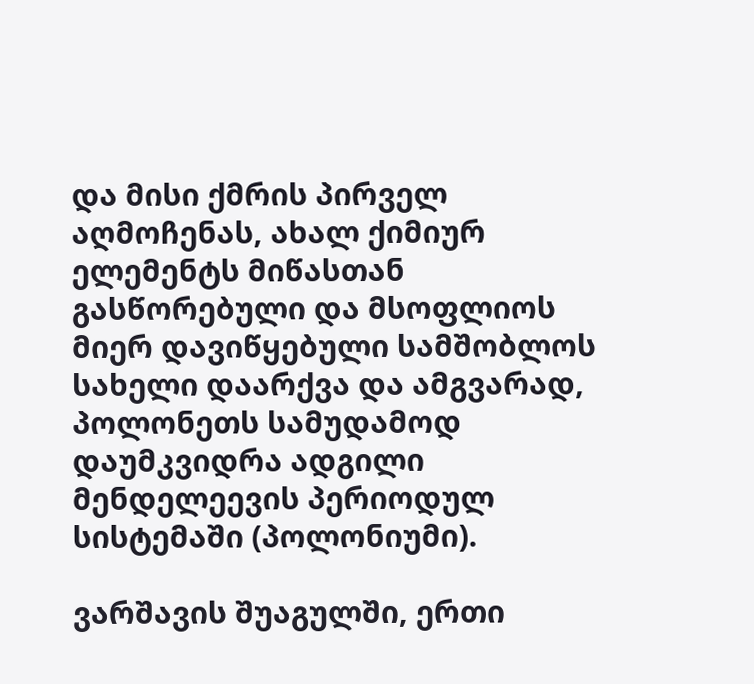და მისი ქმრის პირველ აღმოჩენას, ახალ ქიმიურ ელემენტს მიწასთან გასწორებული და მსოფლიოს მიერ დავიწყებული სამშობლოს სახელი დაარქვა და ამგვარად, პოლონეთს სამუდამოდ დაუმკვიდრა ადგილი მენდელეევის პერიოდულ სისტემაში (პოლონიუმი).

ვარშავის შუაგულში, ერთი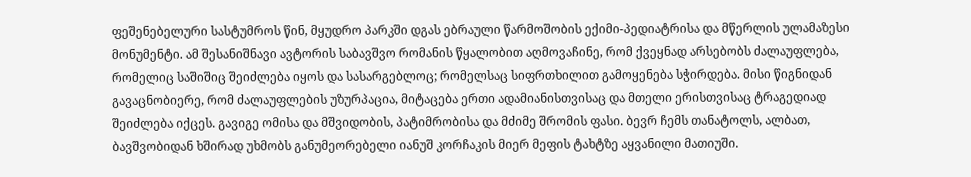ფეშენებელური სასტუმროს წინ, მყუდრო პარკში დგას ებრაული წარმოშობის ექიმი-პედიატრისა და მწერლის ულამაზესი მონუმენტი. ამ შესანიშნავი ავტორის საბავშვო რომანის წყალობით აღმოვაჩინე, რომ ქვეყნად არსებობს ძალაუფლება, რომელიც საშიშიც შეიძლება იყოს და სასარგებლოც; რომელსაც სიფრთხილით გამოყენება სჭირდება. მისი წიგნიდან გავაცნობიერე, რომ ძალაუფლების უზურპაცია, მიტაცება ერთი ადამიანისთვისაც და მთელი ერისთვისაც ტრაგედიად შეიძლება იქცეს. გავიგე ომისა და მშვიდობის, პატიმრობისა და მძიმე შრომის ფასი. ბევრ ჩემს თანატოლს, ალბათ, ბავშვობიდან ხშირად უხმობს განუმეორებელი იანუშ კორჩაკის მიერ მეფის ტახტზე აყვანილი მათიუში.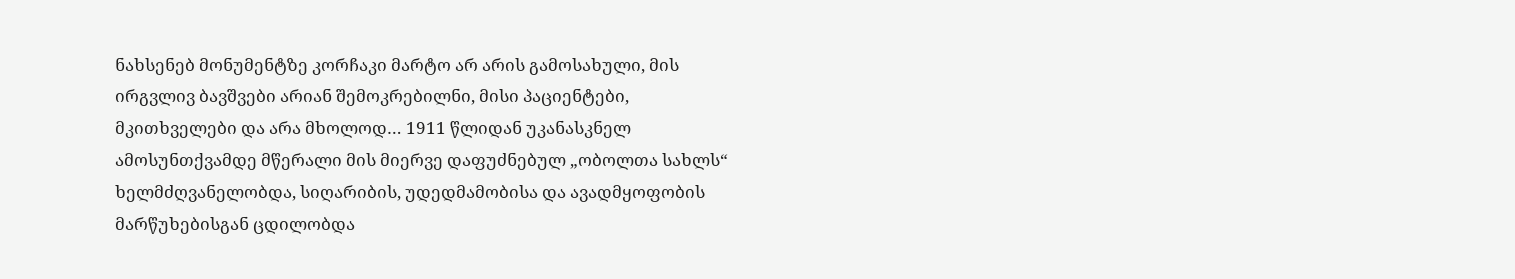ნახსენებ მონუმენტზე კორჩაკი მარტო არ არის გამოსახული, მის ირგვლივ ბავშვები არიან შემოკრებილნი, მისი პაციენტები, მკითხველები და არა მხოლოდ… 1911 წლიდან უკანასკნელ ამოსუნთქვამდე მწერალი მის მიერვე დაფუძნებულ „ობოლთა სახლს“ ხელმძღვანელობდა, სიღარიბის, უდედმამობისა და ავადმყოფობის მარწუხებისგან ცდილობდა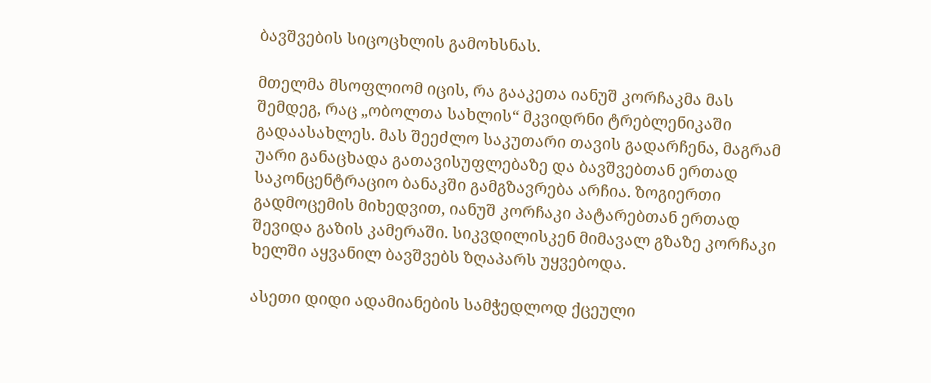ბავშვების სიცოცხლის გამოხსნას.

მთელმა მსოფლიომ იცის, რა გააკეთა იანუშ კორჩაკმა მას შემდეგ, რაც „ობოლთა სახლის“ მკვიდრნი ტრებლენიკაში გადაასახლეს. მას შეეძლო საკუთარი თავის გადარჩენა, მაგრამ უარი განაცხადა გათავისუფლებაზე და ბავშვებთან ერთად საკონცენტრაციო ბანაკში გამგზავრება არჩია. ზოგიერთი გადმოცემის მიხედვით, იანუშ კორჩაკი პატარებთან ერთად შევიდა გაზის კამერაში. სიკვდილისკენ მიმავალ გზაზე კორჩაკი ხელში აყვანილ ბავშვებს ზღაპარს უყვებოდა.

ასეთი დიდი ადამიანების სამჭედლოდ ქცეული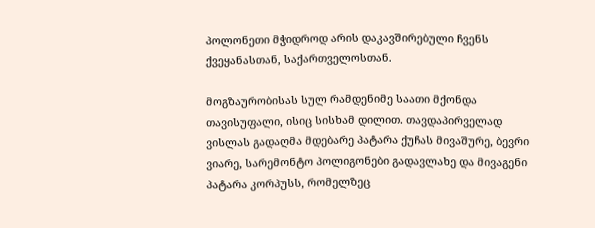პოლონეთი მჭიდროდ არის დაკავშირებული ჩვენს ქვეყანასთან, საქართველოსთან.

მოგზაურობისას სულ რამდენიმე საათი მქონდა თავისუფალი, ისიც სისხამ დილით. თავდაპირველად ვისლას გადაღმა მდებარე პატარა ქუჩას მივაშურე, ბევრი ვიარე, სარემონტო პოლიგონები გადავლახე და მივაგენი პატარა კორპუსს, რომელზეც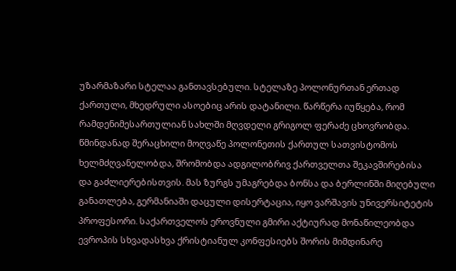უზარმაზარი სტელაა განთავსებული. სტელაზე პოლონურთან ერთად ქართული, მხედრული ასოებიც არის დატანილი. წარწერა იუწყება, რომ რამდენიმესართულიან სახლში მღვდელი გრიგოლ ფერაძე ცხოვრობდა. წმინდანად შერაცხილი მოღვაწე პოლონეთის ქართულ სათვისტომოს ხელმძღვანელობდა, შრომობდა ადგილობრივ ქართველთა შეკავშირებისა და გაძლიერებისთვის. მას ზურგს უმაგრებდა ბონსა და ბერლინში მიღებული განათლება, გერმანიაში დაცული დისერტაცია, იყო ვარშავის უნივერსიტეტის პროფესორი. საქართველოს ეროვნული გმირი აქტიურად მონაწილეობდა ევროპის სხვადასხვა ქრისტიანულ კონფესიებს შორის მიმდინარე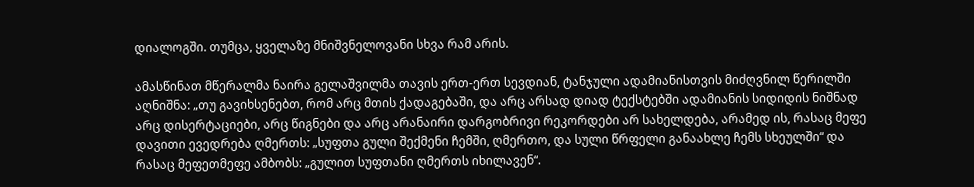დიალოგში. თუმცა, ყველაზე მნიშვნელოვანი სხვა რამ არის.

ამასწინათ მწერალმა ნაირა გელაშვილმა თავის ერთ-ერთ სევდიან, ტანჯული ადამიანისთვის მიძღვნილ წერილში აღნიშნა: „თუ გავიხსენებთ, რომ არც მთის ქადაგებაში, და არც არსად დიად ტექსტებში ადამიანის სიდიდის ნიშნად არც დისერტაციები, არც წიგნები და არც არანაირი დარგობრივი რეკორდები არ სახელდება, არამედ ის, რასაც მეფე დავითი ევედრება ღმერთს: „სუფთა გული შექმენი ჩემში, ღმერთო, და სული წრფელი განაახლე ჩემს სხეულში“ და რასაც მეფეთმეფე ამბობს: „გულით სუფთანი ღმერთს იხილავენ“.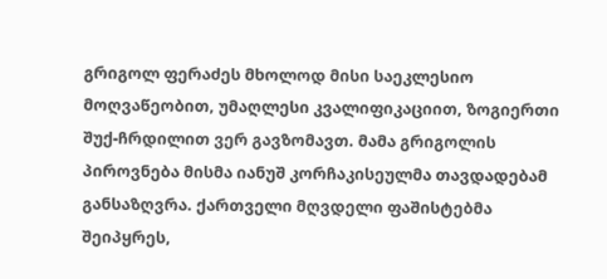გრიგოლ ფერაძეს მხოლოდ მისი საეკლესიო მოღვაწეობით, უმაღლესი კვალიფიკაციით, ზოგიერთი შუქ-ჩრდილით ვერ გავზომავთ. მამა გრიგოლის პიროვნება მისმა იანუშ კორჩაკისეულმა თავდადებამ განსაზღვრა. ქართველი მღვდელი ფაშისტებმა შეიპყრეს,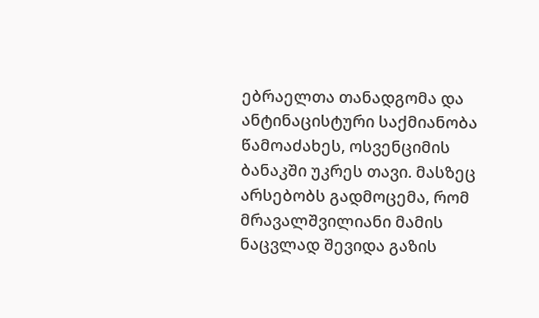ებრაელთა თანადგომა და ანტინაცისტური საქმიანობა წამოაძახეს, ოსვენციმის ბანაკში უკრეს თავი. მასზეც არსებობს გადმოცემა, რომ მრავალშვილიანი მამის ნაცვლად შევიდა გაზის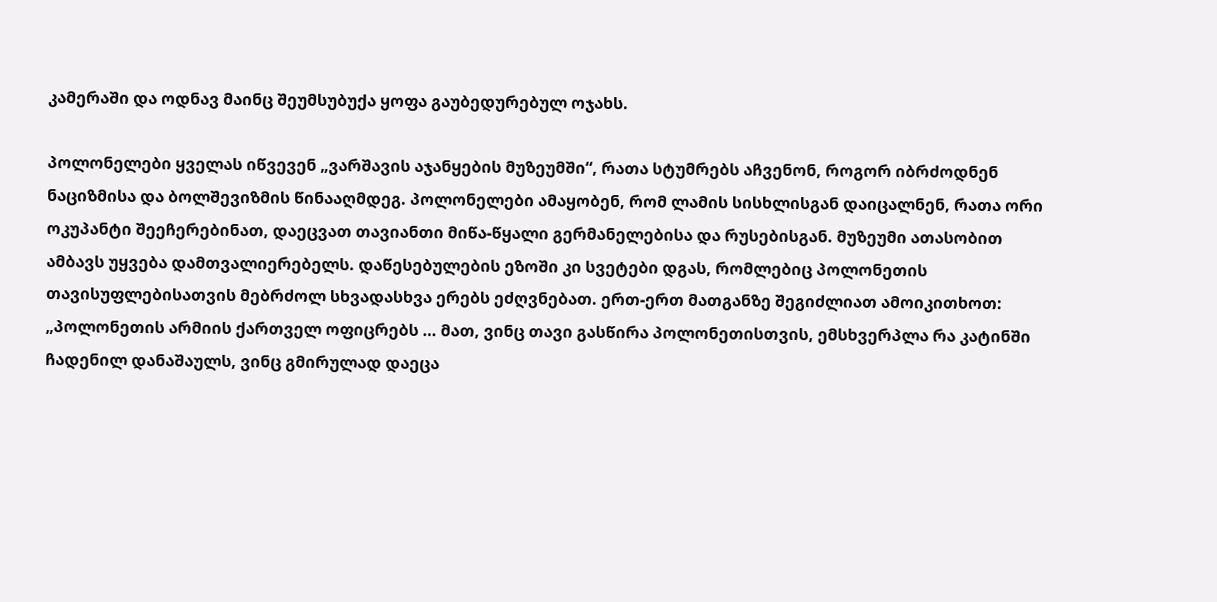კამერაში და ოდნავ მაინც შეუმსუბუქა ყოფა გაუბედურებულ ოჯახს.

პოლონელები ყველას იწვევენ „ვარშავის აჯანყების მუზეუმში“, რათა სტუმრებს აჩვენონ, როგორ იბრძოდნენ ნაციზმისა და ბოლშევიზმის წინააღმდეგ. პოლონელები ამაყობენ, რომ ლამის სისხლისგან დაიცალნენ, რათა ორი ოკუპანტი შეეჩერებინათ, დაეცვათ თავიანთი მიწა-წყალი გერმანელებისა და რუსებისგან. მუზეუმი ათასობით ამბავს უყვება დამთვალიერებელს. დაწესებულების ეზოში კი სვეტები დგას, რომლებიც პოლონეთის თავისუფლებისათვის მებრძოლ სხვადასხვა ერებს ეძღვნებათ. ერთ-ერთ მათგანზე შეგიძლიათ ამოიკითხოთ: „პოლონეთის არმიის ქართველ ოფიცრებს … მათ, ვინც თავი გასწირა პოლონეთისთვის, ემსხვერპლა რა კატინში ჩადენილ დანაშაულს, ვინც გმირულად დაეცა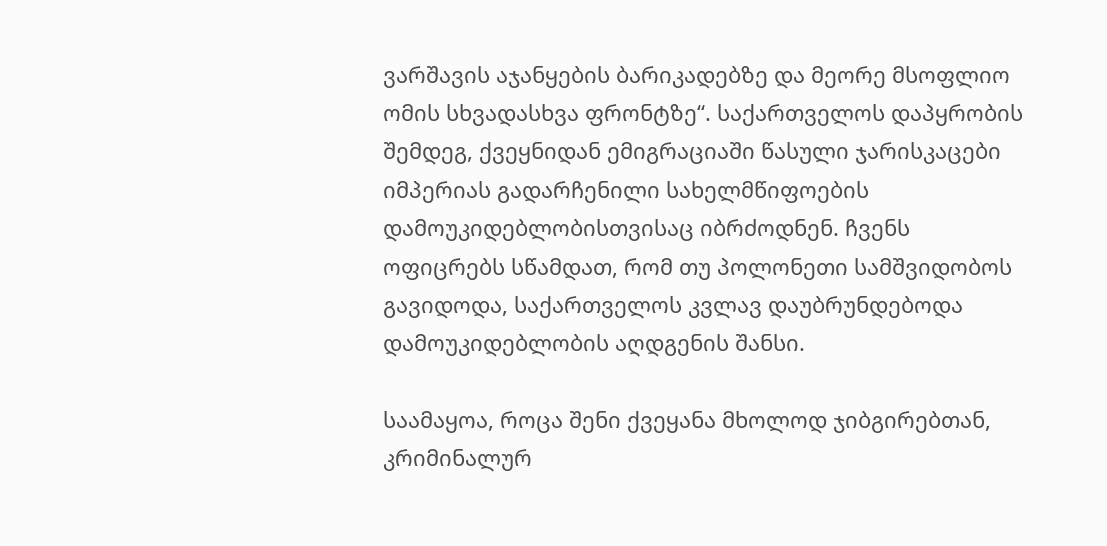ვარშავის აჯანყების ბარიკადებზე და მეორე მსოფლიო ომის სხვადასხვა ფრონტზე“. საქართველოს დაპყრობის შემდეგ, ქვეყნიდან ემიგრაციაში წასული ჯარისკაცები იმპერიას გადარჩენილი სახელმწიფოების დამოუკიდებლობისთვისაც იბრძოდნენ. ჩვენს ოფიცრებს სწამდათ, რომ თუ პოლონეთი სამშვიდობოს გავიდოდა, საქართველოს კვლავ დაუბრუნდებოდა დამოუკიდებლობის აღდგენის შანსი.

საამაყოა, როცა შენი ქვეყანა მხოლოდ ჯიბგირებთან, კრიმინალურ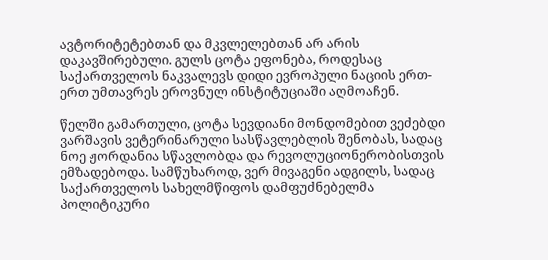ავტორიტეტებთან და მკვლელებთან არ არის დაკავშირებული. გულს ცოტა ეფონება, როდესაც საქართველოს ნაკვალევს დიდი ევროპული ნაციის ერთ-ერთ უმთავრეს ეროვნულ ინსტიტუციაში აღმოაჩენ.

წელში გამართული, ცოტა სევდიანი მონდომებით ვეძებდი ვარშავის ვეტერინარული სასწავლებლის შენობას, სადაც ნოე ჟორდანია სწავლობდა და რევოლუციონერობისთვის ემზადებოდა. სამწუხაროდ, ვერ მივაგენი ადგილს, სადაც საქართველოს სახელმწიფოს დამფუძნებელმა პოლიტიკური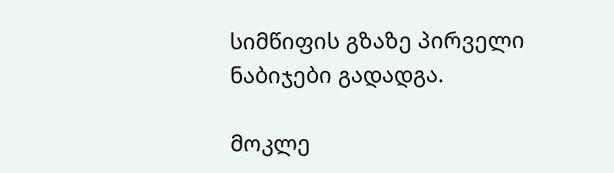სიმწიფის გზაზე პირველი ნაბიჯები გადადგა.

მოკლე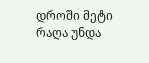დროში მეტი რაღა უნდა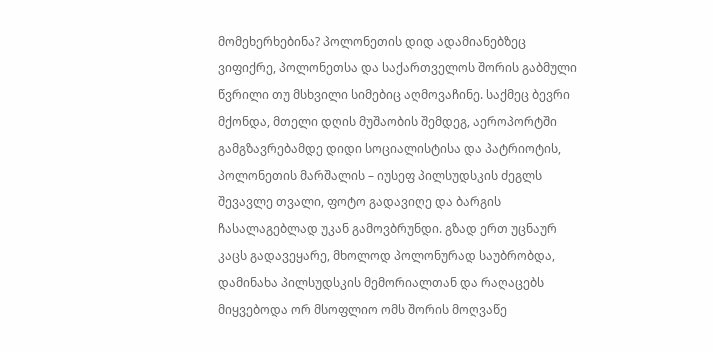მომეხერხებინა? პოლონეთის დიდ ადამიანებზეც ვიფიქრე, პოლონეთსა და საქართველოს შორის გაბმული წვრილი თუ მსხვილი სიმებიც აღმოვაჩინე. საქმეც ბევრი მქონდა, მთელი დღის მუშაობის შემდეგ, აეროპორტში გამგზავრებამდე დიდი სოციალისტისა და პატრიოტის, პოლონეთის მარშალის – იუსეფ პილსუდსკის ძეგლს შევავლე თვალი, ფოტო გადავიღე და ბარგის ჩასალაგებლად უკან გამოვბრუნდი. გზად ერთ უცნაურ კაცს გადავეყარე, მხოლოდ პოლონურად საუბრობდა, დამინახა პილსუდსკის მემორიალთან და რაღაცებს მიყვებოდა ორ მსოფლიო ომს შორის მოღვაწე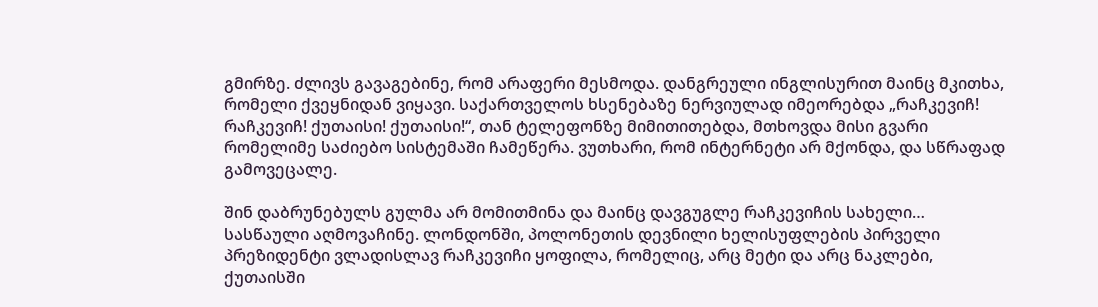გმირზე. ძლივს გავაგებინე, რომ არაფერი მესმოდა. დანგრეული ინგლისურით მაინც მკითხა, რომელი ქვეყნიდან ვიყავი. საქართველოს ხსენებაზე ნერვიულად იმეორებდა „რაჩკევიჩ! რაჩკევიჩ! ქუთაისი! ქუთაისი!“, თან ტელეფონზე მიმითითებდა, მთხოვდა მისი გვარი რომელიმე საძიებო სისტემაში ჩამეწერა. ვუთხარი, რომ ინტერნეტი არ მქონდა, და სწრაფად გამოვეცალე.

შინ დაბრუნებულს გულმა არ მომითმინა და მაინც დავგუგლე რაჩკევიჩის სახელი… სასწაული აღმოვაჩინე. ლონდონში, პოლონეთის დევნილი ხელისუფლების პირველი პრეზიდენტი ვლადისლავ რაჩკევიჩი ყოფილა, რომელიც, არც მეტი და არც ნაკლები, ქუთაისში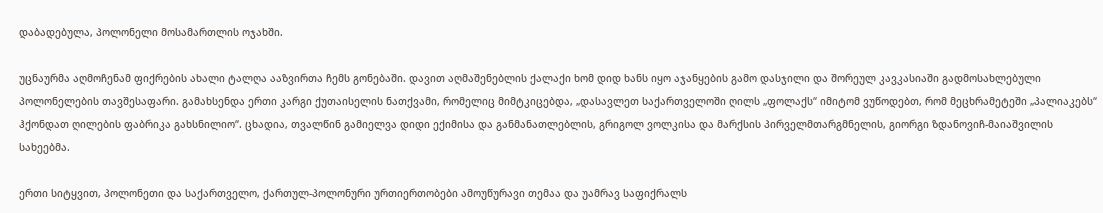დაბადებულა, პოლონელი მოსამართლის ოჯახში.

უცნაურმა აღმოჩენამ ფიქრების ახალი ტალღა ააზვირთა ჩემს გონებაში. დავით აღმაშენებლის ქალაქი ხომ დიდ ხანს იყო აჯანყების გამო დასჯილი და შორეულ კავკასიაში გადმოსახლებული პოლონელების თავშესაფარი. გამახსენდა ერთი კარგი ქუთაისელის ნათქვამი, რომელიც მიმტკიცებდა, „დასავლეთ საქართველოში ღილს „ფოლაქს“ იმიტომ ვუწოდებთ, რომ მეცხრამეტეში „პალიაკებს“ ჰქონდათ ღილების ფაბრიკა გახსნილიო“. ცხადია, თვალწინ გამიელვა დიდი ექიმისა და განმანათლებლის, გრიგოლ ვოლკისა და მარქსის პირველმთარგმნელის, გიორგი ზდანოვიჩ-მაიაშვილის სახეებმა.

ერთი სიტყვით, პოლონეთი და საქართველო, ქართულ-პოლონური ურთიერთობები ამოუწურავი თემაა და უამრავ საფიქრალს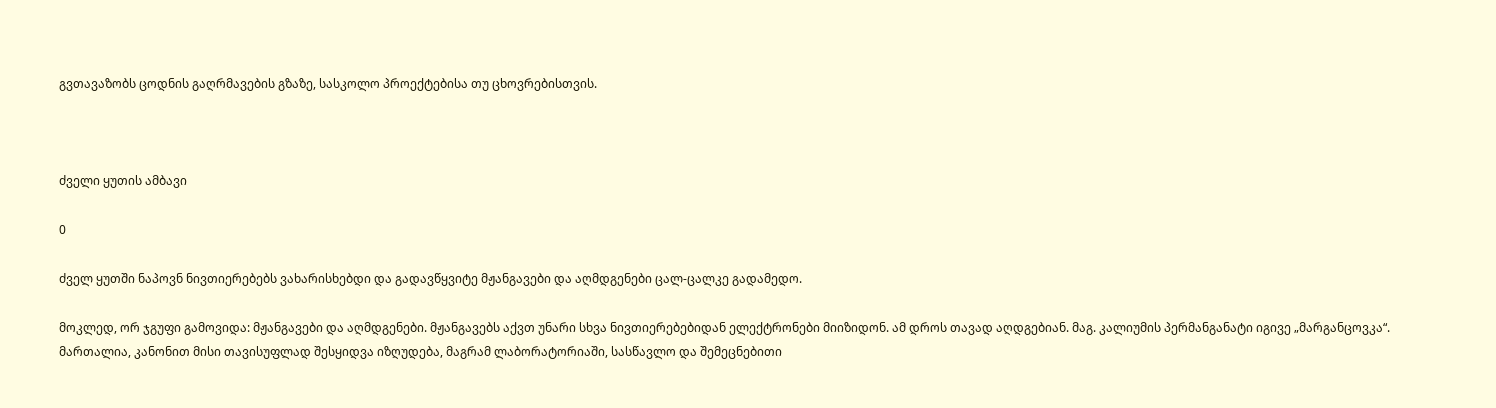გვთავაზობს ცოდნის გაღრმავების გზაზე, სასკოლო პროექტებისა თუ ცხოვრებისთვის.



ძველი ყუთის ამბავი

0

ძველ ყუთში ნაპოვნ ნივთიერებებს ვახარისხებდი და გადავწყვიტე მჟანგავები და აღმდგენები ცალ-ცალკე გადამედო.

მოკლედ, ორ ჯგუფი გამოვიდა: მჟანგავები და აღმდგენები. მჟანგავებს აქვთ უნარი სხვა ნივთიერებებიდან ელექტრონები მიიზიდონ. ამ დროს თავად აღდგებიან. მაგ. კალიუმის პერმანგანატი იგივე „მარგანცოვკა“. მართალია, კანონით მისი თავისუფლად შესყიდვა იზღუდება, მაგრამ ლაბორატორიაში, სასწავლო და შემეცნებითი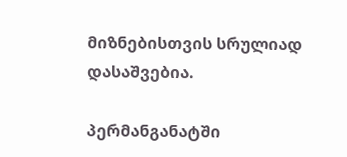მიზნებისთვის სრულიად დასაშვებია.

პერმანგანატში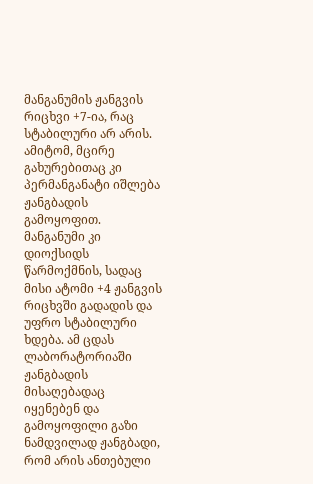მანგანუმის ჟანგვის რიცხვი +7-ია, რაც სტაბილური არ არის. ამიტომ, მცირე გახურებითაც კი პერმანგანატი იშლება ჟანგბადის გამოყოფით. მანგანუმი კი დიოქსიდს წარმოქმნის, სადაც მისი ატომი +4 ჟანგვის რიცხვში გადადის და უფრო სტაბილური ხდება. ამ ცდას ლაბორატორიაში ჟანგბადის მისაღებადაც იყენებენ და გამოყოფილი გაზი ნამდვილად ჟანგბადი, რომ არის ანთებული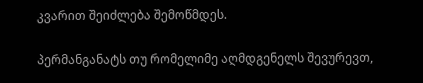კვარით შეიძლება შემოწმდეს.

პერმანგანატს თუ რომელიმე აღმდგენელს შევურევთ,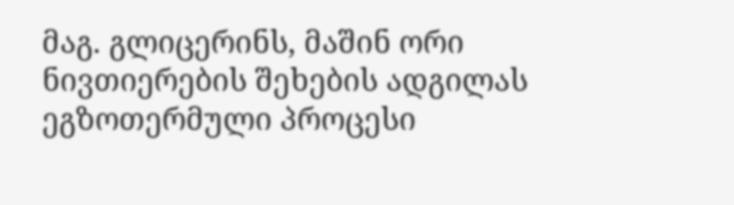მაგ. გლიცერინს, მაშინ ორი ნივთიერების შეხების ადგილას ეგზოთერმული პროცესი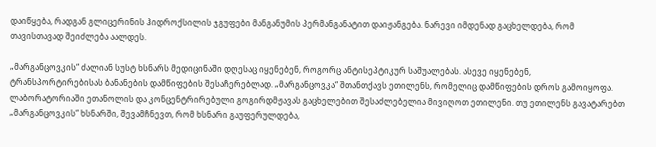დაიწყება, რადგან გლიცერინის ჰიდროქსილის ჯგუფები მანგანუმის პერმანგანატით დაიჟანგება. ნარევი იმდენად გაცხელდება, რომ თავისთავად შეიძლება აალდეს.

„მარგანცოვკის“ ძალიან სუსტ ხსნარს მედიცინაში დღესაც იყენებენ, როგორც ანტისეპტიკურ საშუალებას. ასევე იყენებენ, ტრანსპორტირებისას ბანანების დამწიფების შესაჩერებლად. „მარგანცოვკა“ შთანთქავს ეთილენს, რომელიც დამწიფების დროს გამოიყოფა. ლაბორატორიაში ეთანოლის და კონცენტრირებული გოგირდმჟავას გაცხელებით შესაძლებელია მივიღოთ ეთილენი. თუ ეთილენს გავატარებთ „მარგანცოვკის“ ხსნარში, შევამჩნევთ, რომ ხსნარი გაუფერულდება,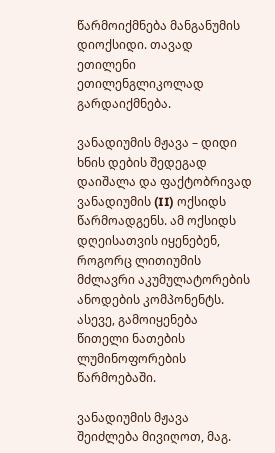წარმოიქმნება მანგანუმის დიოქსიდი. თავად ეთილენი ეთილენგლიკოლად გარდაიქმნება.

ვანადიუმის მჟავა – დიდი ხნის დების შედეგად დაიშალა და ფაქტობრივად ვანადიუმის (II) ოქსიდს წარმოადგენს. ამ ოქსიდს დღეისათვის იყენებენ, როგორც ლითიუმის მძლავრი აკუმულატორების ანოდების კომპონენტს. ასევე, გამოიყენება წითელი ნათების ლუმინოფორების წარმოებაში.

ვანადიუმის მჟავა შეიძლება მივიღოთ, მაგ.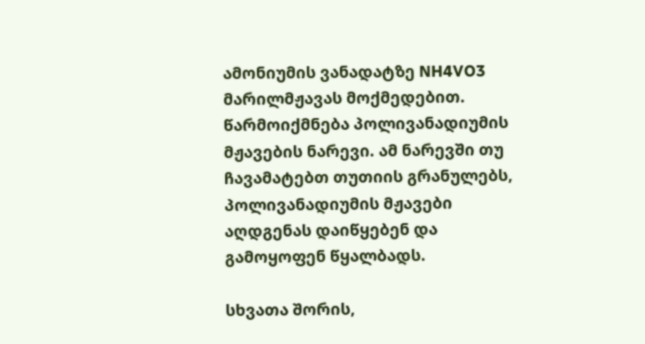ამონიუმის ვანადატზე NH4VO3 მარილმჟავას მოქმედებით. წარმოიქმნება პოლივანადიუმის მჟავების ნარევი. ამ ნარევში თუ ჩავამატებთ თუთიის გრანულებს, პოლივანადიუმის მჟავები აღდგენას დაიწყებენ და გამოყოფენ წყალბადს.

სხვათა შორის,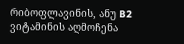რიბოფლავინის, ანუ B2 ვიტამინის აღმოჩენა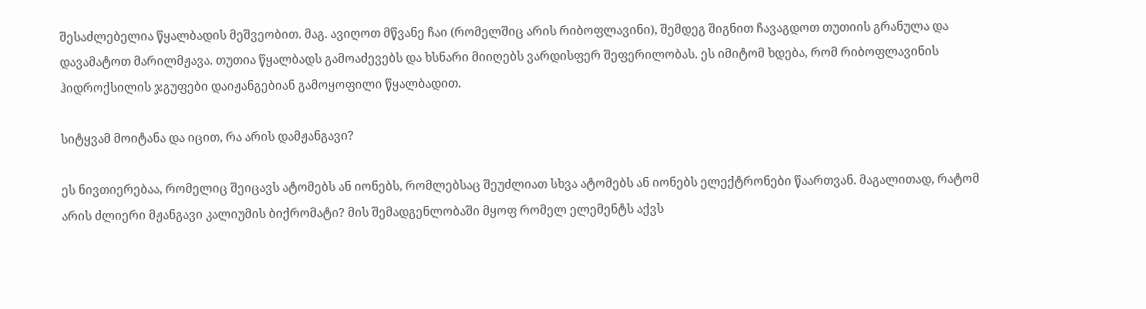შესაძლებელია წყალბადის მეშვეობით. მაგ. ავიღოთ მწვანე ჩაი (რომელშიც არის რიბოფლავინი), შემდეგ შიგნით ჩავაგდოთ თუთიის გრანულა და დავამატოთ მარილმჟავა. თუთია წყალბადს გამოაძევებს და ხსნარი მიიღებს ვარდისფერ შეფერილობას. ეს იმიტომ ხდება, რომ რიბოფლავინის ჰიდროქსილის ჯგუფები დაიჟანგებიან გამოყოფილი წყალბადით.

სიტყვამ მოიტანა და იცით, რა არის დამჟანგავი?

ეს ნივთიერებაა, რომელიც შეიცავს ატომებს ან იონებს, რომლებსაც შეუძლიათ სხვა ატომებს ან იონებს ელექტრონები წაართვან. მაგალითად, რატომ არის ძლიერი მჟანგავი კალიუმის ბიქრომატი? მის შემადგენლობაში მყოფ რომელ ელემენტს აქვს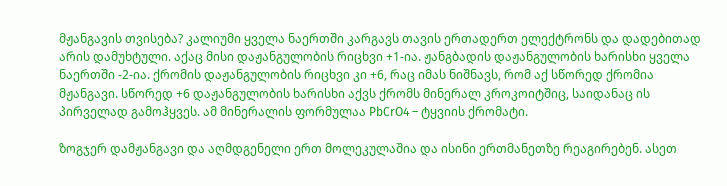მჟანგავის თვისება? კალიუმი ყველა ნაერთში კარგავს თავის ერთადერთ ელექტრონს და დადებითად არის დამუხტული. აქაც მისი დაჟანგულობის რიცხვი +1-ია. ჟანგბადის დაჟანგულობის ხარისხი ყველა ნაერთში -2-ია. ქრომის დაჟანგულობის რიცხვი კი +6, რაც იმას ნიშნავს, რომ აქ სწორედ ქრომია მჟანგავი. სწორედ +6 დაჟანგულობის ხარისხი აქვს ქრომს მინერალ კროკოიტშიც, საიდანაც ის პირველად გამოჰყვეს. ამ მინერალის ფორმულაა PbCrO4 – ტყვიის ქრომატი.

ზოგჯერ დამჟანგავი და აღმდგენელი ერთ მოლეკულაშია და ისინი ერთმანეთზე რეაგირებენ. ასეთ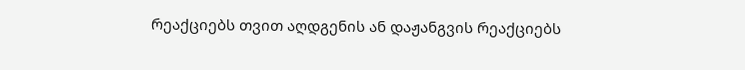რეაქციებს თვით აღდგენის ან დაჟანგვის რეაქციებს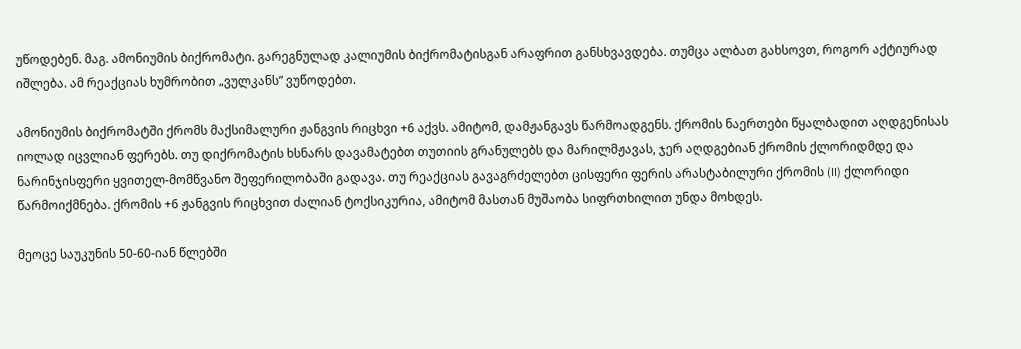უწოდებენ. მაგ. ამონიუმის ბიქრომატი. გარეგნულად კალიუმის ბიქრომატისგან არაფრით განსხვავდება. თუმცა ალბათ გახსოვთ, როგორ აქტიურად იშლება. ამ რეაქციას ხუმრობით „ვულკანს” ვუწოდებთ.

ამონიუმის ბიქრომატში ქრომს მაქსიმალური ჟანგვის რიცხვი +6 აქვს. ამიტომ, დამჟანგავს წარმოადგენს. ქრომის ნაერთები წყალბადით აღდგენისას იოლად იცვლიან ფერებს. თუ დიქრომატის ხსნარს დავამატებთ თუთიის გრანულებს და მარილმჟავას, ჯერ აღდგებიან ქრომის ქლორიდმდე და ნარინჯისფერი ყვითელ-მომწვანო შეფერილობაში გადავა. თუ რეაქციას გავაგრძელებთ ცისფერი ფერის არასტაბილური ქრომის (II) ქლორიდი წარმოიქმნება. ქრომის +6 ჟანგვის რიცხვით ძალიან ტოქსიკურია, ამიტომ მასთან მუშაობა სიფრთხილით უნდა მოხდეს.

მეოცე საუკუნის 50-60-იან წლებში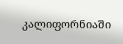კალიფორნიაში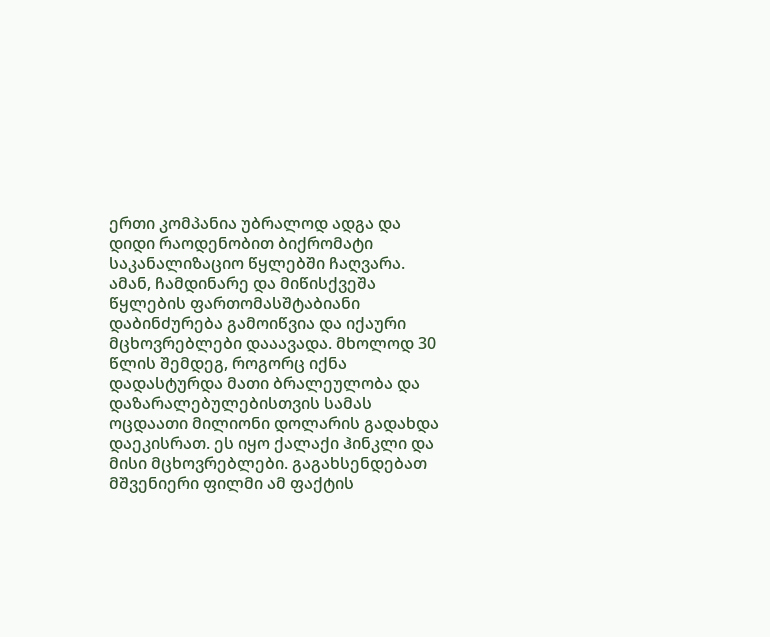ერთი კომპანია უბრალოდ ადგა და დიდი რაოდენობით ბიქრომატი საკანალიზაციო წყლებში ჩაღვარა. ამან, ჩამდინარე და მიწისქვეშა წყლების ფართომასშტაბიანი დაბინძურება გამოიწვია და იქაური მცხოვრებლები დააავადა. მხოლოდ 30 წლის შემდეგ, როგორც იქნა დადასტურდა მათი ბრალეულობა და დაზარალებულებისთვის სამას ოცდაათი მილიონი დოლარის გადახდა დაეკისრათ. ეს იყო ქალაქი ჰინკლი და მისი მცხოვრებლები. გაგახსენდებათ მშვენიერი ფილმი ამ ფაქტის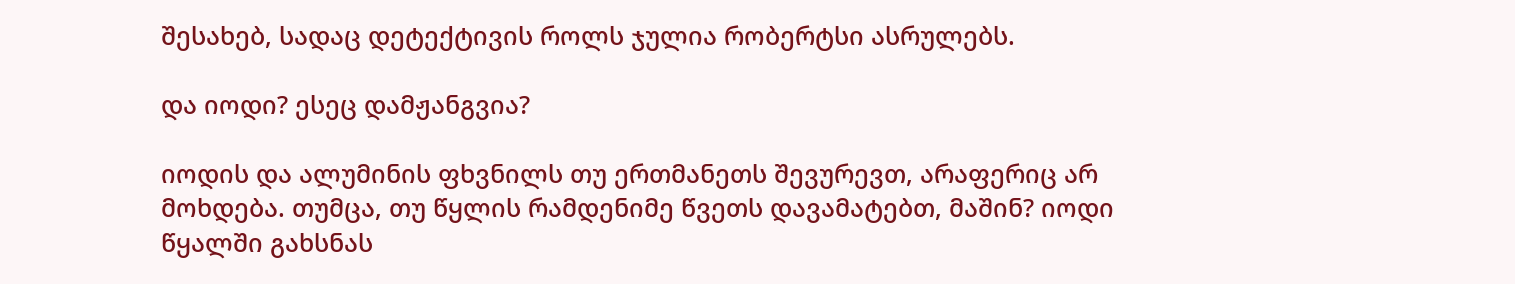შესახებ, სადაც დეტექტივის როლს ჯულია რობერტსი ასრულებს.

და იოდი? ესეც დამჟანგვია?

იოდის და ალუმინის ფხვნილს თუ ერთმანეთს შევურევთ, არაფერიც არ მოხდება. თუმცა, თუ წყლის რამდენიმე წვეთს დავამატებთ, მაშინ? იოდი წყალში გახსნას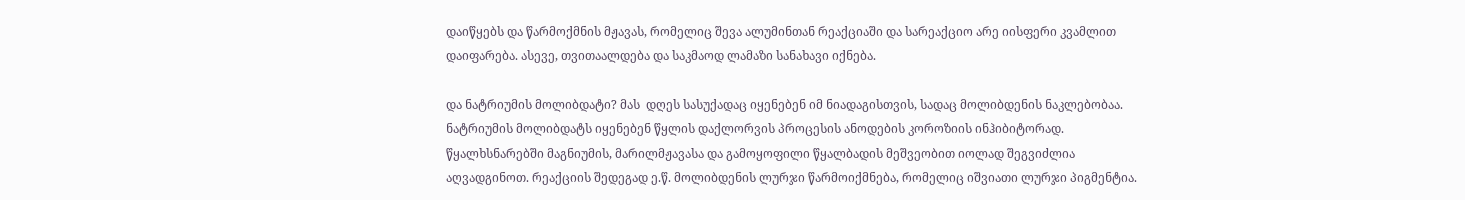დაიწყებს და წარმოქმნის მჟავას, რომელიც შევა ალუმინთან რეაქციაში და სარეაქციო არე იისფერი კვამლით დაიფარება. ასევე, თვითაალდება და საკმაოდ ლამაზი სანახავი იქნება.

და ნატრიუმის მოლიბდატი? მას  დღეს სასუქადაც იყენებენ იმ ნიადაგისთვის, სადაც მოლიბდენის ნაკლებობაა. ნატრიუმის მოლიბდატს იყენებენ წყლის დაქლორვის პროცესის ანოდების კოროზიის ინჰიბიტორად. წყალხსნარებში მაგნიუმის, მარილმჟავასა და გამოყოფილი წყალბადის მეშვეობით იოლად შეგვიძლია აღვადგინოთ. რეაქციის შედეგად ე.წ. მოლიბდენის ლურჯი წარმოიქმნება, რომელიც იშვიათი ლურჯი პიგმენტია.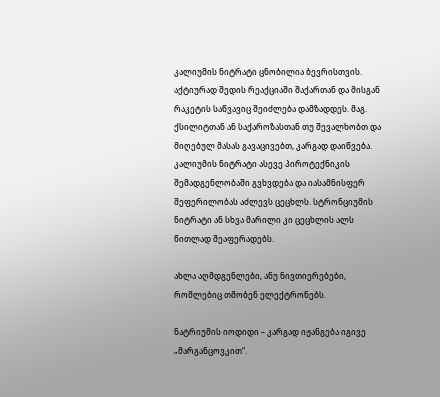კალიუმის ნიტრატი ცნობილია ბევრისთვის. აქტიურად შედის რეაქციაში შაქართან და მისგან რაკეტის საწვავიც შეიძლება დამზადდეს. მაგ. ქსილიტთან ან საქაროზასთან თუ შევალხობთ და მიღებულ მასას გავაცივებთ, კარგად დაიწვება. კალიუმის ნიტრატი ასევე პიროტექნიკის შემადგენლობაში გვხვდება და იასამნისფერ შეფერილობას აძლევს ცეცხლს. სტრონციუმის ნიტრატი ან სხვა მარილი კი ცეცხლის ალს წითლად შეაფერადებს.

ახლა აღმდგენლები, ანუ ნივთიერებები, რომლებიც თმობენ ელექტრონებს.

ნატრიუმის იოდიდი – კარგად იჟანგება იგივე „მარგანცოვკით“.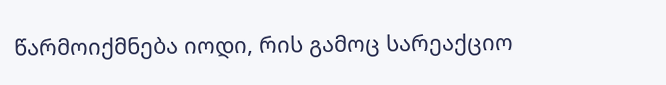წარმოიქმნება იოდი, რის გამოც სარეაქციო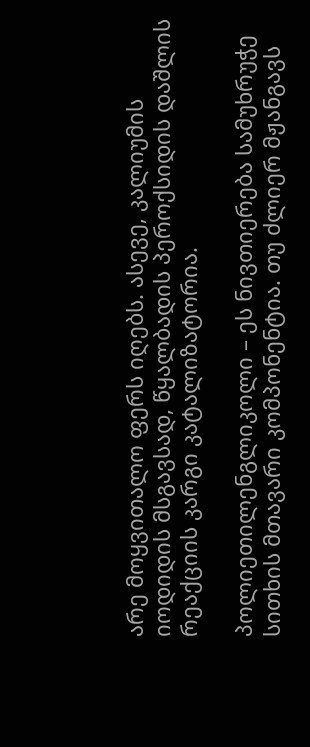არე მოყვითალო ფერს იღებს. ასევე, კალიუმის იოდიდის მსგავსად, წყალბადის პეროქსიდის დაშლის რეაქციის კარგი კატალიზატორია.

პოლიეთილენგლიკოლი – ეს ნივთიერება სამუხრუჭე სითხის მთავარი კომპონენტია. თუ ძლიერ მჟანგავს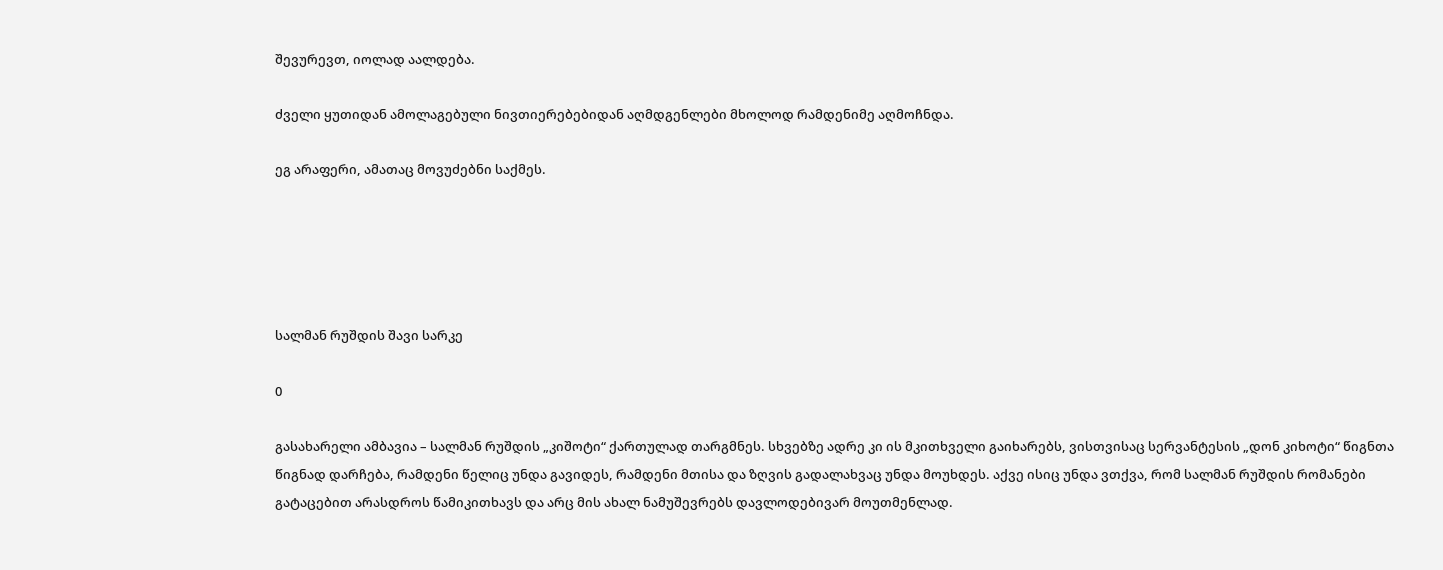შევურევთ, იოლად აალდება.

ძველი ყუთიდან ამოლაგებული ნივთიერებებიდან აღმდგენლები მხოლოდ რამდენიმე აღმოჩნდა.

ეგ არაფერი, ამათაც მოვუძებნი საქმეს.





სალმან რუშდის შავი სარკე

0

გასახარელი ამბავია – სალმან რუშდის „კიშოტი“ ქართულად თარგმნეს. სხვებზე ადრე კი ის მკითხველი გაიხარებს, ვისთვისაც სერვანტესის „დონ კიხოტი“ წიგნთა წიგნად დარჩება, რამდენი წელიც უნდა გავიდეს, რამდენი მთისა და ზღვის გადალახვაც უნდა მოუხდეს. აქვე ისიც უნდა ვთქვა, რომ სალმან რუშდის რომანები გატაცებით არასდროს წამიკითხავს და არც მის ახალ ნამუშევრებს დავლოდებივარ მოუთმენლად.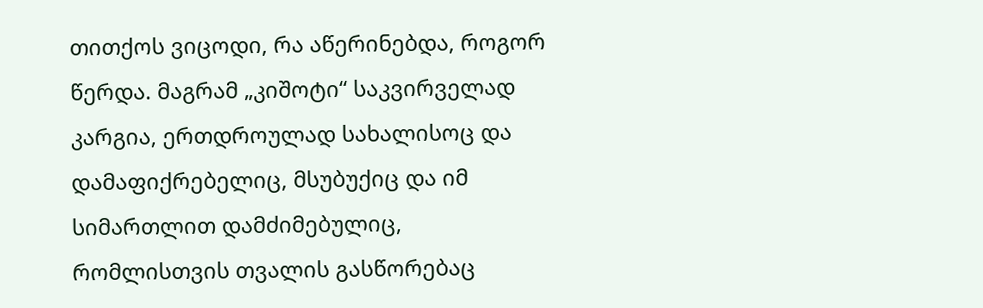თითქოს ვიცოდი, რა აწერინებდა, როგორ წერდა. მაგრამ „კიშოტი“ საკვირველად კარგია, ერთდროულად სახალისოც და დამაფიქრებელიც, მსუბუქიც და იმ სიმართლით დამძიმებულიც, რომლისთვის თვალის გასწორებაც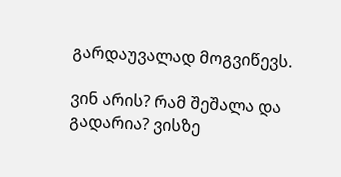გარდაუვალად მოგვიწევს.

ვინ არის? რამ შეშალა და გადარია? ვისზე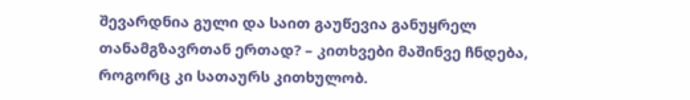შევარდნია გული და საით გაუწევია განუყრელ თანამგზავრთან ერთად? – კითხვები მაშინვე ჩნდება, როგორც კი სათაურს კითხულობ.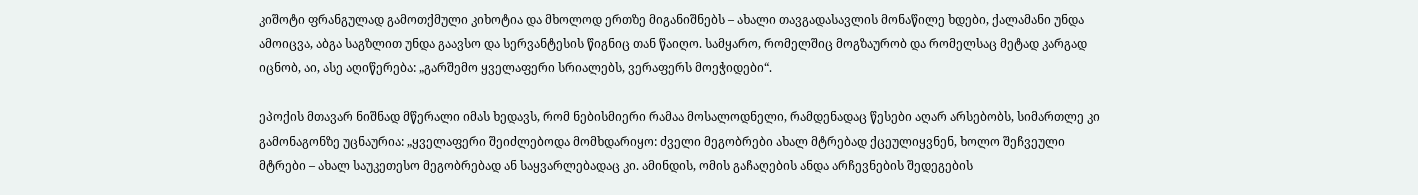კიშოტი ფრანგულად გამოთქმული კიხოტია და მხოლოდ ერთზე მიგანიშნებს – ახალი თავგადასავლის მონაწილე ხდები, ქალამანი უნდა ამოიცვა, აბგა საგზლით უნდა გაავსო და სერვანტესის წიგნიც თან წაიღო. სამყარო, რომელშიც მოგზაურობ და რომელსაც მეტად კარგად იცნობ, აი, ასე აღიწერება: „გარშემო ყველაფერი სრიალებს, ვერაფერს მოეჭიდები“.

ეპოქის მთავარ ნიშნად მწერალი იმას ხედავს, რომ ნებისმიერი რამაა მოსალოდნელი, რამდენადაც წესები აღარ არსებობს, სიმართლე კი გამონაგონზე უცნაურია: „ყველაფერი შეიძლებოდა მომხდარიყო: ძველი მეგობრები ახალ მტრებად ქცეულიყვნენ, ხოლო შეჩვეული მტრები – ახალ საუკეთესო მეგობრებად ან საყვარლებადაც კი. ამინდის, ომის გაჩაღების ანდა არჩევნების შედეგების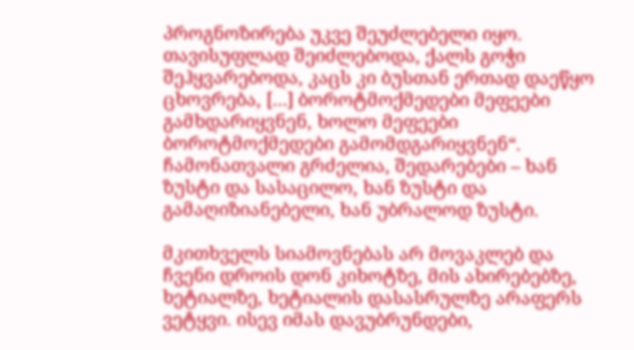პროგნოზირება უკვე შეუძლებელი იყო. თავისუფლად შეიძლებოდა, ქალს გოჭი შეჰყვარებოდა, კაცს კი ბუსთან ერთად დაეწყო ცხოვრება, […] ბოროტმოქმედები მეფეები გამხდარიყვნენ, ხოლო მეფეები ბოროტმოქმედები გამომდგარიყვნენ“. ჩამონათვალი გრძელია, შედარებები – ხან ზუსტი და სასაცილო, ხან ზუსტი და გამაღიზიანებელი, ხან უბრალოდ ზუსტი.

მკითხველს სიამოვნებას არ მოვაკლებ და ჩვენი დროის დონ კიხოტზე, მის ახირებებზე, ხეტიალზე, ხეტიალის დასასრულზე არაფერს ვეტყვი. ისევ იმას დავუბრუნდები,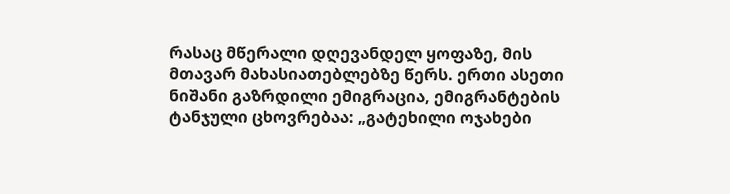რასაც მწერალი დღევანდელ ყოფაზე, მის მთავარ მახასიათებლებზე წერს. ერთი ასეთი ნიშანი გაზრდილი ემიგრაცია, ემიგრანტების ტანჯული ცხოვრებაა: „გატეხილი ოჯახები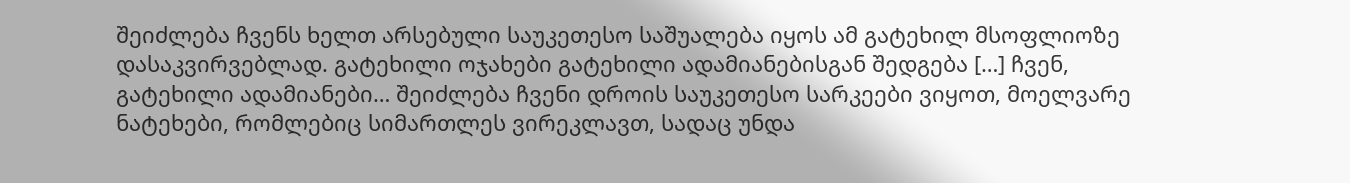შეიძლება ჩვენს ხელთ არსებული საუკეთესო საშუალება იყოს ამ გატეხილ მსოფლიოზე დასაკვირვებლად. გატეხილი ოჯახები გატეხილი ადამიანებისგან შედგება […] ჩვენ, გატეხილი ადამიანები… შეიძლება ჩვენი დროის საუკეთესო სარკეები ვიყოთ, მოელვარე ნატეხები, რომლებიც სიმართლეს ვირეკლავთ, სადაც უნდა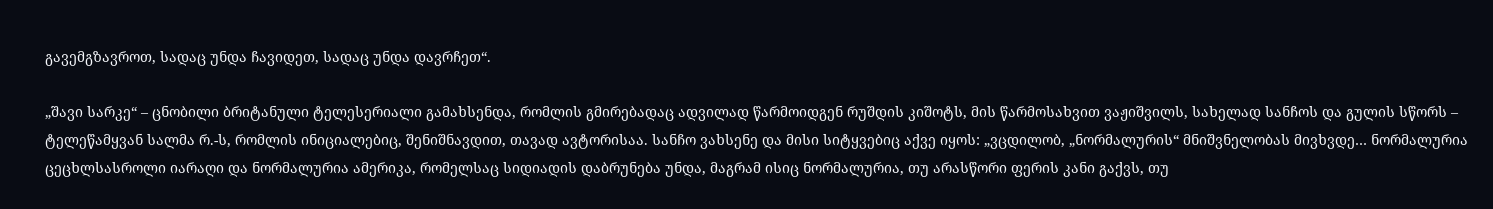გავემგზავროთ, სადაც უნდა ჩავიდეთ, სადაც უნდა დავრჩეთ“.

„შავი სარკე“ – ცნობილი ბრიტანული ტელესერიალი გამახსენდა, რომლის გმირებადაც ადვილად წარმოიდგენ რუშდის კიშოტს, მის წარმოსახვით ვაჟიშვილს, სახელად სანჩოს და გულის სწორს – ტელეწამყვან სალმა რ.-ს, რომლის ინიციალებიც, შენიშნავდით, თავად ავტორისაა. სანჩო ვახსენე და მისი სიტყვებიც აქვე იყოს: „ვცდილობ, „ნორმალურის“ მნიშვნელობას მივხვდე… ნორმალურია ცეცხლსასროლი იარაღი და ნორმალურია ამერიკა, რომელსაც სიდიადის დაბრუნება უნდა, მაგრამ ისიც ნორმალურია, თუ არასწორი ფერის კანი გაქვს, თუ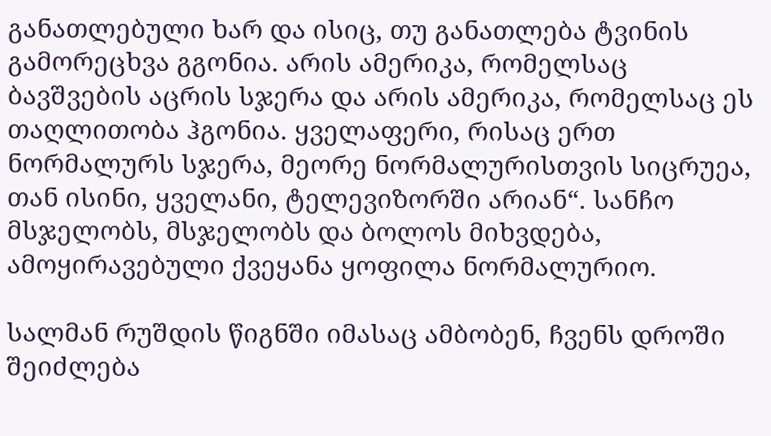განათლებული ხარ და ისიც, თუ განათლება ტვინის გამორეცხვა გგონია. არის ამერიკა, რომელსაც ბავშვების აცრის სჯერა და არის ამერიკა, რომელსაც ეს თაღლითობა ჰგონია. ყველაფერი, რისაც ერთ ნორმალურს სჯერა, მეორე ნორმალურისთვის სიცრუეა, თან ისინი, ყველანი, ტელევიზორში არიან“. სანჩო მსჯელობს, მსჯელობს და ბოლოს მიხვდება, ამოყირავებული ქვეყანა ყოფილა ნორმალურიო.

სალმან რუშდის წიგნში იმასაც ამბობენ, ჩვენს დროში შეიძლება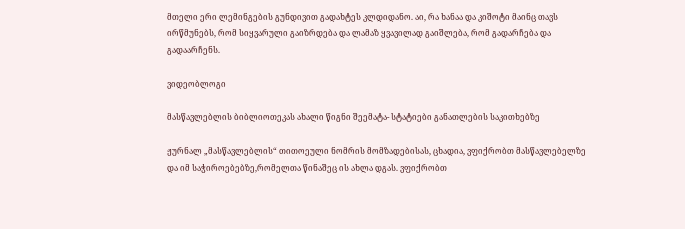მთელი ერი ლემინგების გუნდივით გადახტეს კლდიდანო. აი, რა ხანაა და კიშოტი მაინც თავს ირწმუნებს, რომ სიყვარული გაიზრდება და ლამაზ ყვავილად გაიშლება, რომ გადარჩება და გადაარჩენს.

ვიდეობლოგი

მასწავლებლის ბიბლიოთეკას ახალი წიგნი შეემატა- სტატიები განათლების საკითხებზე

ჟურნალ „მასწავლებლის“ თითოეული ნომრის მომზადებისას, ცხადია, ვფიქრობთ მასწავლებელზე და იმ საჭიროებებზე,რომელთა წინაშეც ის ახლა დგას. ვფიქრობთ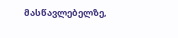მასწავლებელზე,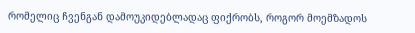რომელიც ჩვენგან დამოუკიდებლადაც ფიქრობს, როგორ მოემზადოს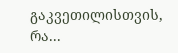გაკვეთილისთვის, რა...